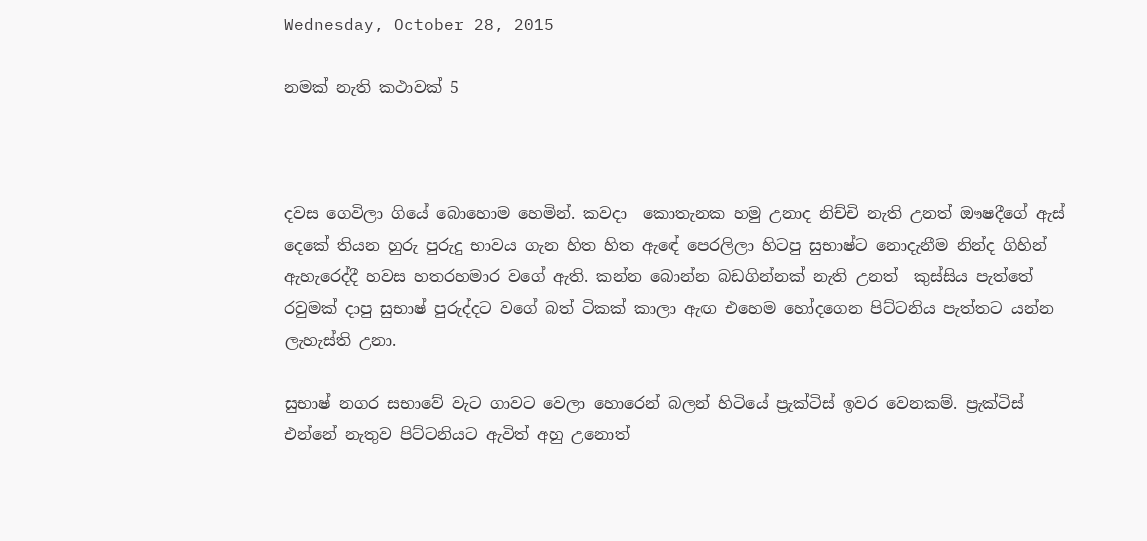Wednesday, October 28, 2015

නමක් නැති කථාවක් 5



දවස ගෙවිලා ගියේ බොහොම හෙමින්. කවදා  කොතැනක හමු උනාද නිච්චි නැති උනත් ඖෂදීගේ ඇස් දෙකේ තියන හුරු පුරුදු භාවය ගැන හිත හිත ඇඳේ පෙරලිලා හිටපු සුභාෂ්ට නොදැනීම නින්ද ගිහින් ඇහැරෙද්දී හවස හතරහමාර වගේ ඇති. කන්න බොන්න බඩගින්නක් නැති උනත්  කුස්සිය පැත්තේ රවුමක් දාපු සුභාෂ් පුරුද්දට වගේ බත් ටිකක් කාලා ඇඟ එහෙම හෝදගෙන පිට්ටනිය පැත්තට යන්න ලැහැස්ති උනා.

සුභාෂ් නගර සභාවේ වැට ගාවට වෙලා හොරෙන් බලන් හිටියේ ප්‍රැක්ටිස් ඉවර වෙනකම්. ප්‍රැක්ටිස් එන්නේ නැතුව පිට්ටනියට ඇවිත් අහු උනොත්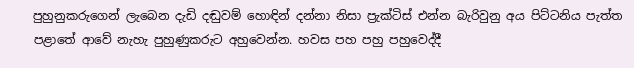පුහුනුකරුගෙන් ලැබෙන දැඩි දඬුවම් හොඳින් දන්නා නිසා ප්‍රැක්ටිස් එන්න බැරිවුනු අය පිට්ටනිය පැත්ත පළාතේ ආවේ නැහැ පුහුණුකරුට අහුවෙන්න. හවස පහ පහු පහුවෙද්දී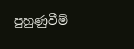පුහුණුවීම්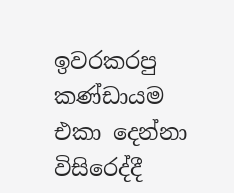ඉවරකරපු කණ්ඩායම එකා දෙන්නා විසිරෙද්දී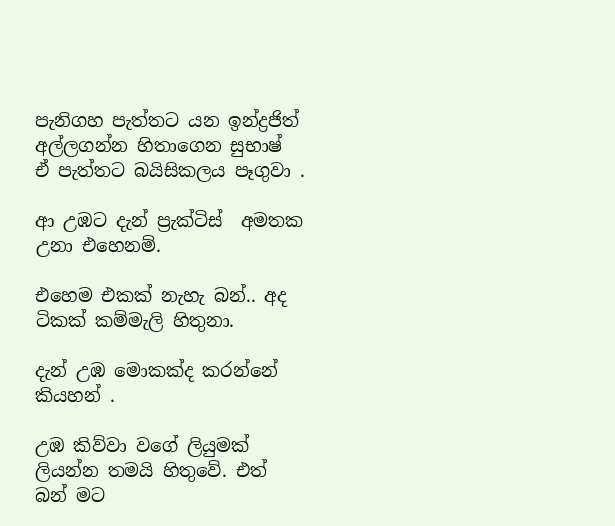පැනිගහ පැත්තට යන ඉන්ද්‍රජිත් අල්ලගන්න හිතාගෙන සුභාෂ් ඒ පැත්තට බයිසිකලය පෑගුවා .

ආ උඹට දැන් ප්‍රැක්ටිස්  අමතක උනා එහෙනම්.

එහෙම එකක් නැහැ බන්.. අද ටිකක් කම්මැලි හිතුනා.

දැන් උඹ මොකක්ද කරන්නේ කියහන් .

උඹ කිව්වා වගේ ලියුමක් ලියන්න තමයි හිතුවේ. එත් බන් මට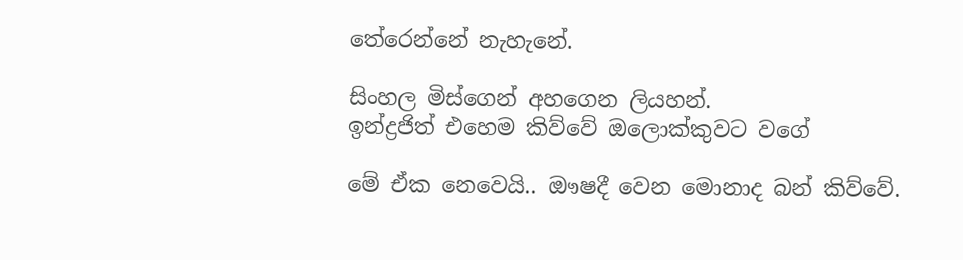තේරෙන්නේ නැහැනේ.

සිංහල මිස්ගෙන් අහගෙන ලියහන්.
ඉන්ද්‍රජිත් එහෙම කිව්වේ ඔලොක්කුවට වගේ

මේ ඒක නෙවෙයි.. ඖෂදී වෙන මොනාද බන් කිව්වේ.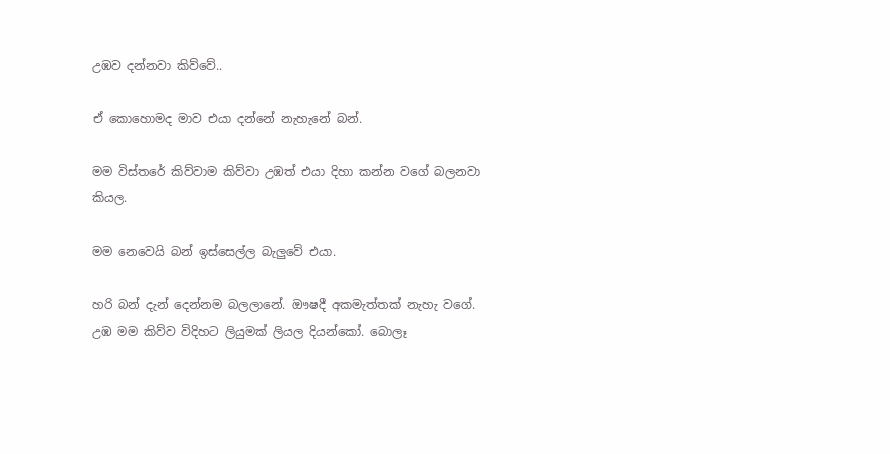උඹව දන්නවා කිව්වේ..

ඒ කොහොමද මාව එයා දන්නේ නැහැනේ බන්.

මම විස්තරේ කිව්වාම කිව්වා උඹත් එයා දිහා කන්න වගේ බලනවා කියල.

මම නෙවෙයි බන් ඉස්සෙල්ල බැලුවේ එයා.

හරි බන් දැන් දෙන්නම බලලානේ. ඖෂදී අකමැත්තක් නැහැ වගේ. උඹ මම කිව්ව විදිහට ලියුමක් ලියල දියන්කෝ. බොලෑ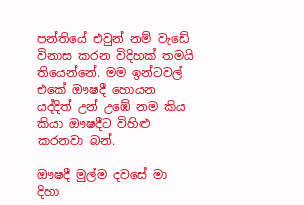පන්තියේ එවුන් නම් වැඩේ විනාස කරන විදිහක් තමයි තියෙන්නේ. මම ඉන්ටවල් එකේ ඖෂදී හොයන යද්දිත් උන් උඹේ නම කිය කියා ඖෂදීට විහිළු කරනවා බන්.

ඖෂදී මුල්ම දවසේ මා දිහා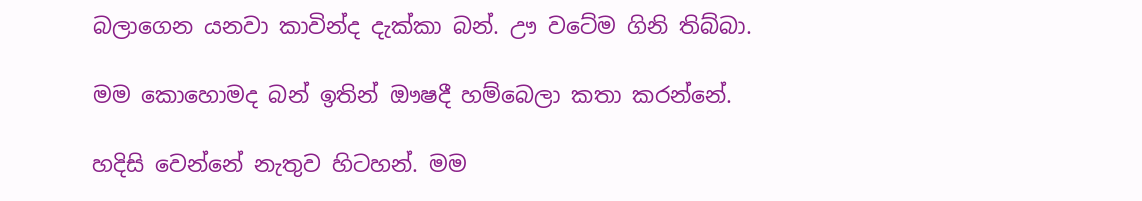බලාගෙන යනවා කාවින්ද දැක්කා බන්. ඌ වටේම ගිනි තිබ්බා.

මම කොහොමද බන් ඉතින් ඖෂදී හම්බෙලා කතා කරන්නේ.

හදිසි වෙන්නේ නැතුව හිටහන්. මම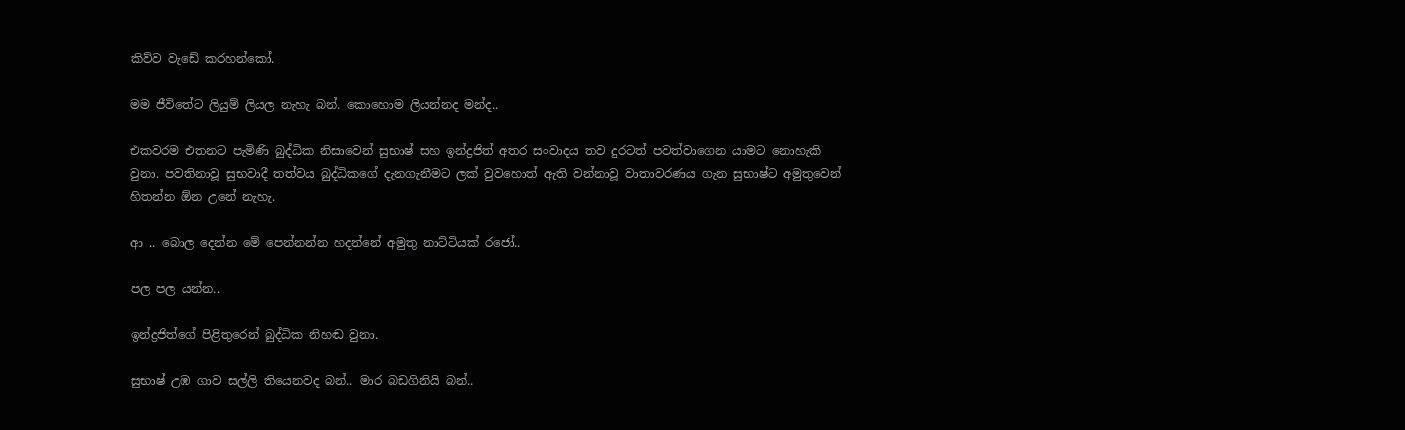කිව්ව වැඩේ කරහන්කෝ.

මම ජීවිතේට ලියුම් ලියල නැහැ බන්. කොහොම ලියන්නද මන්ද..

එකවරම එතනට පැමිණි බුද්ධික නිසාවෙන් සුභාෂ් සහ ඉන්ද්‍රජිත් අතර සංවාදය තව දුරටත් පවත්වාගෙන යාමට නොහැකි වුනා. පවතිනාවූ සුභවාදී තත්වය බුද්ධිකගේ දැනගැනීමට ලක් වුවහොත් ඇති වන්නාවූ වාතාවරණය ගැන සුභාෂ්ට අමුතුවෙන් හිතන්න ඕන උනේ නැහැ.

ආ .. බොල දෙන්න මේ පෙන්නන්න හදන්නේ අමුතු නාට්ටියක් රජෝ..

පල පල යන්න..

ඉන්ද්‍රජිත්ගේ පිළිතුරෙන් බුද්ධික නිහඬ වුනා.

සුභාෂ් උඹ ගාව සල්ලි තියෙනවද බන්.. මාර බඩගිනියි බන්..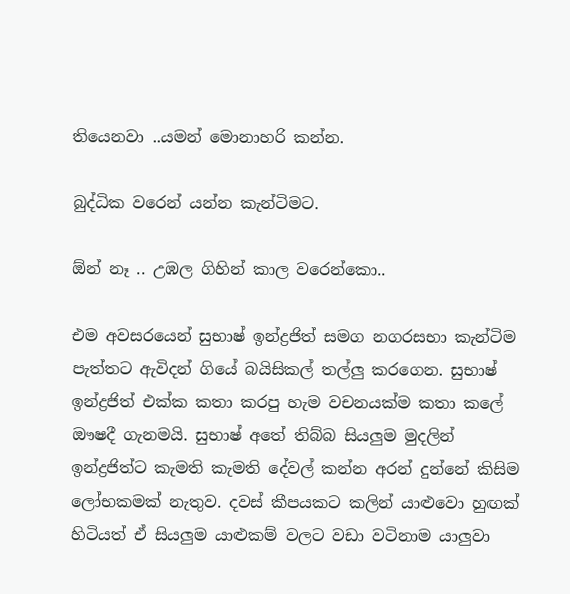තියෙනවා ..යමන් මොනාහරි කන්න.

බුද්ධික වරෙන් යන්න කැන්ටිමට.

ඕන් නෑ .. උඹල ගිහින් කාල වරෙන්කො..

එම අවසරයෙන් සුභාෂ් ඉන්ද්‍රජිත් සමග නගරසභා කැන්ටිම පැත්තට ඇවිදන් ගියේ බයිසිකල් තල්ලු කරගෙන. සුභාෂ් ඉන්ද්‍රජිත් එක්ක කතා කරපු හැම වචනයක්ම කතා කලේ ඖෂදී ගැනමයි. සුභාෂ් අතේ තිබ්බ සියලුම මුදලින් ඉන්ද්‍රජිත්ට කැමති කැමති දේවල් කන්න අරන් දුන්නේ කිසිම ලෝභකමක් නැතුව. දවස් කීපයකට කලින් යාළුවො හුඟක් හිටියත් ඒ සියලුම යාළුකම් වලට වඩා වටිනාම යාලුවා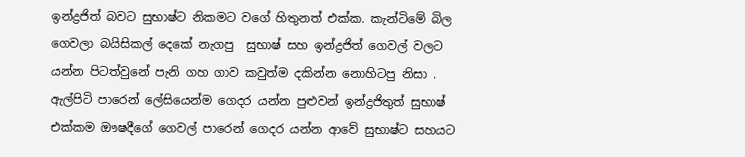ඉන්ද්‍රජිත් බවට සුභාෂ්ට නිකමට වගේ හිතුනත් එක්ක. කැන්ටිමේ බිල ගෙවලා බයිසිකල් දෙකේ නැගපු  සුභාෂ් සහ ඉන්ද්‍රජිත් ගෙවල් වලට යන්න පිටත්වුනේ පැනි ගහ ගාව කවුත්ම දකින්න නොහිටපු නිසා . ඇල්පිටි පාරෙන් ලේසියෙන්ම ගෙදර යන්න පුළුවන් ඉන්ද්‍රජිතුත් සුභාෂ් එක්කම ඖෂදීගේ ගෙවල් පාරෙන් ගෙදර යන්න ආවේ සුභාෂ්ට සහයට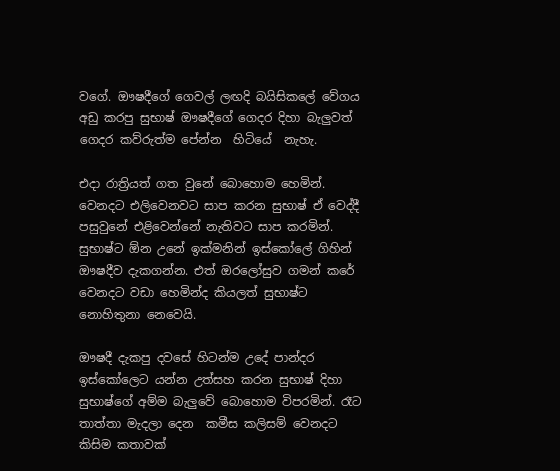වගේ. ඖෂදීගේ ගෙවල් ලඟදි බයිසිකලේ වේගය අඩු කරපු සුභාෂ් ඖෂදීගේ ගෙදර දිහා බැලුවත් ගෙදර කව්රුත්ම පේන්න  හිටියේ  නැහැ.

එදා රාත්‍රියත් ගත වුනේ බොහොම හෙමින්. වෙනදට එලිවෙනවට සාප කරන සුභාෂ් ඒ වෙද්දී පසුවුනේ එළිවෙන්නේ නැතිවට සාප කරමින්. සුභාෂ්ට ඕන උනේ ඉක්මනින් ඉස්කෝලේ ගිහින් ඖෂදීව දැකගන්න. එත් ඔරලෝසුව ගමන් කරේ වෙනදට වඩා හෙමින්ද කියලත් සුභාෂ්ට නොහිතුනා නෙවෙයි.

ඖෂදී දැකපු දවසේ හිටන්ම උදේ පාන්දර ඉස්කෝලෙට යන්න උත්සහ කරන සුභාෂ් දිහා සුභාෂ්ගේ අම්ම බැලුවේ බොහොම විපරමින්. රෑට තාත්තා මැදලා දෙන  කමීස කලිසම් වෙනදට කිසිම කතාවක්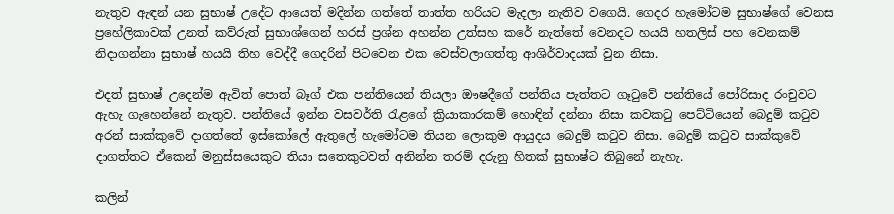නැතුව ඇඳන් යන සුභාෂ් උදේට ආයෙත් මදින්න ගත්තේ තාත්ත හරියට මැදලා නැතිව වගෙයි. ගෙදර හැමෝටම සුභාෂ්ගේ වෙනස ප්‍රහේලිකාවක් උනත් කව්රුත් සුභාශ්ගෙන් හරස් ප්‍රශ්න අහන්න උත්සහ කරේ නැත්තේ වෙනදට හයයි හතලිස් පහ වෙනකම් නිදාගන්නා සුභාෂ් හයයි තිහ වෙද්දී ගෙදරින් පිටවෙන එක වෙස්වලාගත්තු ආශිර්වාදයක් වුන නිසා.

එදත් සුභාෂ් උදෙන්ම ඇවිත් පොත් බෑග් එක පන්තියෙන් තියලා ඖෂදීගේ පන්තිය පැත්තට ගෑටුවේ පන්තියේ පෝරිසාද රංචුවට ඇහැ ගැහෙන්නේ නැතුව. පන්තියේ ඉන්න වසවර්ති රැළගේ ක්‍රියාකාරකම් හොඳින් දන්නා නිසා කවකටු පෙට්ටියෙන් බෙදුම් කටුව අරන් සාක්කුවේ දාගත්තේ ඉස්කෝලේ ඇතුලේ හැමෝටම තියන ලොකුම ආයුදය බෙදුම් කටුව නිසා. බෙදුම් කටුව සාක්කුවේ දාගත්තට ඒකෙන් මනුස්සයෙකුට තියා සතෙකුටවත් අනින්න තරම් දරුනු හිතක් සුභාෂ්ට තිබුනේ නැහැ.

කලින්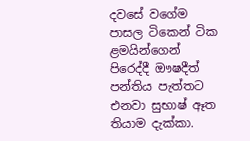දවසේ වගේම පාසල ටිකෙන් ටික ළමයින්ගෙන් පිරෙද්දී ඖෂදීත් පන්තිය පැත්තට එනවා සුභාෂ් ඈත තියාම දැක්කා.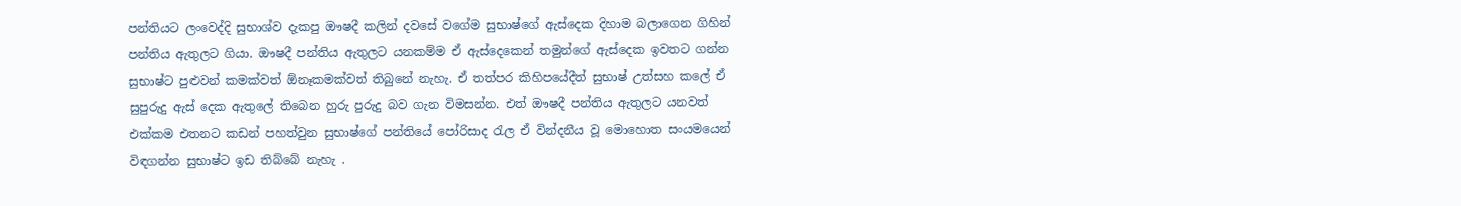පන්තියට ලංවෙද්දි සුභාශ්ව දැකපු ඖෂදී කලින් දවසේ වගේම සුභාෂ්ගේ ඇස්දෙක දිහාම බලාගෙන ගිහින් පන්තිය ඇතුලට ගියා. ඖෂදී පන්තිය ඇතුලට යනකම්ම ඒ ඇස්දෙකෙන් තමුන්ගේ ඇස්දෙක ඉවතට ගන්න සුභාෂ්ට පුළුවන් කමක්වත් ඕනෑකමක්වත් තිබුනේ නැහැ. ඒ තත්පර කිහිපයේදීත් සුභාෂ් උත්සහ කලේ ඒ සුපුරුදු ඇස් දෙක ඇතුලේ තිබෙන හුරු පුරුදු බව ගැන විමසන්න. එත් ඖෂදී පන්තිය ඇතුලට යනවත් එක්කම එතනට කඩන් පහත්වුන සුභාෂ්ගේ පන්තියේ පෝරිසාද රැල ඒ වින්දනීය වූ මොහොත සංයමයෙන් විඳගන්න සුභාෂ්ට ඉඩ තිබ්බේ නැහැ .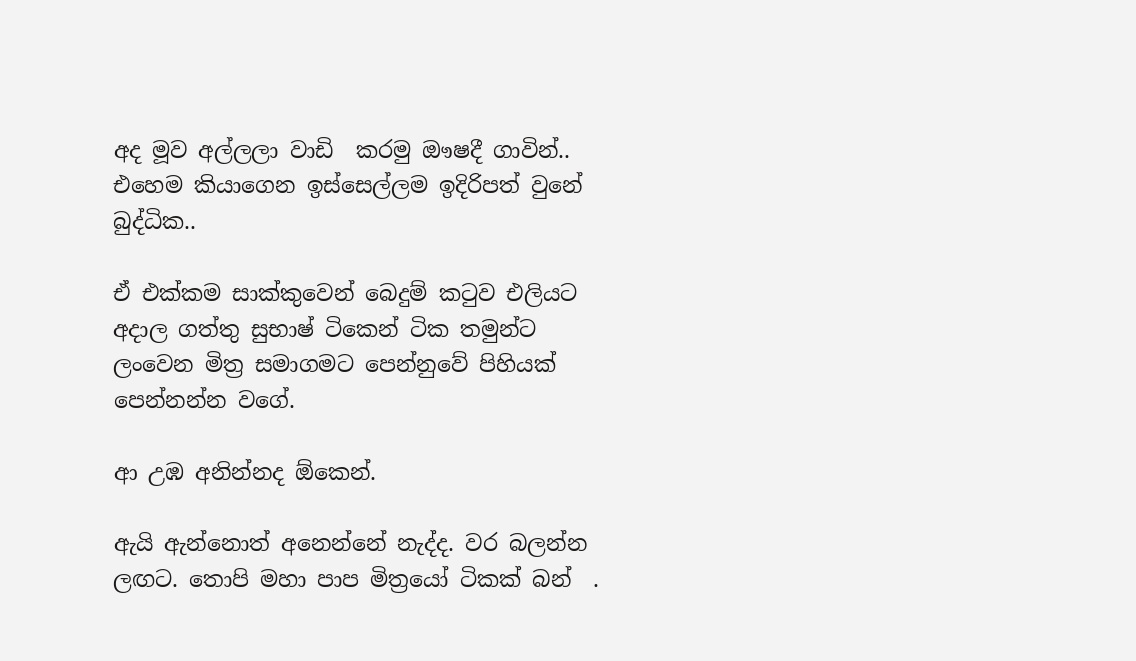අද මූව අල්ලලා වාඩි  කරමු ඖෂදී ගාවින්.. එහෙම කියාගෙන ඉස්සෙල්ලම ඉදිරිපත් වුනේ බුද්ධික..

ඒ එක්කම සාක්කුවෙන් බෙදුම් කටුව එලියට අදාල ගත්තු සුභාෂ් ටිකෙන් ටික තමුන්ට ලංවෙන මිත්‍ර සමාගමට පෙන්නුවේ පිහියක් පෙන්නන්න වගේ.

ආ උඹ අනින්නද ඕකෙන්.

ඇයි ඇන්නොත් අනෙන්නේ නැද්ද. වර බලන්න ලඟට. තොපි මහා පාප මිත්‍රයෝ ටිකක් බන්  .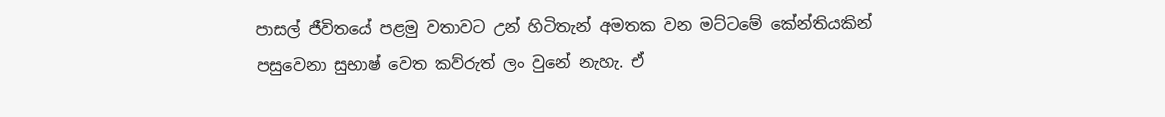පාසල් ජීවිතයේ පළමු වතාවට උන් හිටිතැන් අමතක වන මට්ටමේ කේන්තියකින් පසුවෙනා සුභාෂ් වෙත කව්රුත් ලං වුනේ නැහැ. ඒ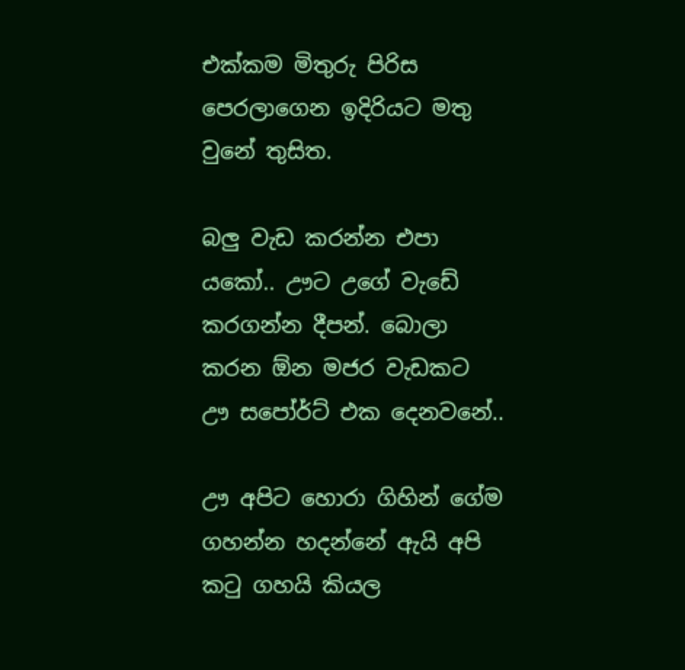එක්කම මිතුරු පිරිස පෙරලාගෙන ඉදිරියට මතු වුනේ තුසිත.

බලු වැඩ කරන්න එපා යකෝ.. ඌට උගේ වැඩේ කරගන්න දීපන්. බොලා කරන ඕන මජර වැඩකට  ඌ සපෝර්ට් එක දෙනවනේ..

ඌ අපිට හොරා ගිහින් ගේම ගහන්න හදන්නේ ඇයි අපි කටු ගහයි කියල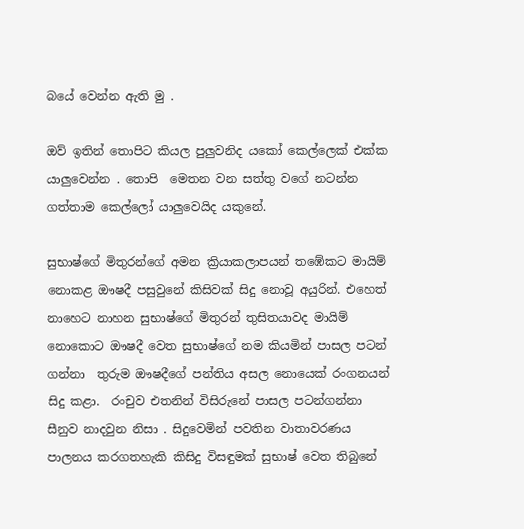බයේ වෙන්න ඇති මු .

ඔව් ඉතින් තොපිට කියල පුලුවනිද යකෝ කෙල්ලෙක් එක්ක යාලුවෙන්න . තොපි  මෙතන වන සත්තු වගේ නටන්න ගත්තාම කෙල්ලෝ යාලුවෙයිද යකුනේ.

සුභාෂ්ගේ මිතුරන්ගේ අමන ක්‍රියාකලාපයන් තඹේකට මායිම් නොකළ ඖෂදී පසුවුනේ කිසිවක් සිදු නොවූ අයුරින්. එහෙත් නාහෙට නාහන සුභාෂ්ගේ මිතුරන් තුසිතයාවද මායිම් නොකොට ඖෂදී වෙත සුභාෂ්ගේ නම කියමින් පාසල පටන් ගන්නා  තුරුම ඖෂදීගේ පන්තිය අසල නොයෙක් රංගනයන් සිදු කළා.  රංචුව එතනින් විසිරුනේ පාසල පටන්ගන්නා සීනුව නාදවුන නිසා . සිදුවෙමින් පවතින වාතාවරණය පාලනය කරගතහැකි කිසිදු විසඳුමක් සුභාෂ් වෙත තිබුනේ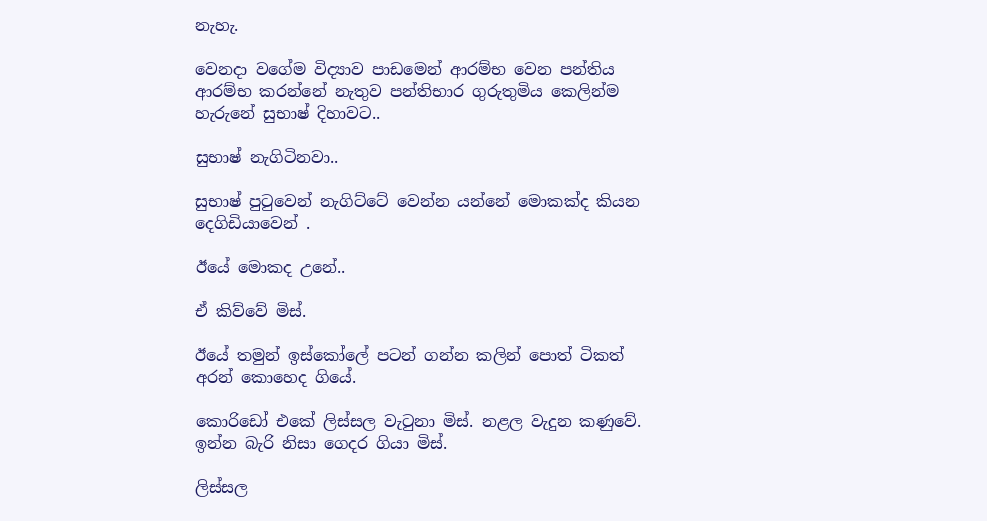නැහැ.

වෙනදා වගේම විද්‍යාව පාඩමෙන් ආරම්භ වෙන පන්තිය ආරම්භ කරන්නේ නැතුව පන්තිභාර ගුරුතුමිය කෙලින්ම හැරුනේ සුභාෂ් දිහාවට..

සුභාෂ් නැගිටිනවා..

සුභාෂ් පුටුවෙන් නැගිට්ටේ වෙන්න යන්නේ මොකක්ද කියන දෙගිඩියාවෙන් .

ඊයේ මොකද උනේ..

ඒ කිව්වේ මිස්.

ඊයේ තමුන් ඉස්කෝලේ පටන් ගන්න කලින් පොත් ටිකත් අරන් කොහෙද ගියේ.

කොරිඩෝ එකේ ලිස්සල වැටුනා මිස්. නළල වැදුන කණුවේ. ඉන්න බැරි නිසා ගෙදර ගියා මිස්.

ලිස්සල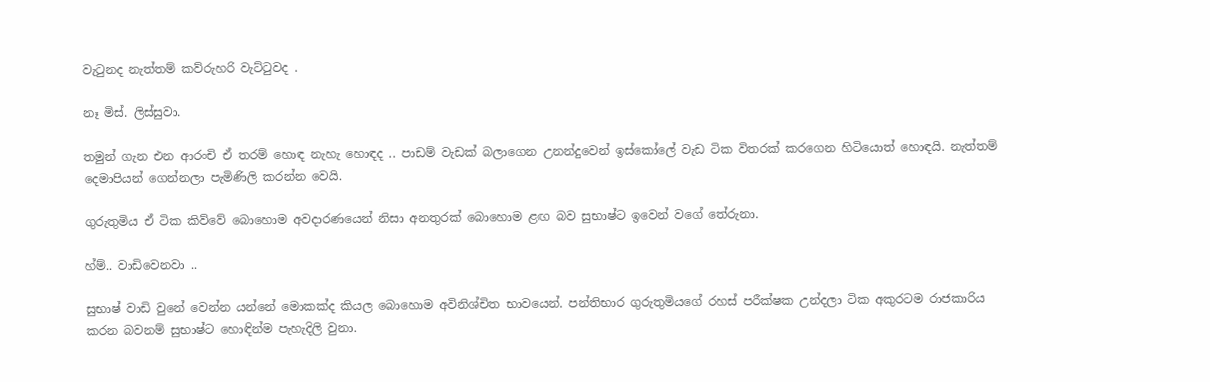වැටුනද නැත්තම් කව්රුහරි වැට්ටුවද .

නෑ මිස්. ලිස්සුවා.

තමුන් ගැන එන ආරංචි ඒ තරම් හොඳ නැහැ හොඳද .. පාඩම් වැඩක් බලාගෙන උනන්දුවෙන් ඉස්කෝලේ වැඩ ටික විතරක් කරගෙන හිටියොත් හොඳයි. නැත්තම් දෙමාපියන් ගෙන්නලා පැමිණිලි කරන්න වෙයි.

ගුරුතුමිය ඒ ටික කිව්වේ බොහොම අවදාරණයෙන් නිසා අනතුරක් බොහොම ළඟ බව සුභාෂ්ට ඉවෙන් වගේ තේරුනා.

හ්ම්.. වාඩිවෙනවා ..

සුභාෂ් වාඩි වුනේ වෙන්න යන්නේ මොකක්ද කියල බොහොම අවිනිශ්චිත භාවයෙන්. පන්තිභාර ගුරුතුමියගේ රහස් පරීක්ෂක උන්දලා ටික අකුරටම රාජකාරිය කරන බවනම් සුභාෂ්ට හොඳින්ම පැහැදිලි වුනා.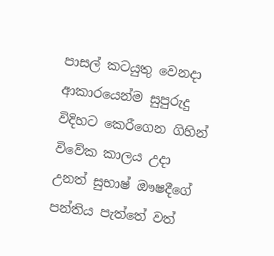පාසල් කටයුතු වෙනදා ආකාරයෙන්ම සුපුරුදු විදිහට කෙරීගෙන ගිහින් විවේක කාලය උදා උනත් සුභාෂ් ඖෂදීගේ පන්තිය පැත්තේ වත්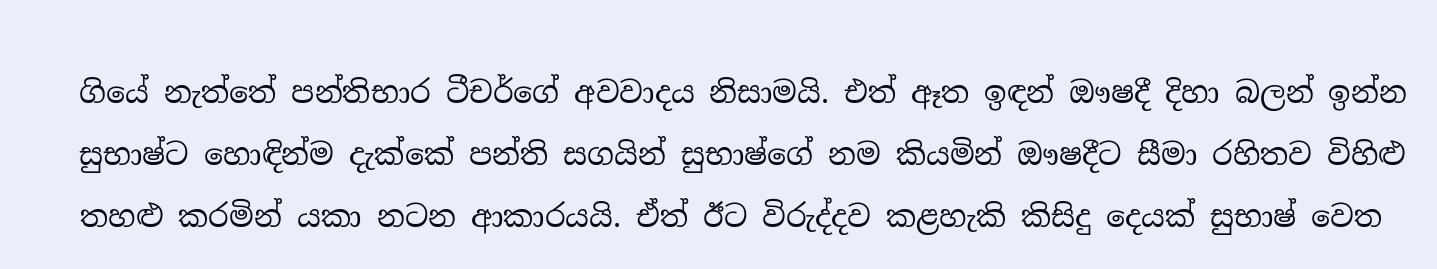ගියේ නැත්තේ පන්තිභාර ටීචර්ගේ අවවාදය නිසාමයි. එත් ඈත ඉඳන් ඖෂදී දිහා බලන් ඉන්න සුභාෂ්ට හොඳින්ම දැක්කේ පන්ති සගයින් සුභාෂ්ගේ නම කියමින් ඖෂදීට සීමා රහිතව විහිළු තහළු කරමින් යකා නටන ආකාරයයි. ඒත් ඊට විරුද්දව කළහැකි කිසිදු දෙයක් සුභාෂ් වෙත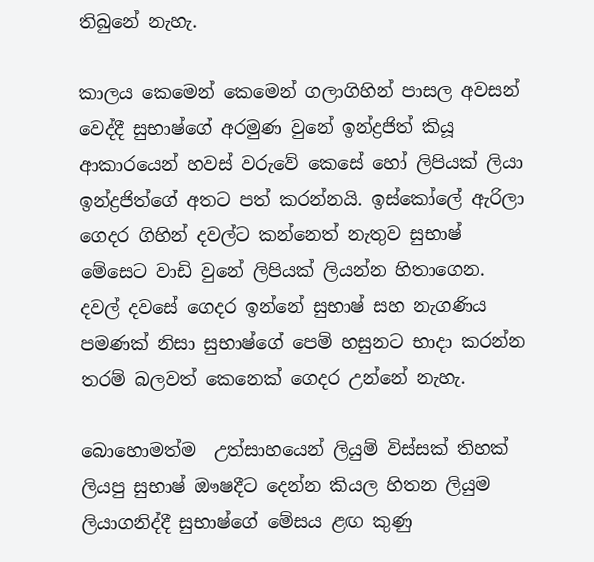තිබුනේ නැහැ.

කාලය කෙමෙන් කෙමෙන් ගලාගිහින් පාසල අවසන් වෙද්දී සුභාෂ්ගේ අරමුණ වුනේ ඉන්ද්‍රජිත් කියූ ආකාරයෙන් හවස් වරුවේ කෙසේ හෝ ලිපියක් ලියා ඉන්ද්‍රජිත්ගේ අතට පත් කරන්නයි. ඉස්කෝලේ ඇරිලා ගෙදර ගිහින් දවල්ට කන්නෙත් නැතුව සුභාෂ් මේසෙට වාඩි වුනේ ලිපියක් ලියන්න හිතාගෙන. දවල් දවසේ ගෙදර ඉන්නේ සුභාෂ් සහ නැගණිය පමණක් නිසා සුභාෂ්ගේ පෙම් හසුනට භාදා කරන්න තරම් බලවත් කෙනෙක් ගෙදර උන්නේ නැහැ.

බොහොමත්ම  උත්සාහයෙන් ලියුම් විස්සක් තිහක් ලියපු සුභාෂ් ඖෂදීට දෙන්න කියල හිතන ලියුම ලියාගනිද්දී සුභාෂ්ගේ මේසය ළඟ කුණු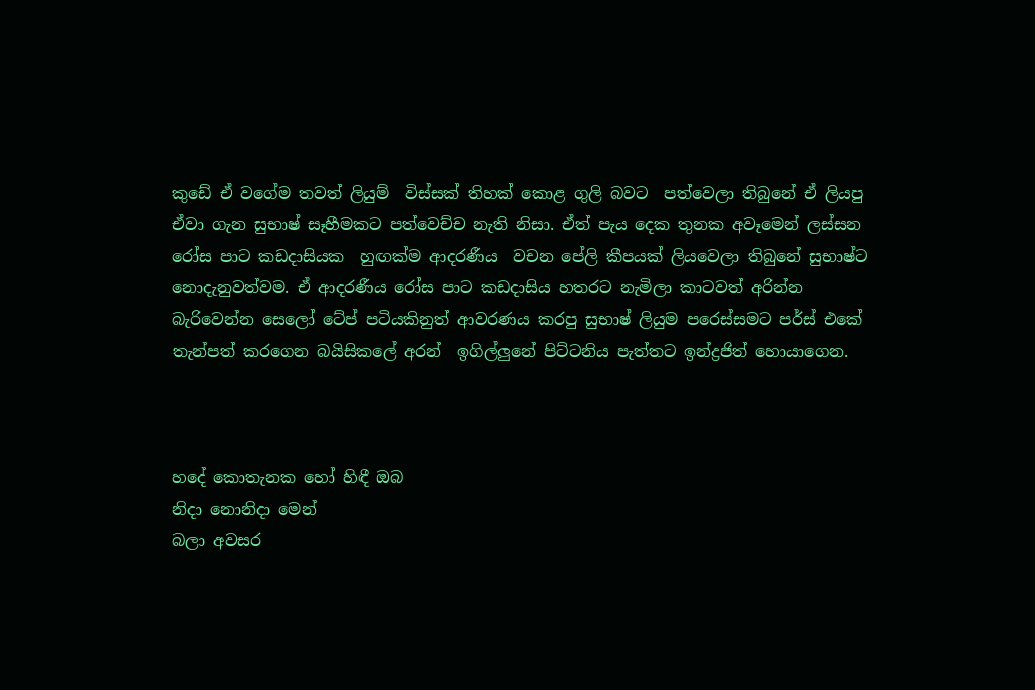කුඩේ ඒ වගේම තවත් ලියුම්  විස්සක් තිහක් කොළ ගුලි බවට  පත්වෙලා තිබුනේ ඒ ලියපු ඒවා ගැන සුභාෂ් සෑහීමකට පත්වෙච්ච නැති නිසා. ඒත් පැය දෙක තුනක අවෑමෙන් ලස්සන රෝස පාට කඩදාසියක  හුඟක්ම ආදරණීය  වචන පේලි කීපයක් ලියවෙලා තිබුනේ සුභාෂ්ට නොදැනුවත්වම. ඒ ආදරණීය රෝස පාට කඩදාසිය හතරට නැමිලා කාටවත් අරින්න බැරිවෙන්න සෙලෝ ටේප් පටියකිනුත් ආවරණය කරපු සුභාෂ් ලියුම පරෙස්සමට පර්ස් එකේ තැන්පත් කරගෙන බයිසිකලේ අරන්  ඉගිල්ලුනේ පිට්ටනිය පැත්තට ඉන්ද්‍රජිත් හොයාගෙන.



හදේ කොතැනක හෝ හිඳී ඔබ
නිදා නොනිදා මෙන්
බලා අවසර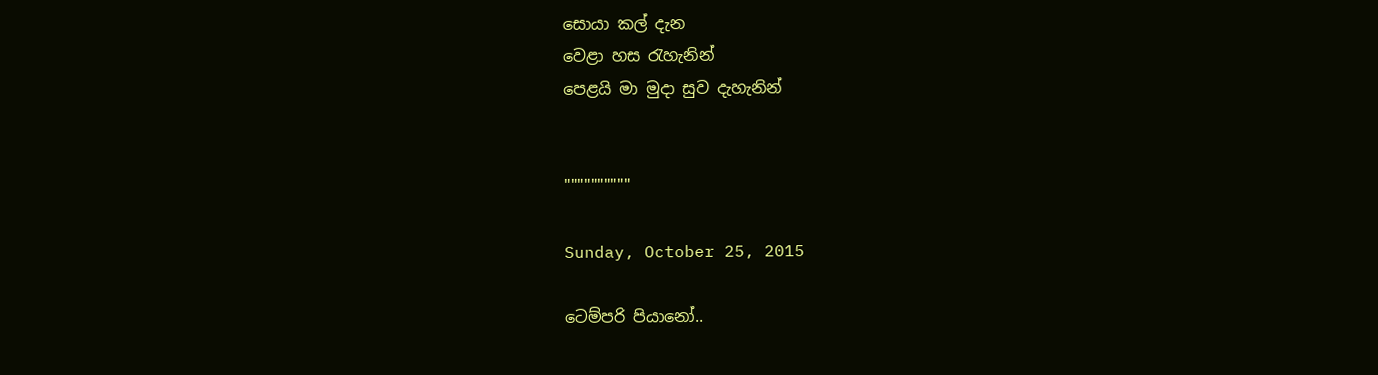සොයා කල් දැන
වෙළා හස රැහැනින්
පෙළයි මා මුදා සුව දැහැනින්


""""""""""

Sunday, October 25, 2015

ටෙම්පරි පියානෝ..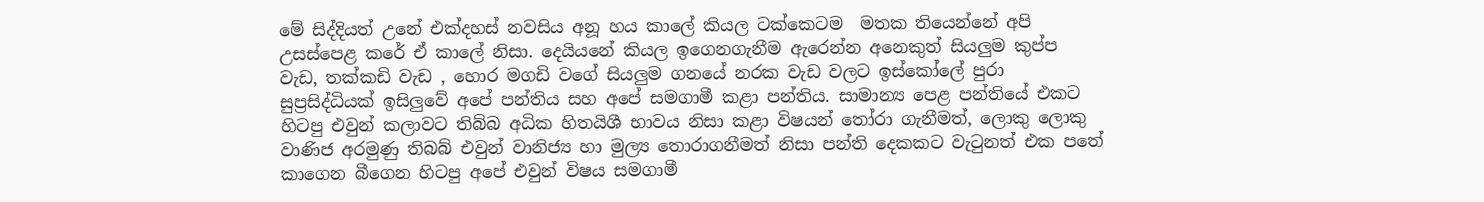මේ සිද්දියත් උනේ එක්දහස් නවසිය අනූ හය කාලේ කියල ටක්කෙටම  මතක තියෙන්නේ අපි උසස්පෙළ කරේ ඒ කාලේ නිසා. දෙයියනේ කියල ඉගෙනගැනීම ඇරෙන්න අනෙකුත් සියලුම කුප්ප වැඩ, තක්කඩි වැඩ , හොර මගඩි වගේ සියලුම ගනයේ නරක වැඩ වලට ඉස්කෝලේ පුරා සුප්‍රසිද්ධියක් ඉසිලුවේ අපේ පන්තිය සහ අපේ සමගාමී කළා පන්තිය. සාමාන්‍ය පෙළ පන්තියේ එකට හිටපු එවුන් කලාවට තිබ්බ අධික හිතයිශී භාවය නිසා කළා විෂයන් තෝරා ගැනීමත්, ලොකු ලොකු වාණිජ අරමුණු තිබබ් එවුන් වානිජ්‍ය හා මුල්‍ය තොරාගනීමත් නිසා පන්ති දෙකකට වැටුනත් එක පතේ කාගෙන බීගෙන හිටපු අපේ එවුන් විෂය සමගාමී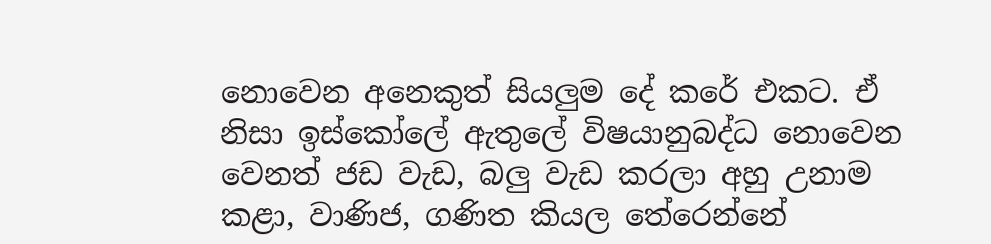නොවෙන අනෙකුත් සියලුම දේ කරේ එකට. ඒ නිසා ඉස්කෝලේ ඇතුලේ විෂයානුබද්ධ නොවෙන වෙනත් ජඩ වැඩ, බලු වැඩ කරලා අහු උනාම කළා, වාණිජ, ගණිත කියල තේරෙන්නේ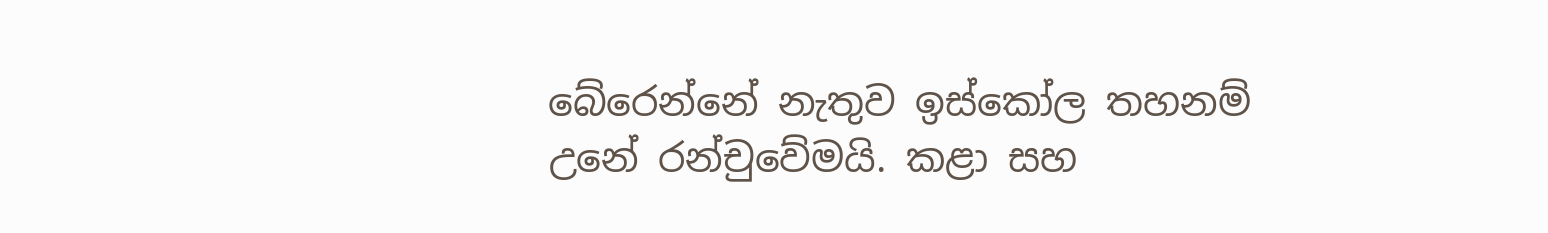බේරෙන්නේ නැතුව ඉස්කෝල තහනම් උනේ රන්චුවේමයි. කළා සහ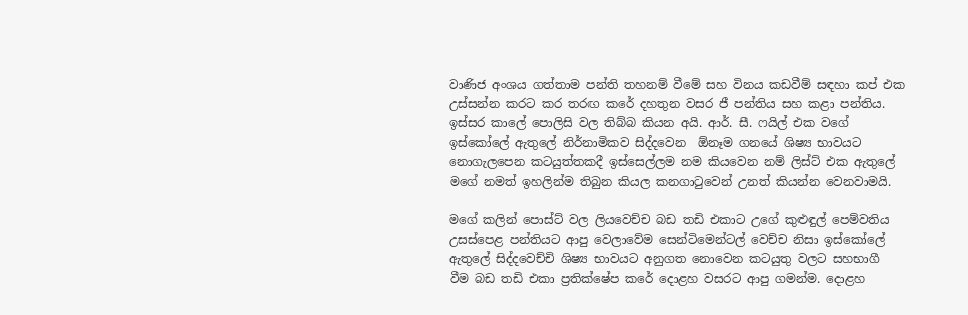වාණිජ අංශය ගත්තාම පන්ති තහනම් වීමේ සහ විනය කඩවීම් සඳහා කප් එක උස්සන්න කරට කර තරඟ කරේ දහතුන වසර ජී පන්තිය සහ කළා පන්තිය. ඉස්සර කාලේ පොලිසි වල තිබ්බ කියන අයි. ආර්. සී. ෆයිල් එක වගේ ඉස්කෝලේ ඇතුලේ නිර්නාමිකව සිද්දවෙන  ඕනෑම ගනයේ ශිෂ්‍ය භාවයට නොගැලපෙන කටයුත්තකදී ඉස්සෙල්ලම නම කියවෙන නම් ලිස්ට් එක ඇතුලේ මගේ නමත් ඉහලින්ම තිබුන කියල කනගාටුවෙන් උනත් කියන්න වෙනවාමයි.

මගේ කලින් පොස්ට් වල ලියවෙච්ච බඩ තඩි එකාට උගේ කුළුඳුල් පෙම්වතිය උසස්පෙළ පන්තියට ආපු වෙලාවේම සෙන්ටිමෙන්ටල් වෙච්ච නිසා ඉස්කෝලේ ඇතුලේ සිද්දවෙච්චි ශිෂ්‍ය භාවයට අනුගත නොවෙන කටයුතු වලට සහභාගී වීම බඩ තඩි එකා ප්‍රතික්ෂේප කරේ දොළහ වසරට ආපු ගමන්ම. දොළහ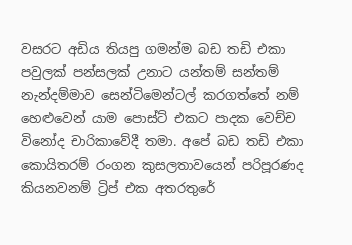වසරට අඩිය තියපු ගමන්ම බඩ තඩි එකා පවුලක් පන්සලක් උනාට යන්තම් සන්තම් නැන්දම්මාව සෙන්ටිමෙන්ටල් කරගත්තේ නම් හෙළුවෙන් යාම පොස්ට් එකට පාදක වෙච්ච විනෝද චාරිකාවේදී තමා. අපේ බඩ තඩි එකා කොයිතරම් රංගන කුසලතාවයෙන් පරිපූරණද කියනවනම් ට්‍රිප් එක අතරතුරේ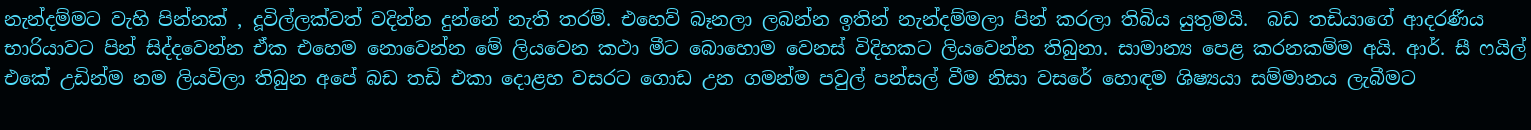නැන්දම්මට වැහි පින්නක් , දූවිල්ලක්වත් වදින්න දුන්නේ නැති තරම්. එහෙව් බෑනලා ලබන්න ඉතින් නැන්දම්මලා පින් කරලා තිබිය යුතුමයි.  බඩ තඩියාගේ ආදරණීය භාරියාවට පින් සිද්දවෙන්න ඒක එහෙම නොවෙන්න මේ ලියවෙන කථා මීට බොහොම වෙනස් විදිහකට ලියවෙන්න තිබුනා. සාමාන්‍ය පෙළ කරනකම්ම අයි. ආර්. සී ෆයිල් එකේ උඩින්ම නම ලියවිලා තිබුන අපේ බඩ තඩි එකා දොළහ වසරට ගොඩ උන ගමන්ම පවුල් පන්සල් වීම නිසා වසරේ හොඳම ශිෂ්‍යයා සම්මානය ලැබීමට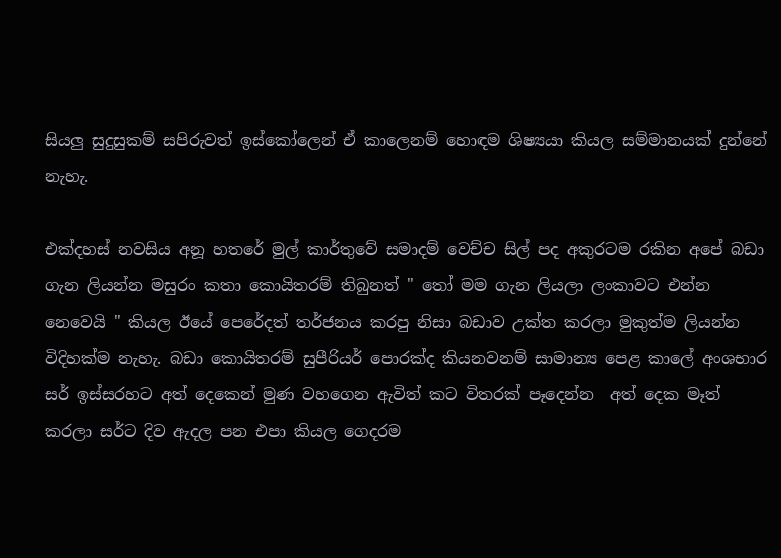සියලු සුදුසුකම් සපිරුවත් ඉස්කෝලෙන් ඒ කාලෙනම් හොඳම ශිෂ්‍යයා කියල සම්මානයක් දුන්නේ නැහැ.

එක්දහස් නවසිය අනූ හතරේ මුල් කාර්තුවේ සමාදම් වෙච්ච සිල් පද අකුරටම රකින අපේ බඩා ගැන ලියන්න මසුරං කතා කොයිතරම් තිබුනත් " තෝ මම ගැන ලියලා ලංකාවට එන්න නෙවෙයි " කියල ඊයේ පෙරේදත් තර්ජනය කරපු නිසා බඩාව උක්ත කරලා මුකුත්ම ලියන්න විදිහක්ම නැහැ. බඩා කොයිතරම් සුපීරියර් පොරක්ද කියනවනම් සාමාන්‍ය පෙළ කාලේ අංශභාර සර් ඉස්සරහට අත් දෙකෙන් මුණ වහගෙන ඇවිත් කට විතරක් පෑදෙන්න  අත් දෙක මෑත් කරලා සර්ට දිව ඇදල පන එපා කියල ගෙදරම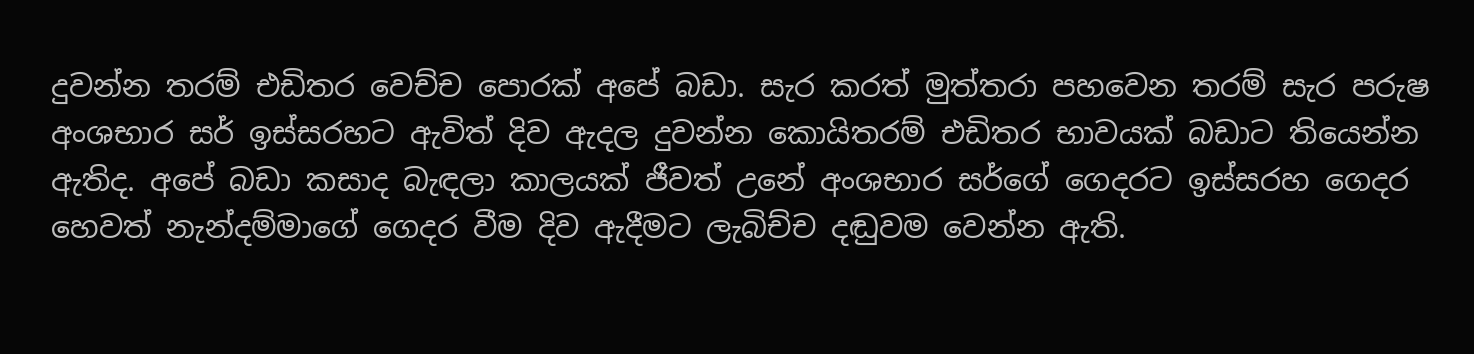දුවන්න තරම් එඩිතර වෙච්ච පොරක් අපේ බඩා. සැර කරත් මුත්තරා පහවෙන තරම් සැර පරුෂ අංශභාර සර් ඉස්සරහට ඇවිත් දිව ඇදල දුවන්න කොයිතරම් එඩිතර භාවයක් බඩාට තියෙන්න ඇතිද. අපේ බඩා කසාද බැඳලා කාලයක් ජීවත් උනේ අංශභාර සර්ගේ ගෙදරට ඉස්සරහ ගෙදර හෙවත් නැන්දම්මාගේ ගෙදර වීම දිව ඇදීමට ලැබිච්ච දඬුවම වෙන්න ඇති.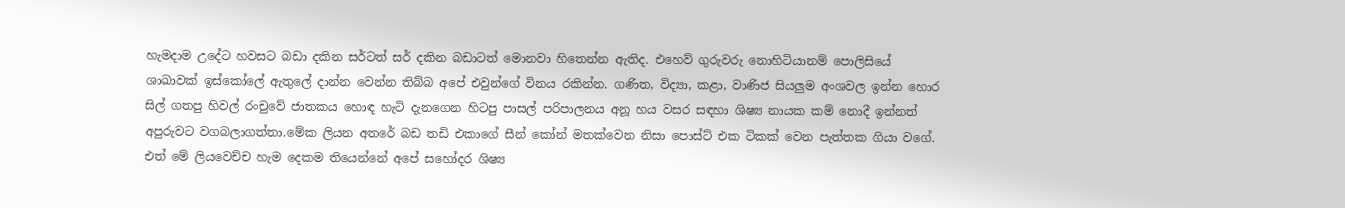හැමදාම උදේට හවසට බඩා දකින සර්ටත් සර් දකින බඩාටත් මොනවා හිතෙන්න ඇතිද. එහෙව් ගුරුවරු නොහිටියානම් පොලිසියේ ශාඛාවක් ඉස්කෝලේ ඇතුලේ දාන්න වෙන්න තිබ්බ අපේ එවුන්ගේ විනය රකින්න. ගණිත, විද්‍යා, කළා, වාණිජ සියලුම අංශවල ඉන්න හොර සිල් ගතපු හිවල් රංචුවේ ජාතකය හොඳ හැටි දැනගෙන හිටපු පාසල් පරිපාලනය අනූ හය වසර සඳහා ශිෂ්‍ය නායක කම් නොදී ඉන්නත් අපුරුවට වගබලාගත්තා.මේක ලියන අතරේ බඩ තඩි එකාගේ සීන් කෝන් මතක්වෙන නිසා පොස්ට් එක ටිකක් වෙන පැත්තක ගියා වගේ. එත් මේ ලියවෙච්ච හැම දෙකම තියෙන්නේ අපේ සහෝදර ශිෂ්‍ය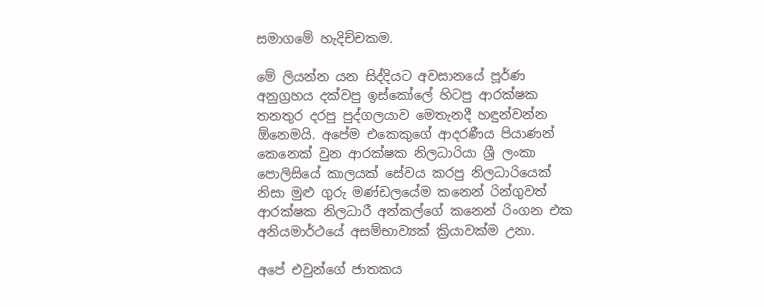සමාගමේ හැදිච්චකම.

මේ ලියන්න යන සිද්දියට අවසානයේ පූර්ණ අනුග්‍රහය දක්වපු ඉස්කෝලේ හිටපු ආරක්ෂක තනතුර දරපු පුද්ගලයාව මෙතැනදී හඳුන්වන්න ඕනෙමයි. අපේම එකෙකුගේ ආදරණීය පියාණන් කෙනෙක් වුන ආරක්ෂක නිලධාරියා ශ්‍රී ලංකා පොලිසියේ කාලයක් සේවය කරපු නිලධාරියෙක් නිසා මුළු ගුරු මණ්ඩලයේම කනෙන් රින්ගුවත් ආරක්ෂක නිලධාරී අන්කල්ගේ කනෙන් රිංගන එක අනියමාර්ථයේ අසම්භාව්‍යක් ක්‍රියාවක්ම උනා.

අපේ එවුන්ගේ ජාතකය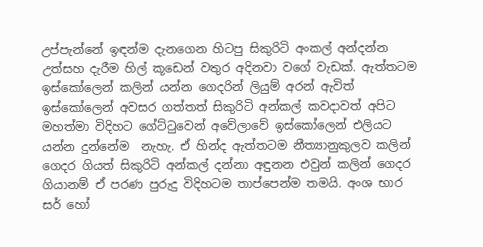උප්පැන්නේ ඉඳන්ම දැනගෙන හිටපු සිකුරිටි අංකල් අන්දන්න උත්සහ දැරීම හිල් කූඩෙන් වතුර අදිනවා වගේ වැඩක්. ඇත්තටම ඉස්කෝලෙන් කලින් යන්න ගෙදරින් ලියුම් අරන් ඇවිත් ඉස්කෝලෙන් අවසර ගත්තත් සිකුරිටි අන්කල් කවදාවත් අපිට මහත්මා විදිහට ගේට්ටුවෙන් අවේලාවේ ඉස්කෝලෙන් එලියට යන්න දුන්නේම  නැහැ. ඒ හින්ද ඇත්තටම නීත්‍යානුකුලව කලින් ගෙදර ගියත් සිකුරිටි අන්කල් දන්නා අඳුනන එවුන් කලින් ගෙදර ගියානම් ඒ පරණ පුරුදු විදිහටම තාප්පෙන්ම තමයි. අංශ භාර සර් හෝ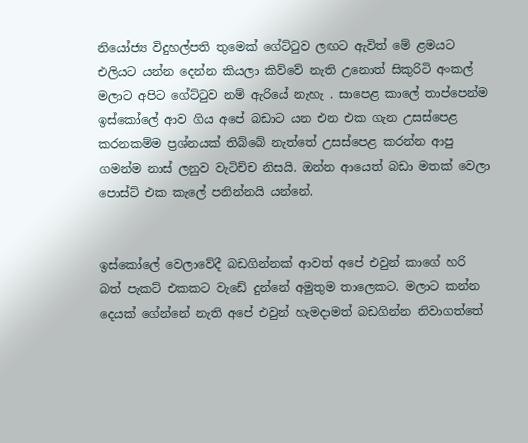නියෝජ්‍ය විදුහල්පති තුමෙක් ගේට්ටුව ලඟට ඇවිත් මේ ළමයට එලියට යන්න දෙන්න කියලා කිව්වේ නැති උනොත් සිකුරිටි අංකල් මලාට අපිට ගේට්ටුව නම් ඇරියේ නැහැ . සාපෙළ කාලේ තාප්පෙන්ම ඉස්කෝලේ ආව ගිය අපේ බඩාට යන එන එක ගැන උසස්පෙළ කරනකම්ම ප්‍රශ්නයක් තිබ්බේ නැත්තේ උසස්පෙළ කරන්න ආපු ගමන්ම නාස් ලනුව වැටිච්ච නිසයි. ඔන්න ආයෙත් බඩා මතක් වෙලා පොස්ට් එක කැලේ පනින්නයි යන්නේ.


ඉස්කෝලේ වෙලාවේදී බඩගින්නක් ආවත් අපේ එවුන් කාගේ හරි බත් පැකට් එකකට වැඩේ දුන්නේ අමුතුම තාලෙකට. මලාට කන්න දෙයක් ගේන්නේ නැති අපේ එවුන් හැමදාමත් බඩගින්න නිවාගත්තේ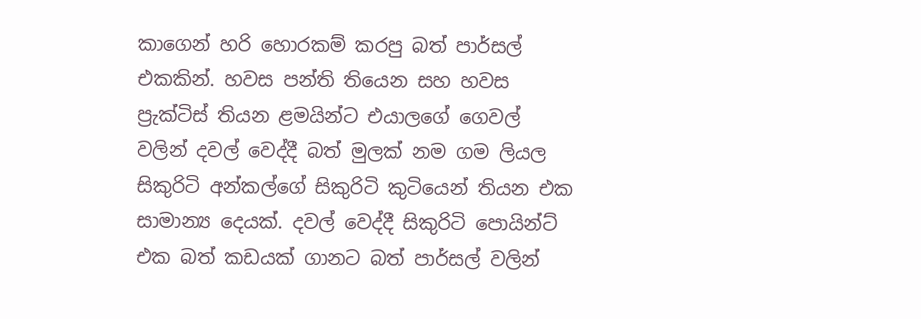කාගෙන් හරි හොරකම් කරපු බත් පාර්සල් එකකින්. හවස පන්ති තියෙන සහ හවස ප්‍රැක්ටිස් තියන ළමයින්ට එයාලගේ ගෙවල් වලින් දවල් වෙද්දී බත් මුලක් නම ගම ලියල සිකුරිටි අන්කල්ගේ සිකුරිටි කුටියෙන් තියන එක සාමාන්‍ය දෙයක්. දවල් වෙද්දී සිකුරිටි පොයින්ට් එක බත් කඩයක් ගානට බත් පාර්සල් වලින්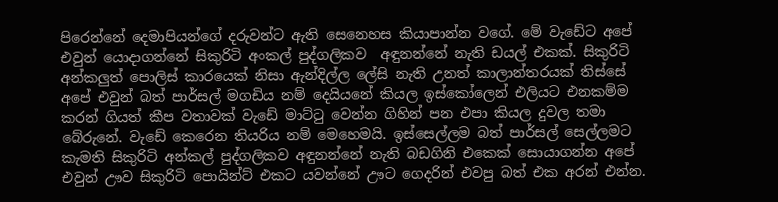පිරෙන්නේ දෙමාපියන්ගේ දරුවන්ට ඇති සෙනෙහස කියාපාන්න වගේ. මේ වැඩේට අපේ එවුන් යොදාගන්නේ සිකුරිටි අංකල් පුද්ගලිකව  අඳුනන්නේ නැති ඩයල් එකක්. සිකුරිටි අන්කලුත් පොලිස් කාරයෙක් නිසා ඇන්දිල්ල ලේසි නැති උනත් කාලාන්තරයක් තිස්සේ අපේ එවුන් බත් පාර්සල් මගඩිය නම් දෙයියනේ කියල ඉස්කෝලෙන් එලියට එනකම්ම කරන් ගියත් කීප වතාවක් වැඩේ මාට්ටු වෙන්න ගිහින් පන එපා කියල දුවල තමා බේරුනේ. වැඩේ කෙරෙන තියරිය නම් මෙහෙමයි. ඉස්සෙල්ලම බත් පාර්සල් සෙල්ලමට කැමති සිකුරිටි අන්කල් පුද්ගලිකව අඳුනන්නේ නැති බඩගිනි එකෙක් සොයාගන්න අපේ එවුන් ඌව සිකුරිටි පොයින්ට් එකට යවන්නේ ඌට ගෙදරින් එවපු බත් එක අරන් එන්න.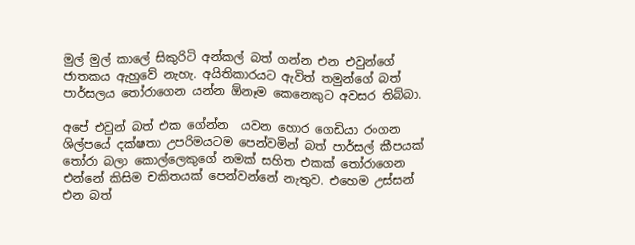මුල් මුල් කාලේ සිකුරිටි අන්කල් බත් ගන්න එන එවුන්ගේ ජාතකය ඇහුවේ නැහැ. අයිතිකාරයට ඇවිත් තමුන්ගේ බත් පාර්සලය තෝරාගෙන යන්න ඕනෑම කෙනෙකුට අවසර තිබ්බා.

අපේ එවුන් බත් එක ගේන්න  යවන හොර ගෙඩියා රංගන ශිල්පයේ දක්ෂතා උපරිමයටම පෙන්වමින් බත් පාර්සල් කීපයක් තෝරා බලා කොල්ලෙකුගේ නමක් සහිත එකක් තෝරාගෙන එන්නේ කිසිම චකිතයක් පෙන්වන්නේ නැතුව. එහෙම උස්සන් එන බත්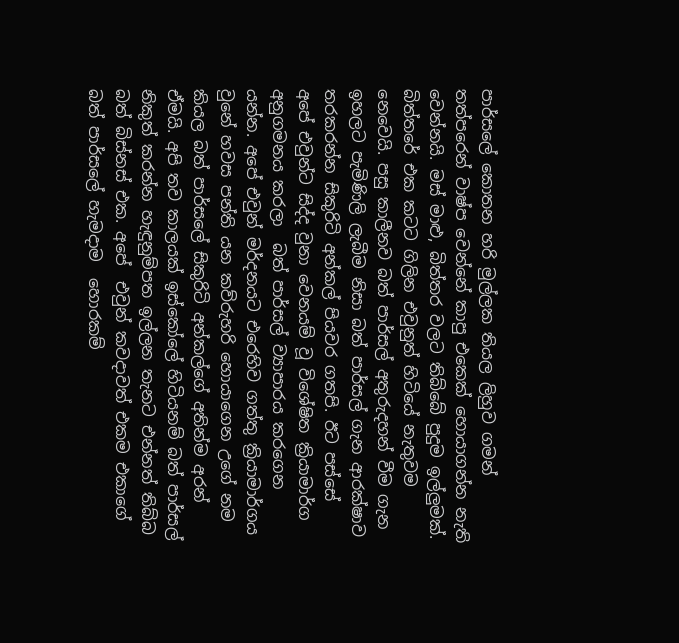පාර්සලේ කොතන හරි මුල්ලක තියල ලිහුව ගමන් තත්පරෙන් වාෂ්ප වෙන්නේ කාපු එකෙක් හොයාගන්න නැති වෙන්නයි. මස් මාළු, බිත්තර වලට තිබ්බේ පුදුම ඉල්ලුමක්. බිත්තරේ එක කටට ගිලින එවුනුත් හිටියේ නැතුවම නෙවෙයි. පසු කාලීනව බත් පාර්සල් අතුරුදහන් වීම ගැන ඉහලට පැමිණිලි ලැබීම නිසා බත් පාර්සල් ගැන ආරක්ෂාව තරකරන්න සිකුරිටි අන්කල් පියවර ගතපි. ඊට පස්සේ  අපේ එවුන්ට සිද්ද වුනා වෙනයම් වූ විශේෂිත ක්‍රියාමාර්ග අනුගමනය කරලා  බත් පාර්සල් ව්‍යාපාරය කරගෙන යන්න. අපේ එවුන් මර්දනයට එරෙහිව ගත්තු ක්‍රියාමාර්ගය වුනේ හවස පන්ති යන කව්රුහරි හොයාගෙන උගේ නම කියල බත් පාර්සලේ සිකුරිටි අන්කල්ගේ අතින්ම අරන් ඒමයි. අපි තව කාලයක් ඉස්කෝලේ හිටියනම් බත් පාර්සල් නිකුත් කරන්න හැඳුනුම්පත ඉල්ලන තැනට එන්නත් තිබ්බ බත් බිස්නස් එක. අපේ  එවුන් කවදාවත් එකම එකාගේ බත් පාර්සලේ හැමදාම  හොරකම්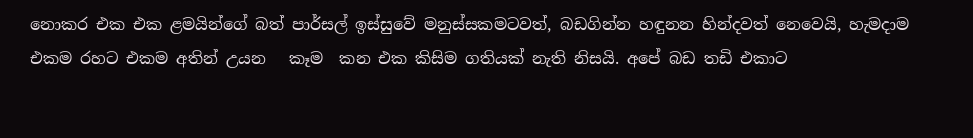නොකර එක එක ළමයින්ගේ බත් පාර්සල් ඉස්සුවේ මනුස්සකමටවත්, බඩගින්න හඳුනන හින්දවත් නෙවෙයි, හැමදාම එකම රහට එකම අතින් උයන   කෑම  කන එක කිසිම ගතියක් නැති නිසයි. අපේ බඩ තඩි එකාට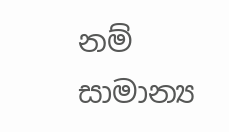නම් සාමාන්‍ය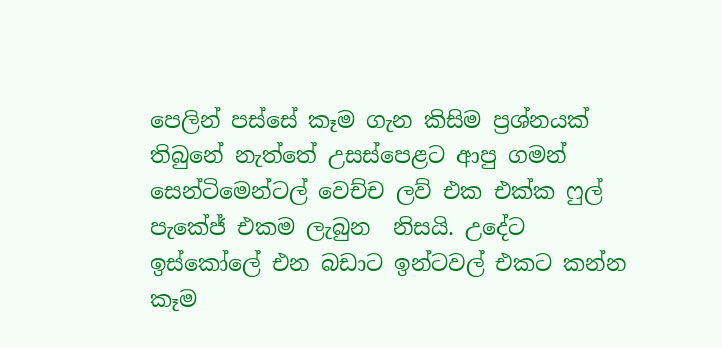පෙලින් පස්සේ කෑම ගැන කිසිම ප්‍රශ්නයක් තිබුනේ නැත්තේ උසස්පෙළට ආපු ගමන් සෙන්ටිමෙන්ටල් වෙච්ච ලව් එක එක්ක ෆුල් පැකේජ් එකම ලැබුන  නිසයි. උදේට ඉස්කෝලේ එන බඩාට ඉන්ටවල් එකට කන්න කෑම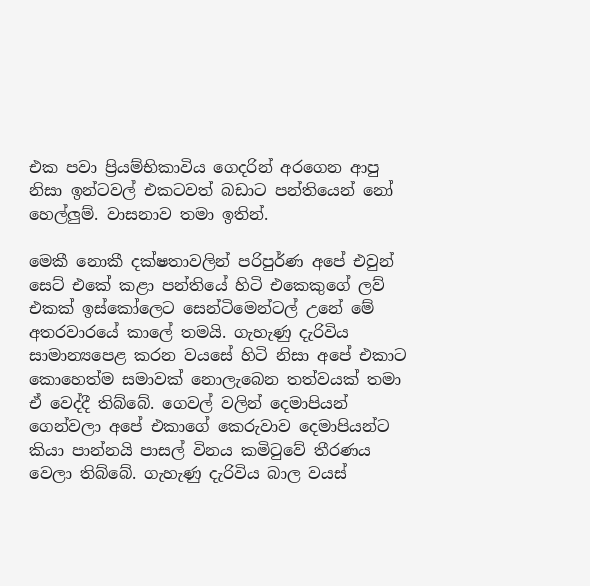එක පවා ප්‍රියම්භිකාවිය ගෙදරින් අරගෙන ආපු නිසා ඉන්ටවල් එකටවත් බඩාට පන්තියෙන් නෝ  හෙල්ලුම්. වාසනාව තමා ඉතින්.

මෙකී නොකී දක්ෂතාවලින් පරිපුර්ණ අපේ එවුන් සෙට් එකේ කළා පන්තියේ හිටි එකෙකුගේ ලව් එකක් ඉස්කෝලෙට සෙන්ටිමෙන්ටල් උනේ මේ අතරවාරයේ කාලේ තමයි. ගැහැණු දැරිවිය සාමාන්‍යපෙළ කරන වයසේ හිටි නිසා අපේ එකාට කොහෙත්ම සමාවක් නොලැබෙන තත්වයක් තමා ඒ වෙද්දී තිබ්බේ. ගෙවල් වලින් දෙමාපියන් ගෙන්වලා අපේ එකාගේ කෙරුවාව දෙමාපියන්ට කියා පාන්නයි පාසල් විනය කමිටුවේ තීරණය වෙලා තිබ්බේ. ගැහැණු දැරිවිය බාල වයස්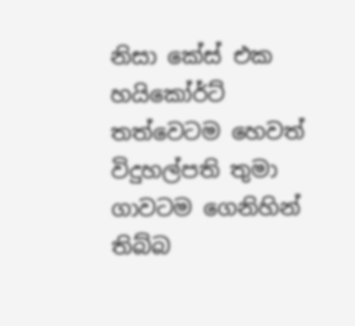නිසා කේස් එක හයිකෝර්ට් තත්වෙටම හෙවත් විදුහල්පති තුමා ගාවටම ගෙනිහින් තිබ්බ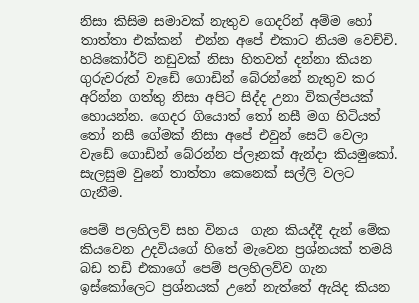නිසා කිසිම සමාවක් නැතුව ගෙදරින් අම්ම හෝ තාත්තා එක්කන්  එන්න අපේ එකාට නියම වෙච්චි. හයිකෝර්ට් නඩුවක් නිසා හිතවත් දන්නා කියන ගුරුවරුත් වැඩේ ගොඩින් බේරන්නේ නැතුව කර අරින්න ගත්තු නිසා අපිට සිද්ද උනා විකල්පයක් හොයන්න. ගෙදර ගියොත් තෝ නසී මග හිටියත් තෝ නසී ගේමක් නිසා අපේ එවුන් සෙට් වෙලා වැඩේ ගොඩින් බේරන්න ප්ලෑනක් ඇන්දා කියමුකෝ. සැලසුම වුනේ තාත්තා කෙනෙක් සල්ලි වලට ගැනීම.

පෙම් පලහිලව් සහ විනය  ගැන කියද්දී දැන් මේක කියවෙන උදවියගේ හිතේ මැවෙන ප්‍රශ්නයක් තමයි බඩ තඩි එකාගේ පෙම් පලහිලව්ව ගැන ඉස්කෝලෙට ප්‍රශ්නයක් උනේ නැත්තේ ඇයිද කියන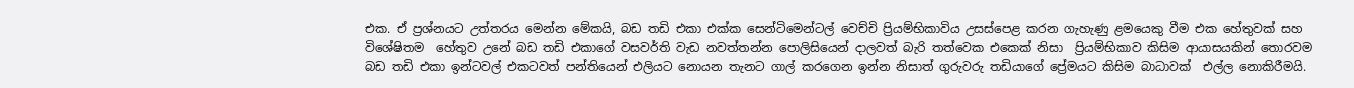එක. ඒ ප්‍රශ්නයට උත්තරය මෙන්න මේකයි, බඩ තඩි එකා එක්ක සෙන්ටිමෙන්ටල් වෙච්චි ප්‍රියම්භිකාවිය උසස්පෙළ කරන ගැහැණු ළමයෙකු වීම එක හේතුවක් සහ විශේෂිතම  හේතුව උනේ බඩ තඩි එකාගේ වසවර්ති වැඩ නවත්තන්න පොලිසියෙන් දාලවත් බැරි තත්වෙක එකෙක් නිසා  ප්‍රියම්භිකාව කිසිම ආයාසයකින් තොරවම බඩ තඩි එකා ඉන්ටවල් එකටවත් පන්තියෙන් එලියට නොයන තැනට ගාල් කරගෙන ඉන්න නිසාත් ගුරුවරු තඩියාගේ ප්‍රේමයට කිසිම බාධාවක්  එල්ල නොකිරීමයි.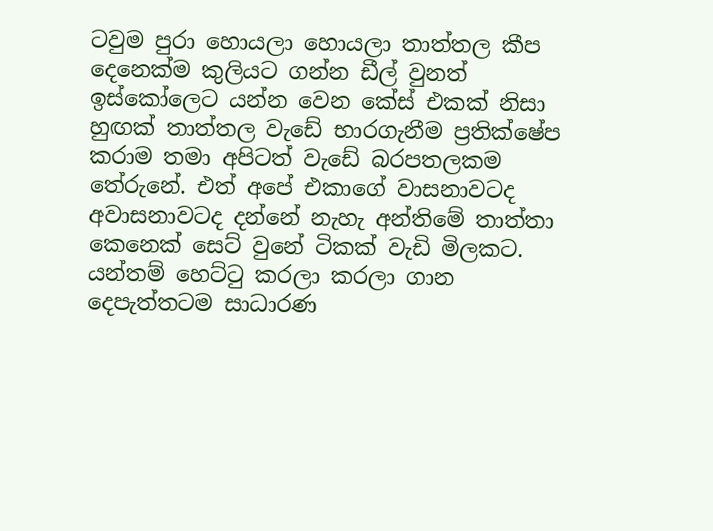ටවුම පුරා හොයලා හොයලා තාත්තල කීප දෙනෙක්ම කුලියට ගන්න ඩීල් වුනත් ඉස්කෝලෙට යන්න වෙන කේස් එකක් නිසා හුඟක් තාත්තල වැඩේ භාරගැනීම ප්‍රතික්ෂේප කරාම තමා අපිටත් වැඩේ බරපතලකම තේරුනේ. එත් අපේ එකාගේ වාසනාවටද අවාසනාවටද දන්නේ නැහැ අන්තිමේ තාත්තා කෙනෙක් සෙට් වුනේ ටිකක් වැඩි මිලකට. යන්තම් හෙට්ටු කරලා කරලා ගාන දෙපැත්තටම සාධාරණ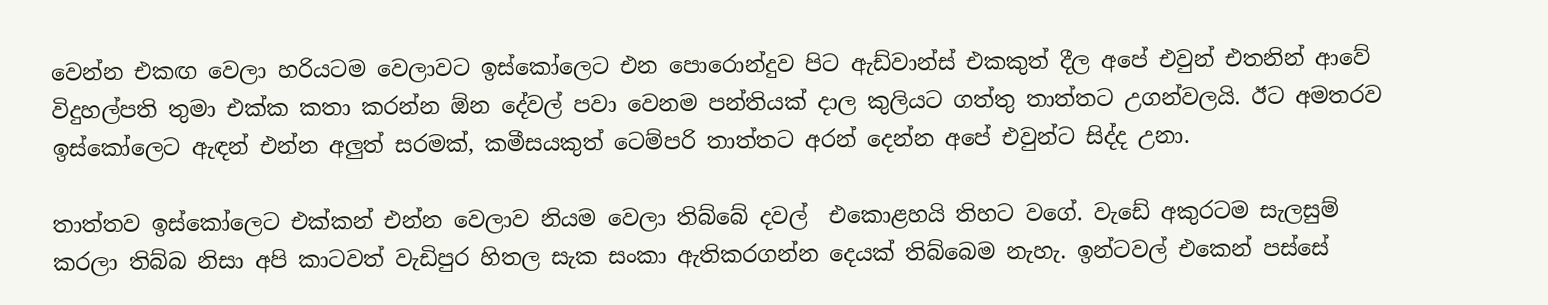වෙන්න එකඟ වෙලා හරියටම වෙලාවට ඉස්කෝලෙට එන පොරොන්දුව පිට ඇඩ්වාන්ස් එකකුත් දීල අපේ එවුන් එතනින් ආවේ විදුහල්පති තුමා එක්ක කතා කරන්න ඕන දේවල් පවා වෙනම පන්තියක් දාල කුලියට ගත්තු තාත්තට උගන්වලයි. ඊට අමතරව ඉස්කෝලෙට ඇඳන් එන්න අලුත් සරමක්, කමීසයකුත් ටෙම්පරි තාත්තට අරන් දෙන්න අපේ එවුන්ට සිද්ද උනා.

තාත්තව ඉස්කෝලෙට එක්කන් එන්න වෙලාව නියම වෙලා තිබ්බේ දවල්  එකොළහයි තිහට වගේ. වැඩේ අකුරටම සැලසුම් කරලා තිබ්බ නිසා අපි කාටවත් වැඩිපුර හිතල සැක සංකා ඇතිකරගන්න දෙයක් තිබ්බෙම නැහැ. ඉන්ටවල් එකෙන් පස්සේ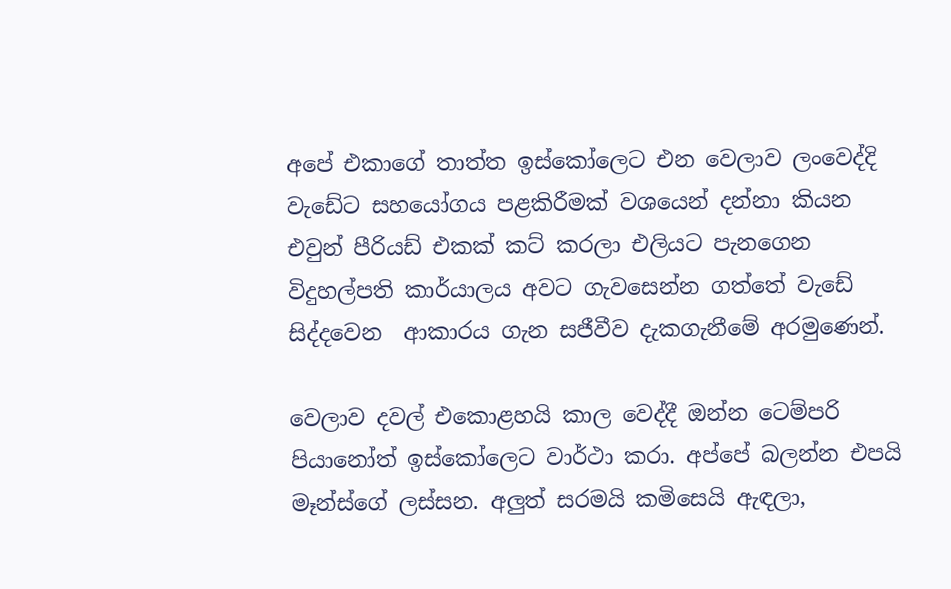අපේ එකාගේ තාත්ත ඉස්කෝලෙට එන වෙලාව ලංවෙද්දි වැඩේට සහයෝගය පළකිරීමක් වශයෙන් දන්නා කියන එවුන් පීරියඩ් එකක් කට් කරලා එලියට පැනගෙන විදුහල්පති කාර්යාලය අවට ගැවසෙන්න ගත්තේ වැඩේ සිද්දවෙන  ආකාරය ගැන සජීවීව දැකගැනීමේ අරමුණෙන්.

වෙලාව දවල් එකොළහයි කාල වෙද්දී ඔන්න ටෙම්පරි පියානෝත් ඉස්කෝලෙට වාර්ථා කරා. අප්පේ බලන්න එපයි මෑන්ස්ගේ ලස්සන. අලුත් සරමයි කමිසෙයි ඇඳලා,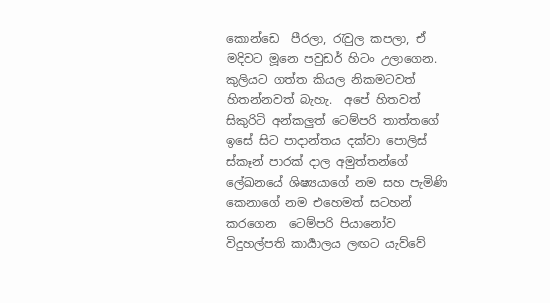කොන්ඩෙ  පීරලා, රැවුල කපලා, ඒ මදිවට මූනෙ පවුඩර් හිටං උලාගෙන. කුලියට ගත්ත කියල නිකමටවත් හිතන්නවත් බැහැ.  අපේ හිතවත් සිකුරිටි අන්කලුත් ටෙම්පරි තාත්තගේ ඉසේ සිට පාදාන්තය දක්වා පොලිස් ස්කෑන් පාරක් දාල අමුත්තන්ගේ ලේඛනයේ ශිෂ්‍යයාගේ නම සහ පැමිණි කෙනාගේ නම එහෙමත් සටහන් කරගෙන  ටෙම්පරි පියානෝව විදුහල්පති කාර්‍යාලය ලඟට යැව්වේ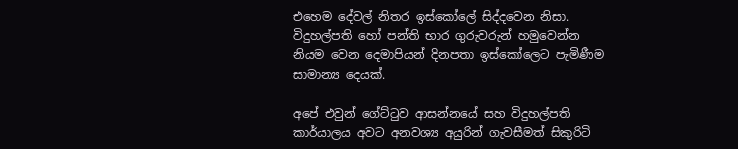එහෙම දේවල් නිතර ඉස්කෝලේ සිද්දවෙන නිසා. විදුහල්පති හෝ පන්ති භාර ගුරුවරුන් හමුවෙන්න නියම වෙන දෙමාපියන් දිනපතා ඉස්කෝලෙට පැමිණීම සාමාන්‍ය දෙයක්.

අපේ එවුන් ගේට්ටුව ආසන්නයේ සහ විදුහල්පති කාර්යාලය අවට අනවශ්‍ය අයුරින් ගැවසීමත් සිකුරිටි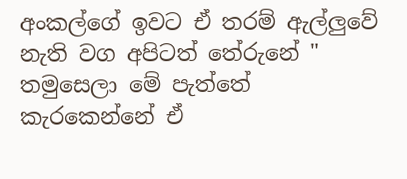අංකල්ගේ ඉවට ඒ තරම් ඇල්ලුවේ නැති වග අපිටත් තේරුනේ " තමුසෙලා මේ පැත්තේ කැරකෙන්නේ ඒ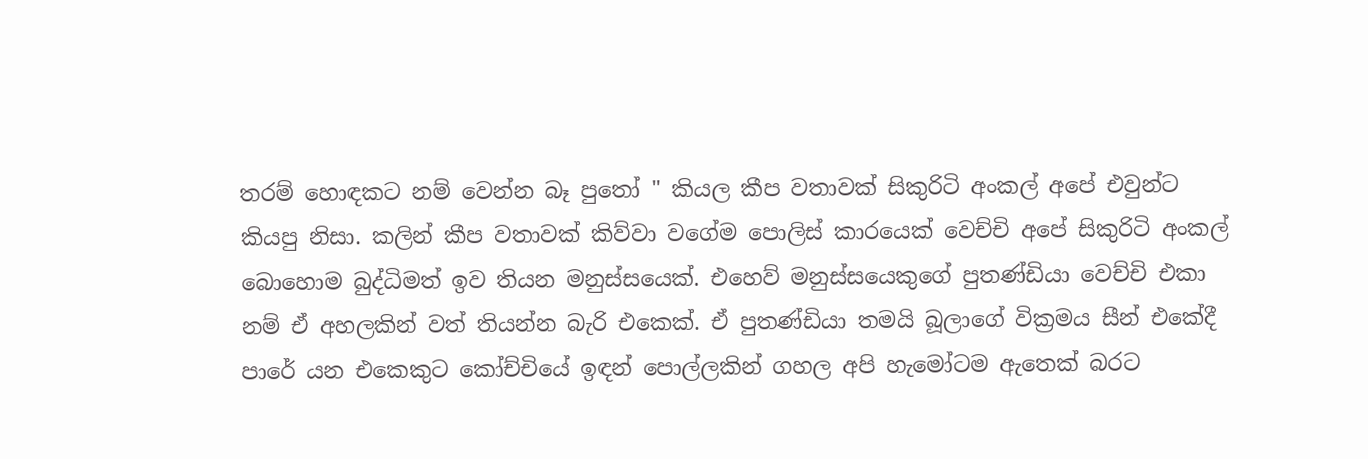තරම් හොඳකට නම් වෙන්න බෑ පුතෝ " කියල කීප වතාවක් සිකුරිටි අංකල් අපේ එවුන්ට කියපු නිසා. කලින් කීප වතාවක් කිව්වා වගේම පොලිස් කාරයෙක් වෙච්චි අපේ සිකුරිටි අංකල් බොහොම බුද්ධිමත් ඉව තියන මනුස්සයෙක්. එහෙව් මනුස්සයෙකුගේ පුතණ්ඩියා වෙච්චි එකා නම් ඒ අහලකින් වත් තියන්න බැරි එකෙක්. ඒ පුතණ්ඩියා තමයි බූලාගේ වික්‍රමය සීන් එකේදී පාරේ යන එකෙකුට කෝච්චියේ ඉඳන් පොල්ලකින් ගහල අපි හැමෝටම ඇතෙක් බරට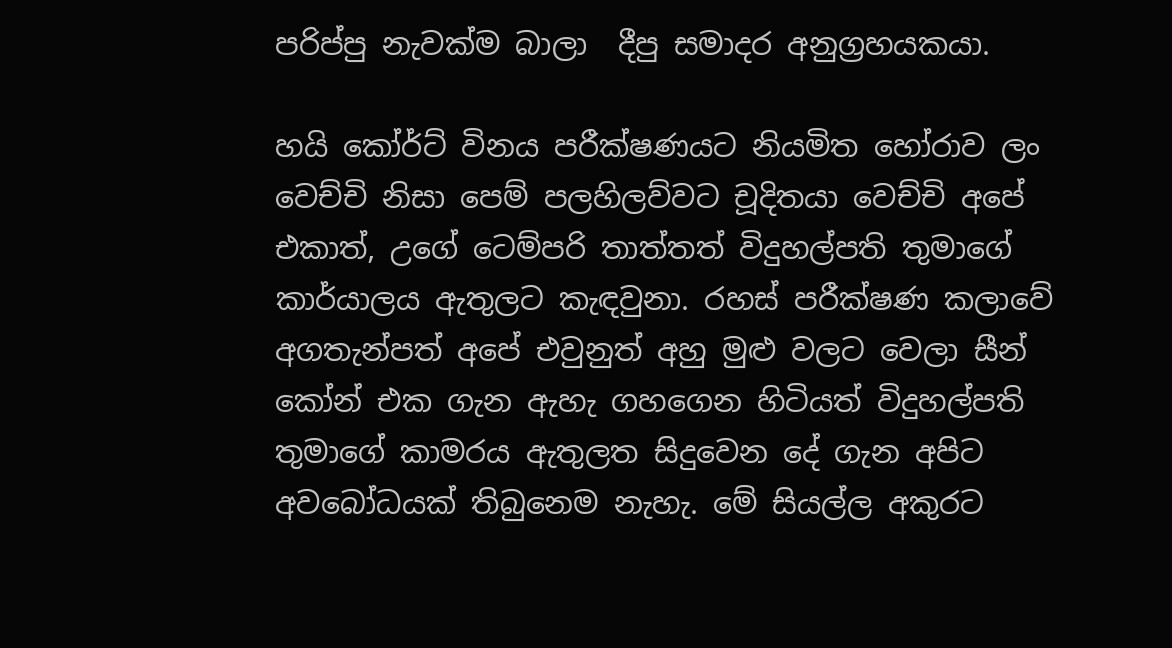පරිප්පු නැවක්ම බාලා  දීපු සමාදර අනුග්‍රහයකයා.

හයි කෝර්ට් විනය පරීක්ෂණයට නියමිත හෝරාව ලං වෙච්චි නිසා පෙම් පලහිලව්වට චූදිතයා වෙච්චි අපේ එකාත්, උගේ ටෙම්පරි තාත්තත් විදුහල්පති තුමාගේ කාර්යාලය ඇතුලට කැඳවුනා. රහස් පරීක්ෂණ කලාවේ අගතැන්පත් අපේ එවුනුත් අහු මුළු වලට වෙලා සීන් කෝන් එක ගැන ඇහැ ගහගෙන හිටියත් විදුහල්පති තුමාගේ කාමරය ඇතුලත සිදුවෙන දේ ගැන අපිට අවබෝධයක් තිබුනෙම නැහැ. මේ සියල්ල අකුරට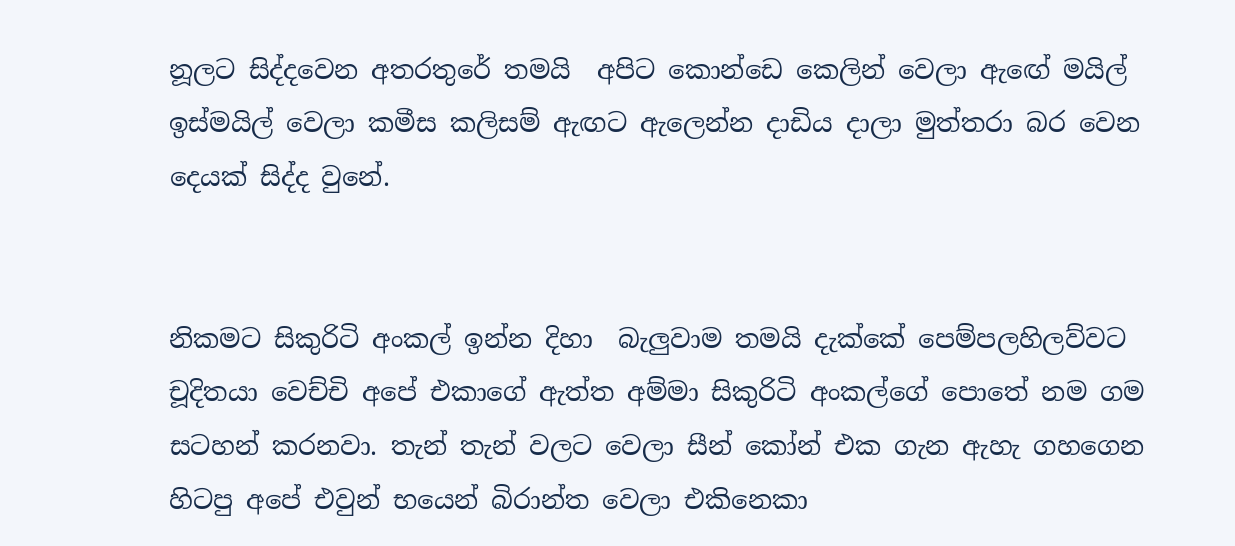නූලට සිද්දවෙන අතරතුරේ තමයි  අපිට කොන්ඩෙ කෙලින් වෙලා ඇඟේ මයිල් ඉස්මයිල් වෙලා කමීස කලිසම් ඇඟට ඇලෙන්න දාඩිය දාලා මුත්තරා බර වෙන දෙයක් සිද්ද වුනේ.


නිකමට සිකුරිටි අංකල් ඉන්න දිහා  බැලුවාම තමයි දැක්කේ පෙම්පලහිලව්වට චූදිතයා වෙච්චි අපේ එකාගේ ඇත්ත අම්මා සිකුරිටි අංකල්ගේ පොතේ නම ගම සටහන් කරනවා. තැන් තැන් වලට වෙලා සීන් කෝන් එක ගැන ඇහැ ගහගෙන හිටපු අපේ එවුන් භයෙන් බිරාන්ත වෙලා එකිනෙකා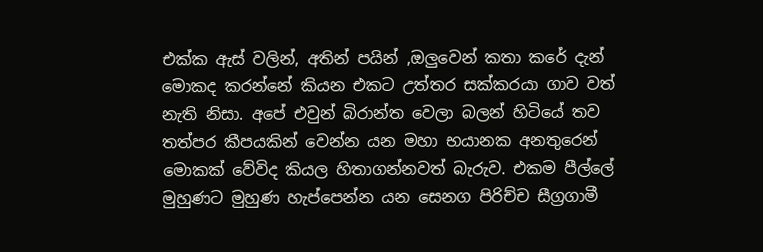එක්ක ඇස් වලින්, අතින් පයින් ,ඔලුවෙන් කතා කරේ දැන් මොකද කරන්නේ කියන එකට උත්තර සක්කරයා ගාව වත් නැති නිසා. අපේ එවුන් බිරාන්ත වෙලා බලන් හිටියේ තව තත්පර කීපයකින් වෙන්න යන මහා භයානක අනතුරෙන් මොකක් වේවිද කියල හිතාගන්නවත් බැරුව. එකම පීල්ලේ මුහුණට මුහුණ හැප්පෙන්න යන සෙනග පිරිච්ච සීග්‍රගාමී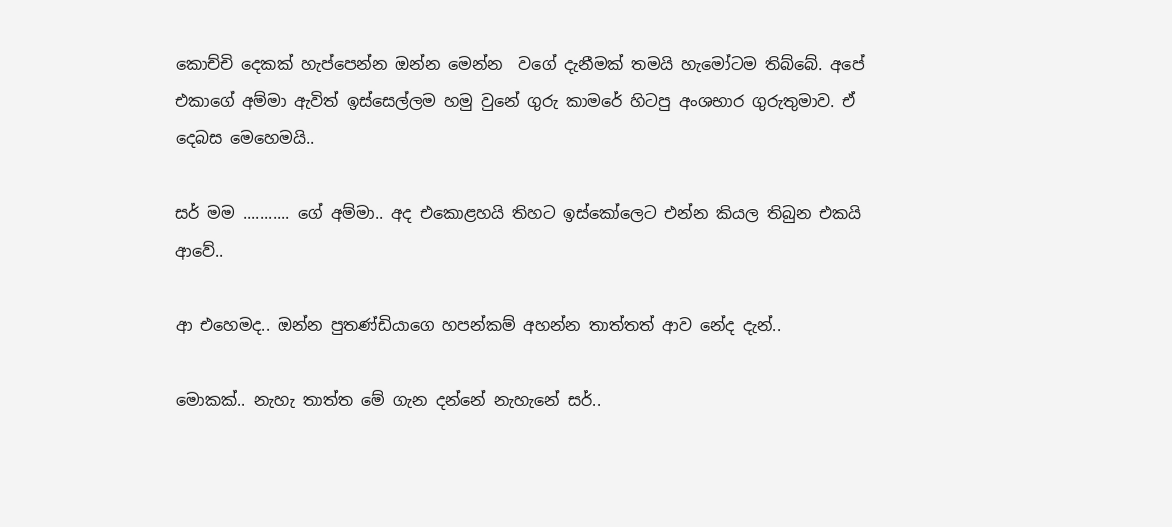කොච්චි දෙකක් හැප්පෙන්න ඔන්න මෙන්න  වගේ දැනීමක් තමයි හැමෝටම තිබ්බේ. අපේ එකාගේ අම්මා ඇවිත් ඉස්සෙල්ලම හමු වුනේ ගුරු කාමරේ හිටපු අංශභාර ගුරුතුමාව. ඒ දෙබස මෙහෙමයි..

සර් මම ........... ගේ අම්මා.. අද එකොළහයි තිහට ඉස්කෝලෙට එන්න කියල තිබුන එකයි ආවේ..

ආ එහෙමද.. ඔන්න පුතණ්ඩියාගෙ හපන්කම් අහන්න තාත්තත් ආව නේද දැන්..

මොකක්.. නැහැ තාත්ත මේ ගැන දන්නේ නැහැනේ සර්..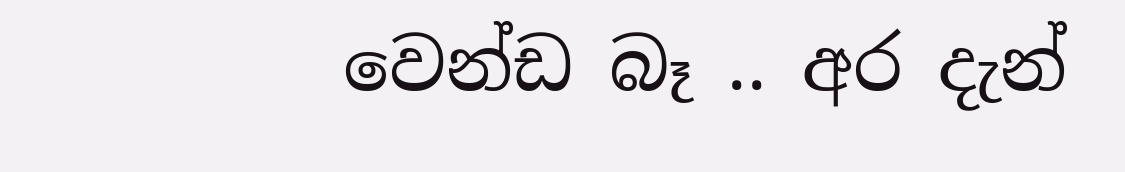වෙන්ඩ බෑ .. අර දැන්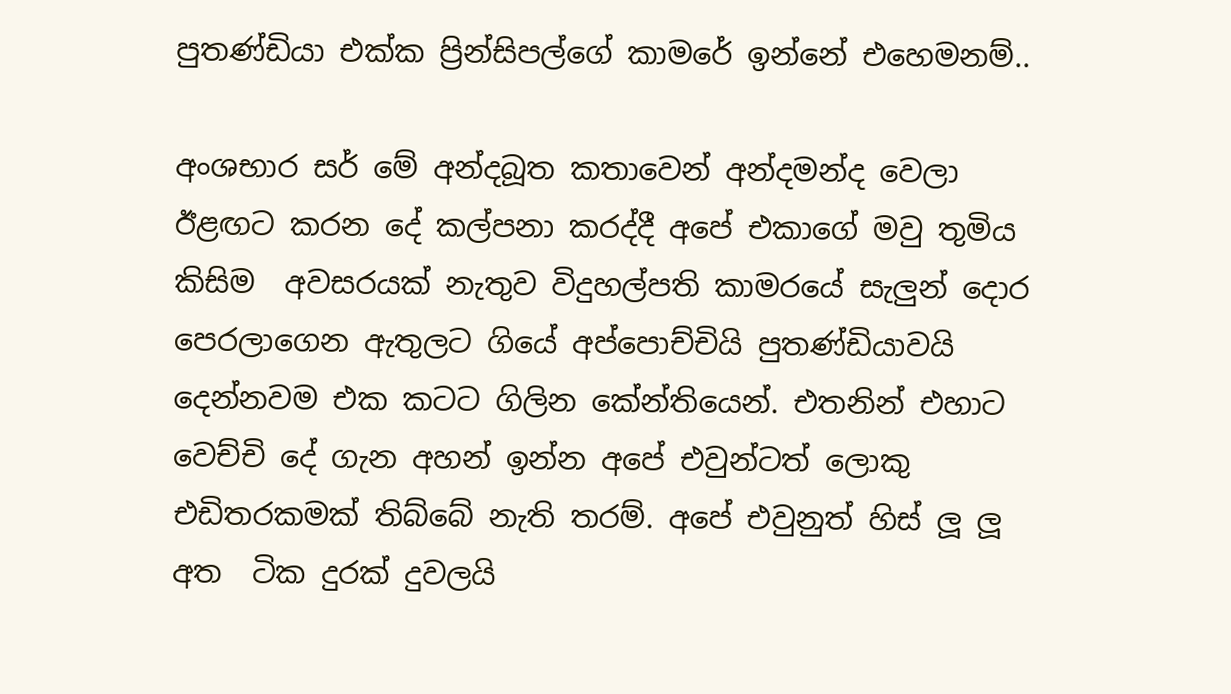පුතණ්ඩියා එක්ක ප්‍රින්සිපල්ගේ කාමරේ ඉන්නේ එහෙමනම්..

අංශභාර සර් මේ අන්දබූත කතාවෙන් අන්දමන්ද වෙලා ඊළඟට කරන දේ කල්පනා කරද්දී අපේ එකාගේ මවු තුමිය කිසිම  අවසරයක් නැතුව විදුහල්පති කාමරයේ සැලුන් දොර පෙරලාගෙන ඇතුලට ගියේ අප්පොච්චියි පුතණ්ඩියාවයි දෙන්නවම එක කටට ගිලින කේන්තියෙන්. එතනින් එහාට වෙච්චි දේ ගැන අහන් ඉන්න අපේ එවුන්ටත් ලොකු එඩිතරකමක් තිබ්බේ නැති තරම්. අපේ එවුනුත් හිස් ලූ ලූ අත  ටික දුරක් දුවලයි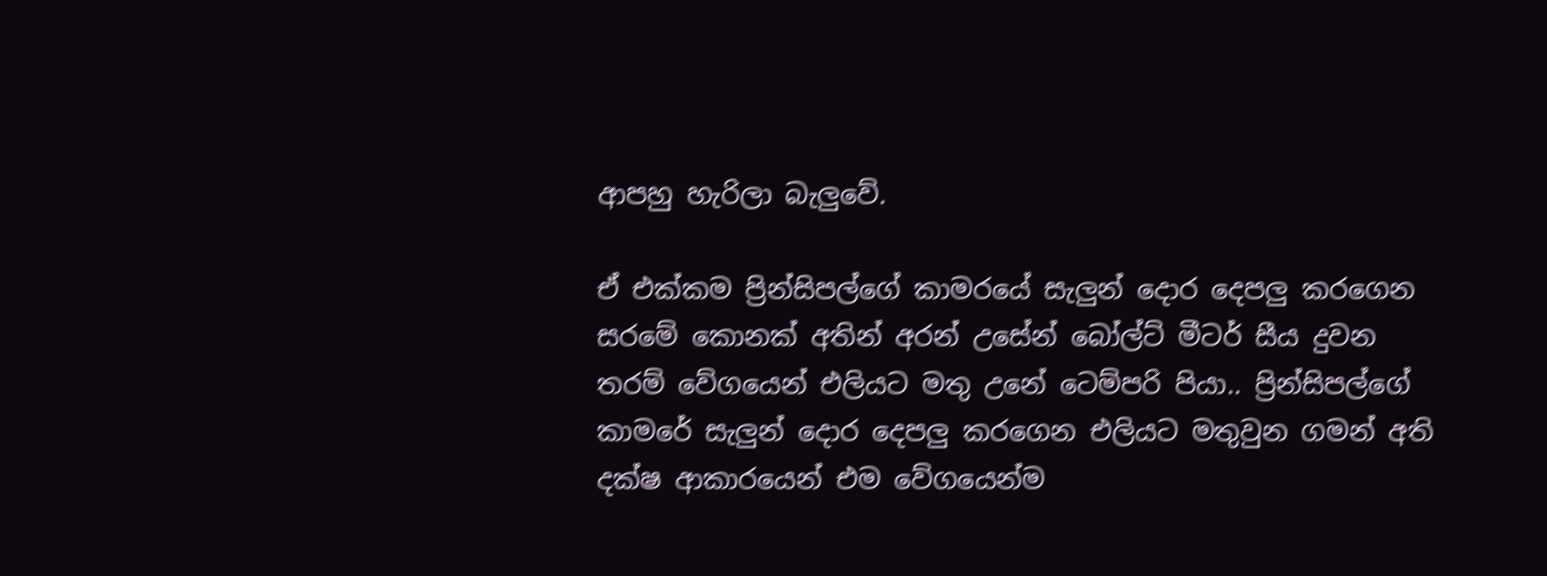ආපහු හැරිලා බැලුවේ.

ඒ එක්කම ප්‍රින්සිපල්ගේ කාමරයේ සැලුන් දොර දෙපලු කරගෙන සරමේ කොනක් අතින් අරන් උසේන් බෝල්ට් මීටර් සීය දුවන තරම් වේගයෙන් එලියට මතු උනේ ටෙම්පරි පියා.. ප්‍රින්සිපල්ගේ කාමරේ සැලුන් දොර දෙපලු කරගෙන එලියට මතුවුන ගමන් අති  දක්ෂ ආකාරයෙන් එම වේගයෙන්ම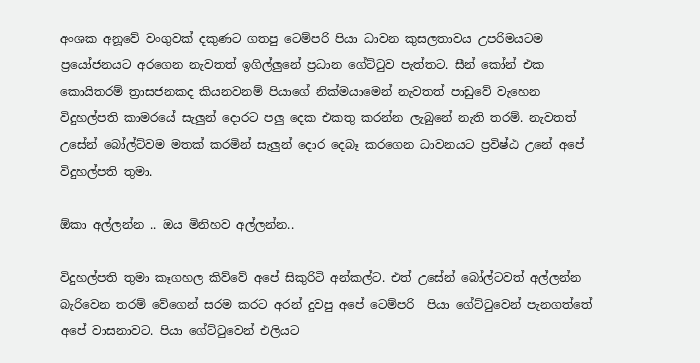අංශක අනූවේ වංගුවක් දකුණට ගතපු ටෙම්පරි පියා ධාවන කුසලතාවය උපරිමයටම ප්‍රයෝජනයට අරගෙන නැවතත් ඉගිල්ලුනේ ප්‍රධාන ගේට්ටුව පැත්තට. සීන් කෝන් එක කොයිතරම් ත්‍රාසජනකද කියනවනම් පියාගේ නික්මයාමෙන් නැවතත් පාඩුවේ වැහෙන විදුහල්පති කාමරයේ සැලුන් දොරට පලු දෙක එකතු කරන්න ලැබුනේ නැති තරම්. නැවතත් උසේන් බෝල්ට්වම මතක් කරමින් සැලුන් දොර දෙබෑ කරගෙන ධාවනයට ප්‍රවිෂ්ඨ උනේ අපේ විදුහල්පති තුමා.

ඕකා අල්ලන්න .. ඔය මිනිහව අල්ලන්න..

විදුහල්පති තුමා කෑගහල කිව්වේ අපේ සිකුරිටි අන්කල්ට. එත් උසේන් බෝල්ටවත් අල්ලන්න බැරිවෙන තරම් වේගෙන් සරම කරට අරන් දුවපු අපේ ටෙම්පරි  පියා ගේට්ටුවෙන් පැනගත්තේ අපේ වාසනාවට. පියා ගේට්ටුවෙන් එලියට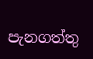පැනගත්තු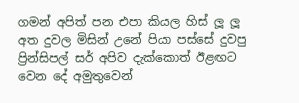ගමන් අපිත් පන එපා කියල හිස් ලූ ලූ අත දුවල මිසින් උනේ පියා පස්සේ දුවපු ප්‍රින්සිපල් සර් අපිව දැක්කොත් ඊළඟට වෙන දේ අමුතුවෙන්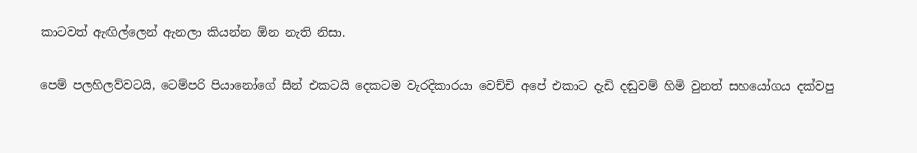කාටවත් ඇඟිල්ලෙන් ඇනලා කියන්න ඕන නැති නිසා.

පෙම් පලහිලව්වටයි, ටෙම්පරි පියානෝගේ සීන් එකටයි දෙකටම වැරදිකාරයා වෙච්චි අපේ එකාට දැඩි දඬුවම් හිමි වුනත් සහයෝගය දක්වපු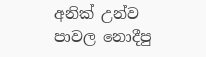අනික් උන්ව පාවල නොදීපු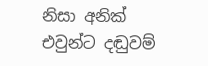නිසා අනික් එවුන්ට දඬුවම්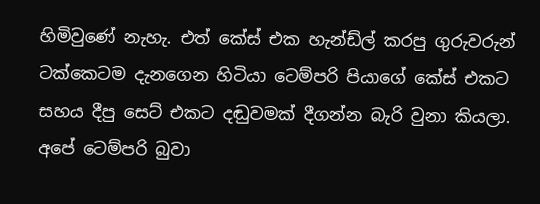හිමිවුණේ නැහැ. එත් කේස් එක හැන්ඩ්ල් කරපු ගුරුවරුන් ටක්කෙටම දැනගෙන හිටියා ටෙම්පරි පියාගේ කේස් එකට  සහය දීපු සෙට් එකට දඬුවමක් දීගන්න බැරි වුනා කියලා. අපේ ටෙම්පරි බුවා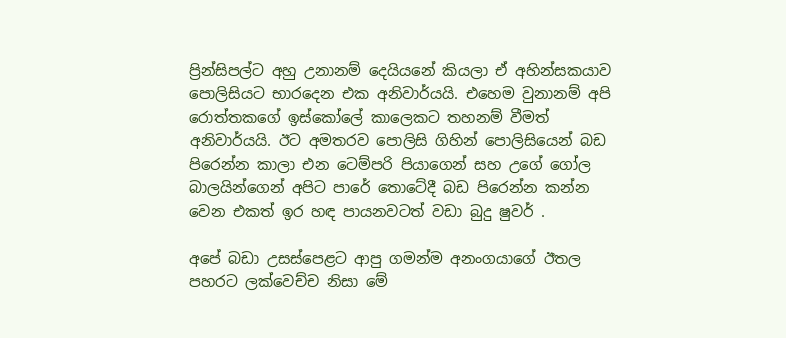ප්‍රින්සිපල්ට අහු උනානම් දෙයියනේ කියලා ඒ අහින්සකයාව පොලිසියට භාරදෙන එක අනිවාර්යයි. එහෙම වුනානම් අපි රොත්තකගේ ඉස්කෝලේ කාලෙකට තහනම් වීමත් අනිවාර්යයි. ඊට අමතරව පොලිසි ගිහින් පොලිසියෙන් බඩ පිරෙන්න කාලා එන ටෙම්පරි පියාගෙන් සහ උගේ ගෝල බාලයින්ගෙන් අපිට පාරේ තොටේදී බඩ පිරෙන්න කන්න වෙන එකත් ඉර හඳ පායනවටත් වඩා බුදු ෂුවර් .

අපේ බඩා උසස්පෙළට ආපු ගමන්ම අනංගයාගේ ඊතල පහරට ලක්වෙච්ච නිසා මේ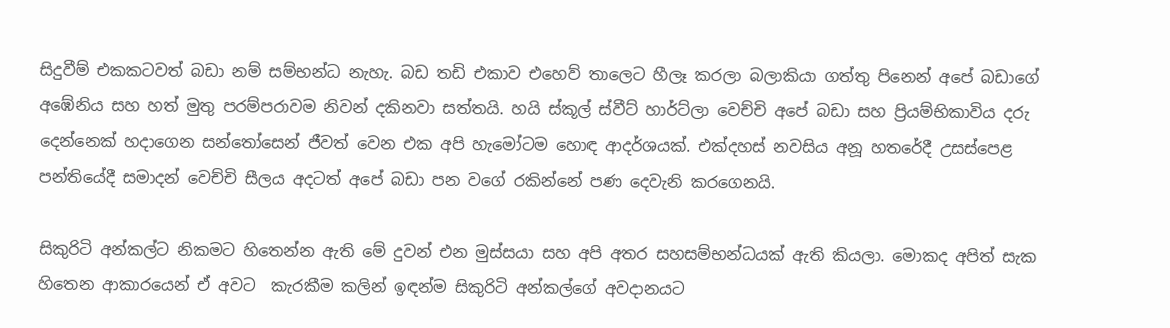සිදුවීම් එකකටවත් බඩා නම් සම්භන්ධ නැහැ. බඩ තඩි එකාව එහෙව් තාලෙට හීලෑ කරලා බලාකියා ගත්තු පිනෙන් අපේ බඩාගේ අඹේනිය සහ හත් මුතු පරම්පරාවම නිවන් දකිනවා සත්තයි. හයි ස්කූල් ස්වීට් හාර්ට්ලා වෙච්චි අපේ බඩා සහ ප්‍රියම්භිකාවිය දරු දෙන්නෙක් හදාගෙන සන්තෝසෙන් ජීවත් වෙන එක අපි හැමෝටම හොඳ ආදර්ශයක්. එක්දහස් නවසිය අනූ හතරේදී උසස්පෙළ පන්තියේදී සමාදන් වෙච්චි සීලය අදටත් අපේ බඩා පන වගේ රකින්නේ පණ දෙවැනි කරගෙනයි.

සිකුරිටි අන්කල්ට නිකමට හිතෙන්න ඇති මේ දුවන් එන මුස්සයා සහ අපි අතර සහසම්භන්ධයක් ඇති කියලා. මොකද අපිත් සැක හිතෙන ආකාරයෙන් ඒ අවට  කැරකීම කලින් ඉඳන්ම සිකුරිටි අන්කල්ගේ අවදානයට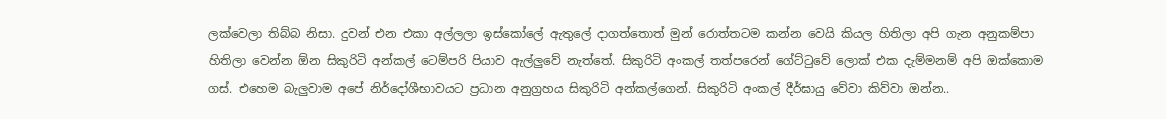ලක්වෙලා තිබ්බ නිසා. දුවන් එන එකා අල්ලලා ඉස්කෝලේ ඇතුලේ දාගත්තොත් මුන් රොත්තටම කන්න වෙයි කියල හිතිලා අපි ගැන අනුකම්පා හිතිලා වෙන්න ඕන සිකුරිටි අන්කල් ටෙම්පරි පියාව ඇල්ලුවේ නැත්තේ. සිකුරිටි අංකල් තත්පරෙන් ගේට්ටුවේ ලොක් එක දැම්මනම් අපි ඔක්කොම ගස්. එහෙම බැලුවාම අපේ නිර්දෝශීභාවයට ප්‍රධාන අනුග්‍රහය සිකුරිටි අන්කල්ගෙන්. සිකුරිටි අංකල් දීර්ඝායු වේවා කිව්වා ඔන්න..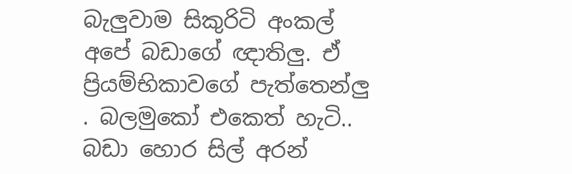බැලුවාම සිකුරිටි අංකල් අපේ බඩාගේ ඥාතිලු. ඒ ප්‍රියම්භිකාවගේ පැත්තෙන්ලු . බලමුකෝ එකෙත් හැටි.. බඩා හොර සිල් අරන්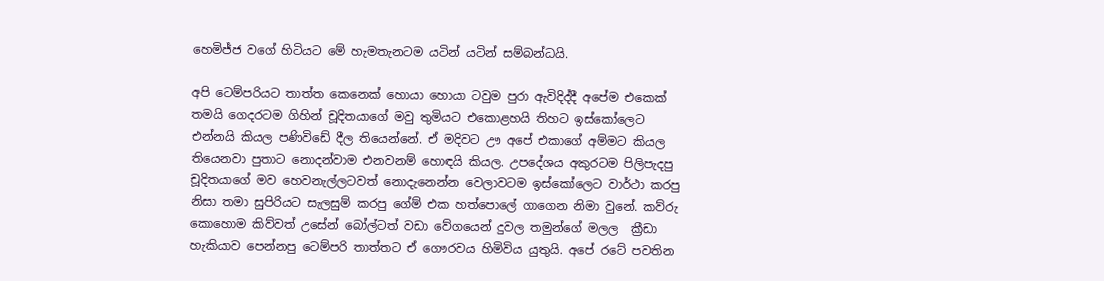හෙමිජ්ජ වගේ හිටියට මේ හැමතැනටම යටින් යටින් සම්බන්ධයි.

අපි ටෙම්පරියට තාත්ත කෙනෙක් හොයා හොයා ටවුම පුරා ඇවිදිද්දී අපේම එකෙක් තමයි ගෙදරටම ගිහින් චූදිතයාගේ මවු තුමියට එකොළහයි තිහට ඉස්කෝලෙට එන්නයි කියල පණිවිඩේ දීල තියෙන්නේ. ඒ මදිවට ඌ අපේ එකාගේ අම්මට කියල තියෙනවා පුතාට නොදන්වාම එනවනම් හොඳයි කියල. උපදේශය අකුරටම පිලිපැදපු චූදිතයාගේ මව හෙවනැල්ලටවත් නොදැනෙන්න වෙලාවටම ඉස්කෝලෙට වාර්ථා කරපු නිසා තමා සුපිරියට සැලසුම් කරපු ගේම් එක හත්පොලේ ගාගෙන නිමා වුනේ. කව්රු කොහොම කිව්වත් උසේන් බෝල්ටත් වඩා වේගයෙන් දුවල තමුන්ගේ මලල  ක්‍රීඩා හැකියාව පෙන්නපු ටෙම්පරි තාත්තට ඒ ගෞරවය හිමිවිය යුතුයි. අපේ රටේ පවතින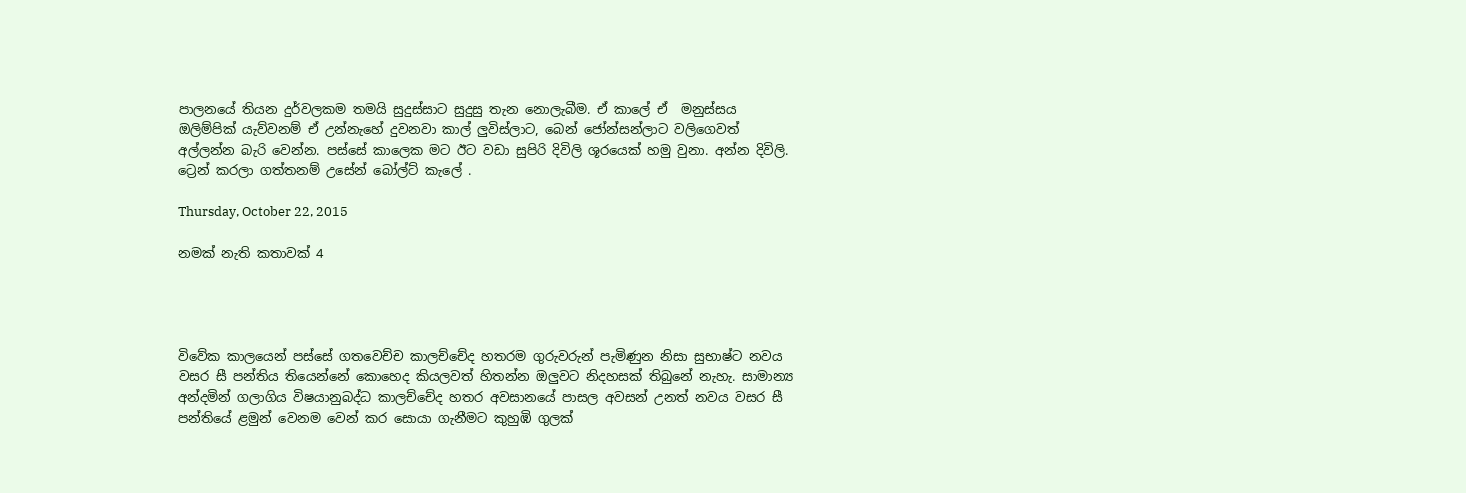පාලනයේ තියන දුර්වලකම තමයි සුදුස්සාට සුදුසු තැන නොලැබීම. ඒ කාලේ ඒ  මනුස්සය ඔලිම්පික් යැව්වනම් ඒ උන්නැහේ දුවනවා කාල් ලුවිස්ලාට, බෙන් ජෝන්සන්ලාට වලිගෙවත් අල්ලන්න බැරි වෙන්න. පස්සේ කාලෙක මට ඊට වඩා සුපිරි දිවිලි ශූරයෙක් හමු වුනා. අන්න දිවිලි. ට්‍රෙන් කරලා ගත්තනම් උසේන් බෝල්ට් කැලේ .

Thursday, October 22, 2015

නමක් නැති කතාවක් 4




විවේක කාලයෙන් පස්සේ ගතවෙච්ච කාලච්චේද හතරම ගුරුවරුන් පැමිණුන නිසා සුභාෂ්ට නවය වසර සී පන්තිය තියෙන්නේ කොහෙද කියලවත් හිතන්න ඔලුවට නිදහසක් තිබුනේ නැහැ. සාමාන්‍ය අන්දමින් ගලාගිය විෂයානුබද්ධ කාලච්චේද හතර අවසානයේ පාසල අවසන් උනත් නවය වසර සී පන්තියේ ළමුන් වෙනම වෙන් කර සොයා ගැනීමට කුහුඹි ගුලක්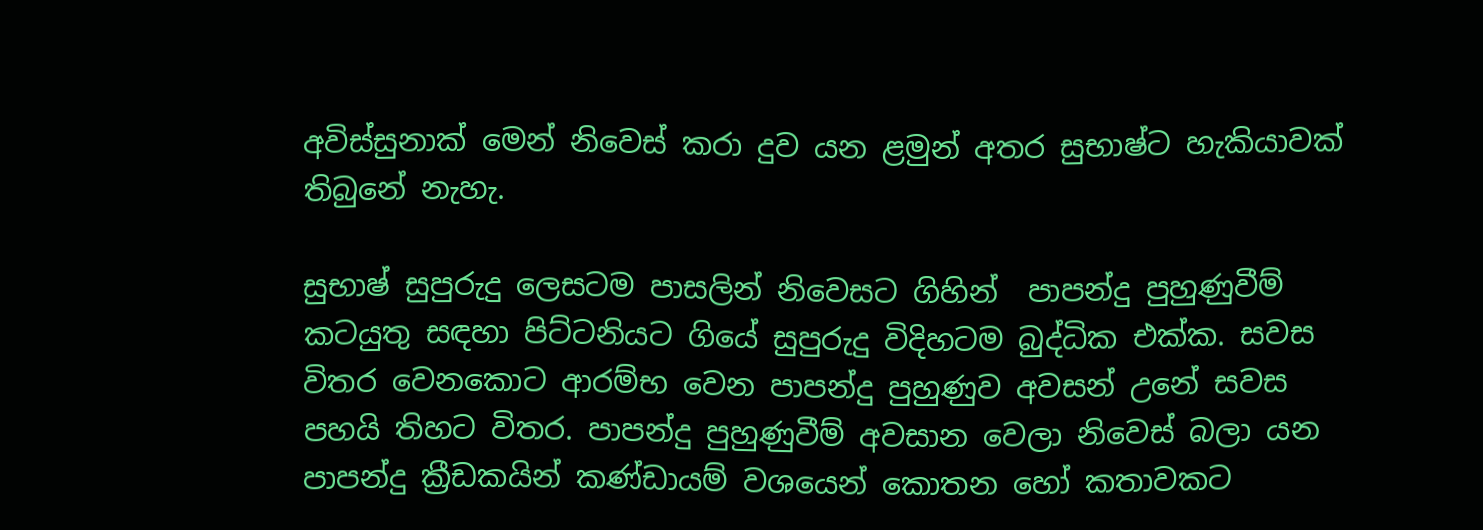අවිස්සුනාක් මෙන් නිවෙස් කරා දුව යන ළමුන් අතර සුභාෂ්ට හැකියාවක් තිබුනේ නැහැ.

සුභාෂ් සුපුරුදු ලෙසටම පාසලින් නිවෙසට ගිහින්  පාපන්දු පුහුණුවීම්  කටයුතු සඳහා පිට්ටනියට ගියේ සුපුරුදු විදිහටම බුද්ධික එක්ක. සවස විතර වෙනකොට ආරම්භ වෙන පාපන්දු පුහුණුව අවසන් උනේ සවස පහයි තිහට විතර. පාපන්දු පුහුණුවීම් අවසාන වෙලා නිවෙස් බලා යන පාපන්දු ක්‍රීඩකයින් කණ්ඩායම් වශයෙන් කොතන හෝ කතාවකට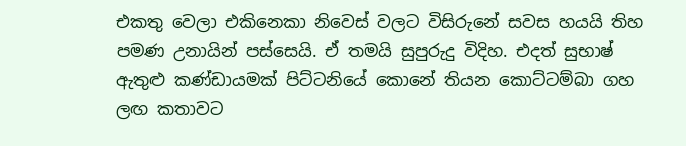එකතු වෙලා එකිනෙකා නිවෙස් වලට විසිරුනේ සවස හයයි තිහ පමණ උනායින් පස්සෙයි. ඒ තමයි සුපුරුදු විදිහ. එදත් සුභාෂ් ඇතුළු කණ්ඩායමක් පිට්ටනියේ කොනේ තියන කොට්ටම්බා ගහ ලඟ කතාවට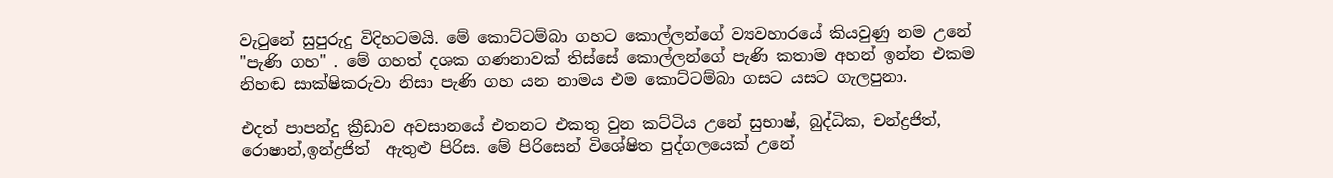වැටුනේ සුපුරුදු විදිහටමයි. මේ කොට්ටම්බා ගහට කොල්ලන්ගේ ව්‍යවහාරයේ කියවුණු නම උනේ "පැණි ගහ" . මේ ගහත් දශක ගණනාවක් තිස්සේ කොල්ලන්ගේ පැණි කතාම අහන් ඉන්න එකම නිහඬ සාක්ෂිකරුවා නිසා පැණි ගහ යන නාමය එම කොට්ටම්බා ගසට යසට ගැලපුනා.

එදත් පාපන්දු ක්‍රීඩාව අවසානයේ එතනට එකතු වුන කට්ටිය උනේ සුභාෂ්, බුද්ධික, චන්ද්‍රජිත්, රොෂාන්,ඉන්ද්‍රජිත්  ඇතුළු පිරිස. මේ පිරිසෙන් විශේෂිත පුද්ගලයෙක් උනේ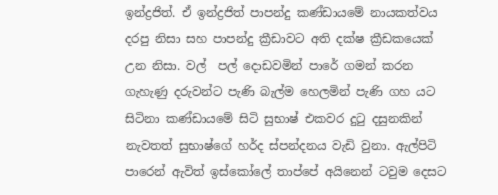ඉන්ද්‍රජිත්. ඒ ඉන්ද්‍රජිත් පාපන්දු කණ්ඩායමේ නායකත්වය දරපු නිසා සහ පාපන්දු ක්‍රීඩාවට අති දක්ෂ ක්‍රීඩකයෙක් උන නිසා. වල්  පල් දොඩවමින් පාරේ ගමන් කරන ගැහැණු දරුවන්ට පැණි බැල්ම හෙලමින් පැණි ගහ යට සිටිනා කණ්ඩායමේ සිටි සුභාෂ් එකවර දුටු දසුනකින් නැවතත් සුභාෂ්ගේ හර්ද ස්පන්දනය වැඩි වුනා. ඇල්පිටි පාරෙන් ඇවිත් ඉස්කෝලේ තාප්පේ අයිනෙන් ටවුම දෙසට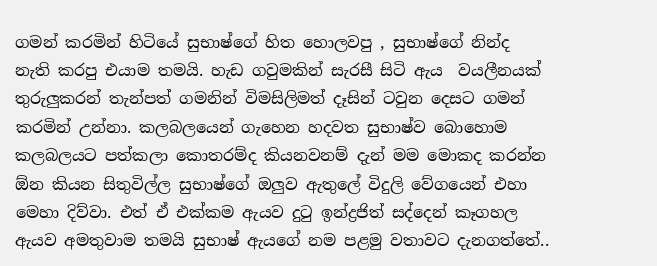ගමන් කරමින් හිටියේ සුභාෂ්ගේ හිත හොලවපු , සුභාෂ්ගේ නින්ද නැති කරපු එයාම තමයි. හැඩ ගවුමකින් සැරසී සිටි ඇය  වයලීනයක් තුරුලුකරන් තැන්පත් ගමනින් විමසිලිමත් දෑසින් ටවුන දෙසට ගමන් කරමින් උන්නා. කලබලයෙන් ගැහෙන හදවත සුභාෂ්ව බොහොම කලබලයට පත්කලා කොතරම්ද කියනවනම් දැන් මම මොකද කරන්න ඕන කියන සිතුවිල්ල සුභාෂ්ගේ ඔලුව ඇතුලේ විදුලි වේගයෙන් එහා මෙහා දිව්වා. එත් ඒ එක්කම ඇයව දුටු ඉන්ද්‍රජිත් සද්දෙන් කෑගහල ඇයව අමතුවාම තමයි සුභාෂ් ඇයගේ නම පළමු වතාවට දැනගත්තේ..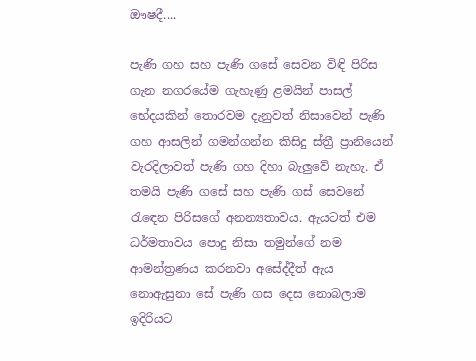ඖෂදී....

පැණි ගහ සහ පැණි ගසේ සෙවන විඳි පිරිස ගැන නගරයේම ගැහැණු ළමයින් පාසල් භේදයකින් තොරවම දැනුවත් නිසාවෙන් පැණි ගහ ආසලින් ගමන්ගන්න කිසිදු ස්ත්‍රී ප්‍රානියෙන් වැරදිලාවත් පැණි ගහ දිහා බැලුවේ නැහැ. ඒ තමයි පැණි ගසේ සහ පැණි ගස් සෙවනේ රැඳෙන පිරිසගේ අනන්‍යතාවය. ඇයටත් එම ධර්මතාවය පොදු නිසා තමුන්ගේ නම ආමන්ත්‍රණය කරනවා අසේද්දීත් ඇය නොඇසුනා සේ පැණි ගස දෙස නොබලාම ඉදිරියට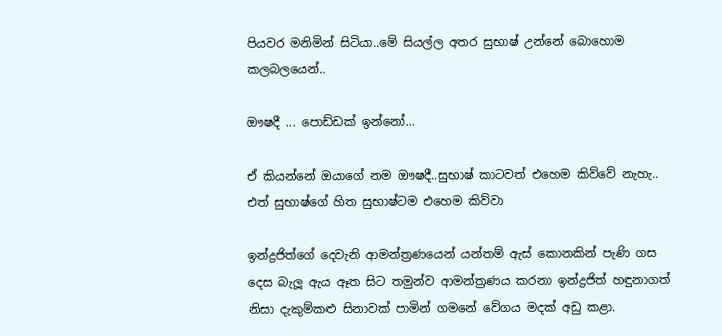පියවර මනිමින් සිටියා..මේ සියල්ල අතර සුභාෂ් උන්නේ බොහොම කලබලයෙන්..

ඖෂදී ... පොඩ්ඩක් ඉන්නෝ...

ඒ කියන්නේ ඔයාගේ නම ඖෂදී..සුභාෂ් කාටවත් එහෙම කිව්වේ නැහැ.. එත් සුභාෂ්ගේ හිත සුභාෂ්ටම එහෙම කිව්වා

ඉන්ද්‍රජිත්ගේ දෙවැනි ආමන්ත්‍රණයෙන් යන්තම් ඇස් කොනකින් පැණි ගස දෙස බැලූ ඇය ඈත සිට තමුන්ව ආමන්ත්‍රණය කරනා ඉන්ද්‍රජිත් හඳුනාගත් නිසා දැකුම්කළු සිනාවක් පාමින් ගමනේ වේගය මදක් අඩු කළා.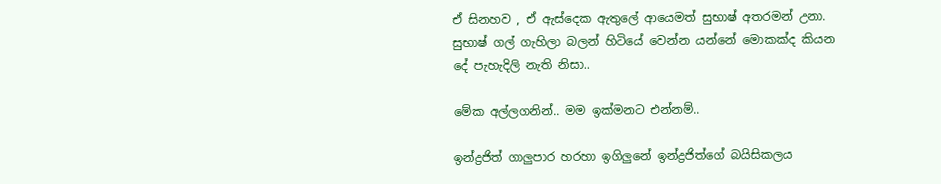ඒ සිනහව , ඒ ඇස්දෙක ඇතුලේ ආයෙමත් සුභාෂ් අතරමන් උනා. සුභාෂ් ගල් ගැහිලා බලන් හිටියේ වෙන්න යන්නේ මොකක්ද කියන දේ පැහැදිලි නැති නිසා..

මේක අල්ලගනින්.. මම ඉක්මනට එන්නම්..

ඉන්ද්‍රජිත් ගාලුපාර හරහා ඉගිලුනේ ඉන්ද්‍රජිත්ගේ බයිසිකලය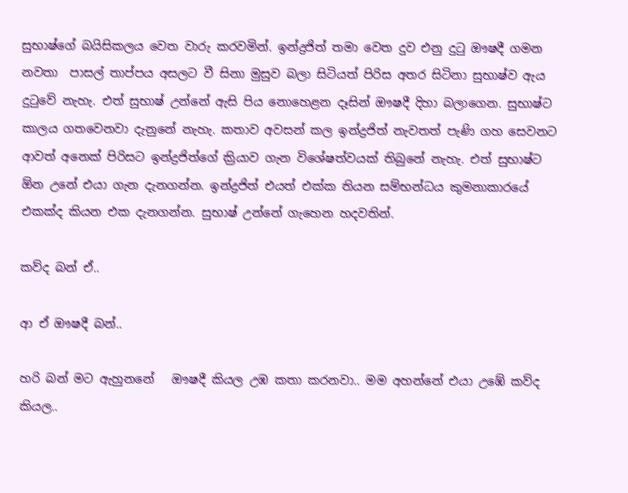සුභාෂ්ගේ බයිසිකලය වෙත වාරු කරවමින්. ඉන්ද්‍රජිත් තමා වෙත දුව එනු දුටු ඖෂදී ගමන නවතා  පාසල් තාප්පය අසලට වී සිනා මුසුව බලා සිටියත් පිරිස අතර සිටිනා සුභාෂ්ව ඇය දුටුවේ නැහැ. එත් සුභාෂ් උන්නේ ඇසි පිය නොහෙළන දෑසින් ඖෂදී දිහා බලාගෙන. සුභාෂ්ට කාලය ගතවෙනවා දැනුනේ නැහැ. කතාව අවසන් කල ඉන්ද්‍රජිත් නැවතත් පැණි ගහ සෙවනට ආවත් අනෙක් පිරිසට ඉන්ද්‍රජිත්ගේ ක්‍රියාව ගැන විශේෂත්වයක් තිබුනේ නැහැ. එත් සුභාෂ්ට ඕන උනේ එයා ගැන දැනගන්න. ඉන්ද්‍රජිත් එයත් එක්ක තියන සම්භන්ධය කුමනාකාරයේ එකක්ද කියන එක දැනගන්න. සුභාෂ් උන්නේ ගැහෙන හදවතින්.

කව්ද බන් ඒ..

ආ ඒ ඖෂදී බන්..

හරි බන් මට ඇහුනනේ   ඖෂදී කියල උඹ කතා කරනවා.. මම අහන්නේ එයා උඹේ කව්ද කියල..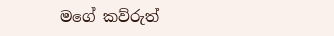මගේ කව්රුත්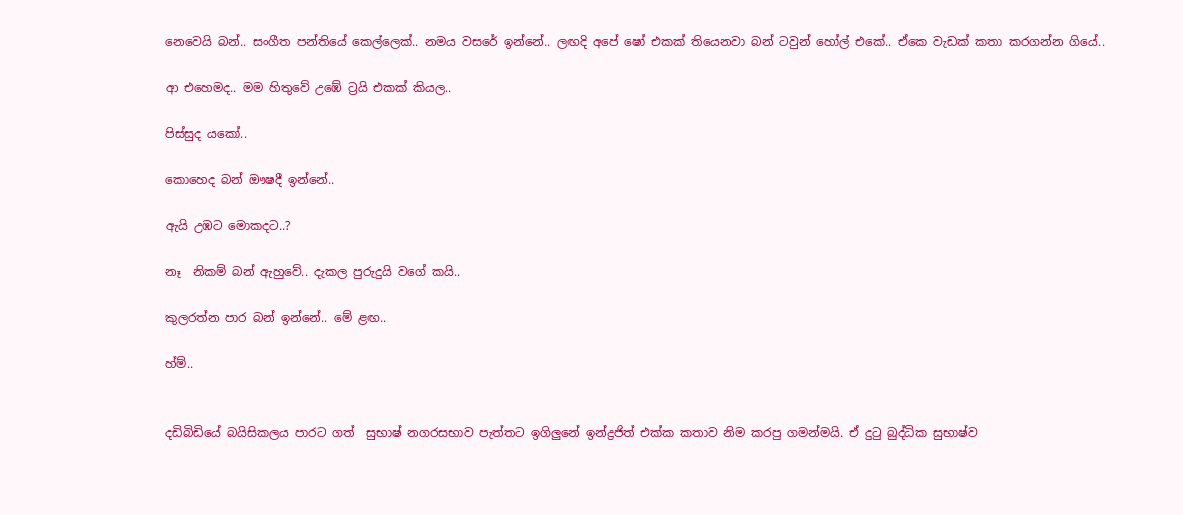නෙවෙයි බන්.. සංගීත පන්තියේ කෙල්ලෙක්.. නමය වසරේ ඉන්නේ.. ලඟදි අපේ ෂෝ එකක් තියෙනවා බන් ටවුන් හෝල් එකේ.. ඒකෙ වැඩක් කතා කරගන්න ගියේ..

ආ එහෙමද.. මම හිතුවේ උඹේ ට්‍රයි එකක් කියල..

පිස්සුද යකෝ..

කොහෙද බන් ඖෂදී ඉන්නේ..

ඇයි උඹට මොකදට..?

නෑ  නිකම් බන් ඇහුවේ.. දැකල පුරුදුයි වගේ කයි..

කුලරත්න පාර බන් ඉන්නේ.. මේ ළඟ..

හ්ම්..


දඩිබිඩියේ බයිසිකලය පාරට ගත්  සුභාෂ් නගරසභාව පැත්තට ඉගිලුනේ ඉන්ද්‍රජිත් එක්ක කතාව නිම කරපු ගමන්මයි. ඒ දුටු බුද්ධික සුභාෂ්ව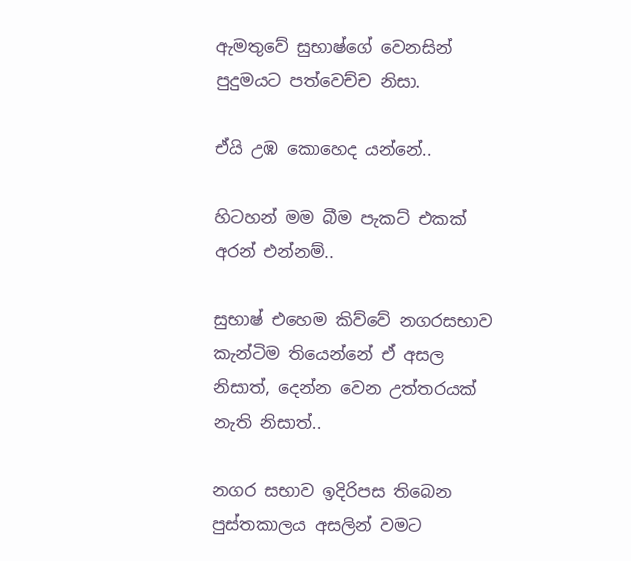ඇමතුවේ සුභාෂ්ගේ වෙනසින් පුදුමයට පත්වෙච්ච නිසා.

ඒයි උඹ කොහෙද යන්නේ..

හිටහන් මම බීම පැකට් එකක් අරන් එන්නම්..

සුභාෂ් එහෙම කිව්වේ නගරසභාව කැන්ටිම තියෙන්නේ ඒ අසල නිසාත්, දෙන්න වෙන උත්තරයක් නැති නිසාත්..

නගර සභාව ඉදිරිපස තිබෙන  පුස්තකාලය අසලින් වමට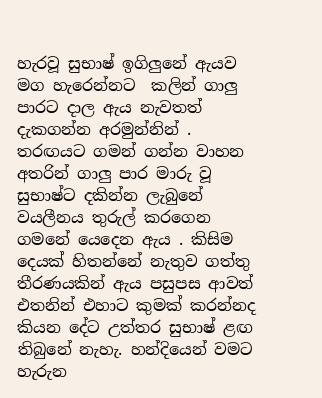හැරවූ සුභාෂ් ඉගිලුනේ ඇයව මග හැරෙන්නට  කලින් ගාලු පාරට දාල ඇය නැවතත් දැකගන්න අරමුන්නින් . තරඟයට ගමන් ගන්න වාහන අතරින් ගාලු පාර මාරු වූ සුභාෂ්ට දකින්න ලැබුනේ වයලීනය තුරුල් කරගෙන ගමනේ යෙදෙන ඇය . කිසිම දෙයක් හිතන්නේ නැතුව ගත්තු තීරණයකින් ඇය පසුපස ආවත් එතනින් එහාට කුමක් කරන්නද කියන දේට උත්තර සුභාෂ් ළඟ තිබුනේ නැහැ. හන්දියෙන් වමට හැරුන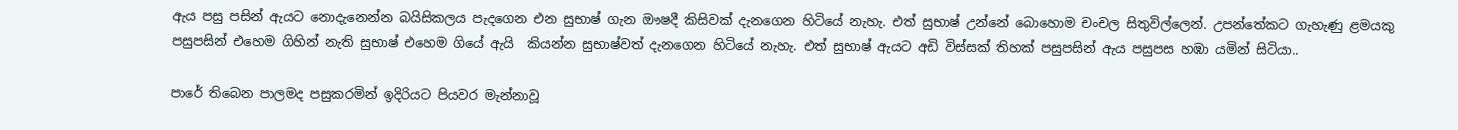ඇය පසු පසින් ඇයට නොදැනෙන්න බයිසිකලය පැදගෙන එන සුභාෂ් ගැන ඖෂදී කිසිවක් දැනගෙන හිටියේ නැහැ. එත් සුභාෂ් උන්නේ බොහොම චංචල සිතුවිල්ලෙන්. උපන්තේකට ගැහැණු ළමයකු පසුපසින් එහෙම ගිහින් නැති සුභාෂ් එහෙම ගියේ ඇයි  කියන්න සුභාෂ්වත් දැනගෙන හිටියේ නැහැ. එත් සුභාෂ් ඇයට අඩි විස්සක් තිහක් පසුපසින් ඇය පසුපස හඹා යමින් සිටියා..

පාරේ තිබෙන පාලමද පසුකරමින් ඉදිරියට පියවර මැන්නාවූ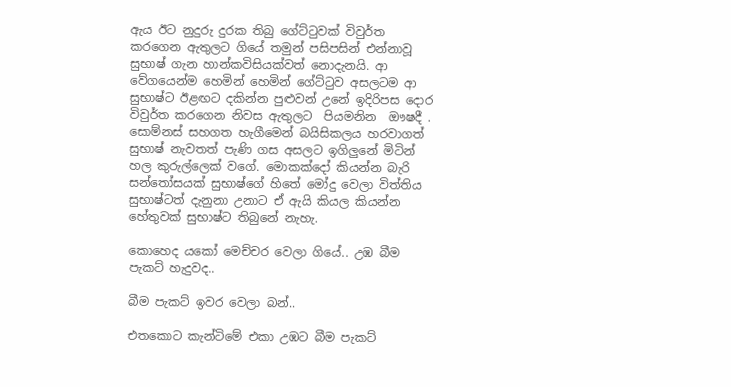ඇය ඊට නුදුරු දුරක තිබු ගේට්ටුවක් විවුර්ත කරගෙන ඇතුලට ගියේ තමුන් පසිපසින් එන්නාවූ සුභාෂ් ගැන හාන්කවිසියක්වත් නොදැනයි. ආ වේගයෙන්ම හෙමින් හෙමින් ගේට්ටුව අසලටම ආ සුභාෂ්ට ඊළඟට දකින්න පුළුවන් උනේ ඉදිරිපස දොර විවුර්ත කරගෙන නිවස ඇතුලට  පියමනින  ඖෂදී . සොම්නස් සහගත හැගීමෙන් බයිසිකලය හරවාගත් සුභාෂ් නැවතත් පැණි ගස අසලට ඉගිලුනේ මිටින් හල කුරුල්ලෙක් වගේ. මොකක්දෝ කියන්න බැරි සන්තෝසයක් සුභාෂ්ගේ හිතේ මෝදු වෙලා විත්තිය සුභාෂ්ටත් දැනුනා උනාට ඒ ඇයි කියල කියන්න හේතුවක් සුභාෂ්ට තිබුනේ නැහැ.

කොහෙද යකෝ මෙච්චර වෙලා ගියේ.. උඹ බීම පැකට් හැදුවද..

බීම පැකට් ඉවර වෙලා බන්..

එතකොට කැන්ටිමේ එකා උඹට බීම පැකට්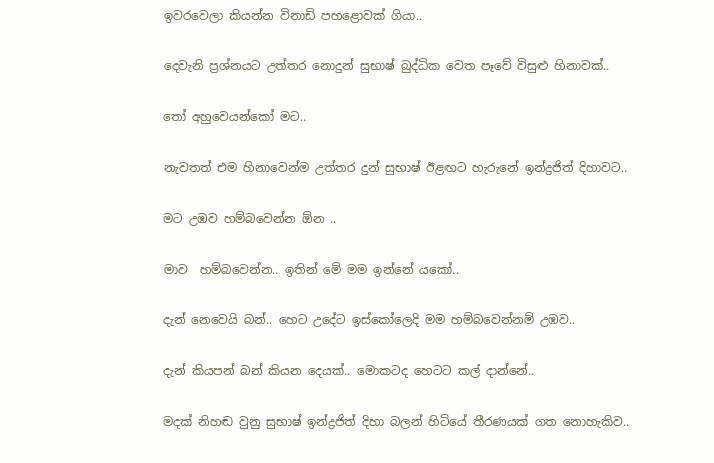ඉවරවෙලා කියන්න විනාඩි පහළොවක් ගියා..

දෙවැනි ප්‍රශ්නයට උත්තර නොදුන් සුභාෂ් බුද්ධික වෙත පෑවේ විසුළු හිනාවක්..

තෝ අහුවෙයන්කෝ මට..

නැවතත් එම හිනාවෙන්ම උත්තර දුන් සුභාෂ් ඊළඟට හැරුනේ ඉන්ද්‍රජිත් දිහාවට..

මට උඹව හම්බවෙන්න ඕන ..

මාව  හම්බවෙන්න.. ඉතින් මේ මම ඉන්නේ යකෝ..

දැන් නෙවෙයි බන්.. හෙට උදේට ඉස්කෝලෙදි මම හම්බවෙන්නම් උඹව..

දැන් කියපන් බන් කියන දෙයක්.. මොකටද හෙටට කල් දාන්නේ..

මදක් නිහඬ වුනු සුභාෂ් ඉන්ද්‍රජිත් දිහා බලන් හිටියේ තීරණයක් ගත නොහැකිව..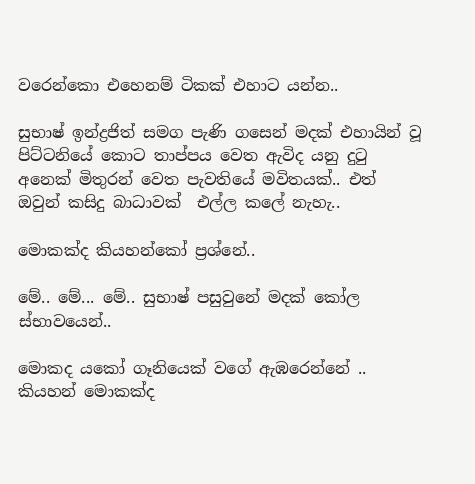වරෙන්කො එහෙනම් ටිකක් එහාට යන්න..

සුභාෂ් ඉන්ද්‍රජිත් සමග පැණි ගසෙන් මදක් එහායින් වූ පිට්ටනියේ කොට තාප්පය වෙත ඇවිද යනු දුටු අනෙක් මිතුරන් වෙත පැවතියේ මවිතයක්.. එත් ඔවුන් කසිදු බාධාවක්  එල්ල කලේ නැහැ..

මොකක්ද කියහන්කෝ ප්‍රශ්නේ..

මේ.. මේ... මේ.. සුභාෂ් පසුවුනේ මදක් කෝල ස්භාවයෙන්..

මොකද යකෝ ගෑනියෙක් වගේ ඇඹරෙන්නේ .. කියහන් මොකක්ද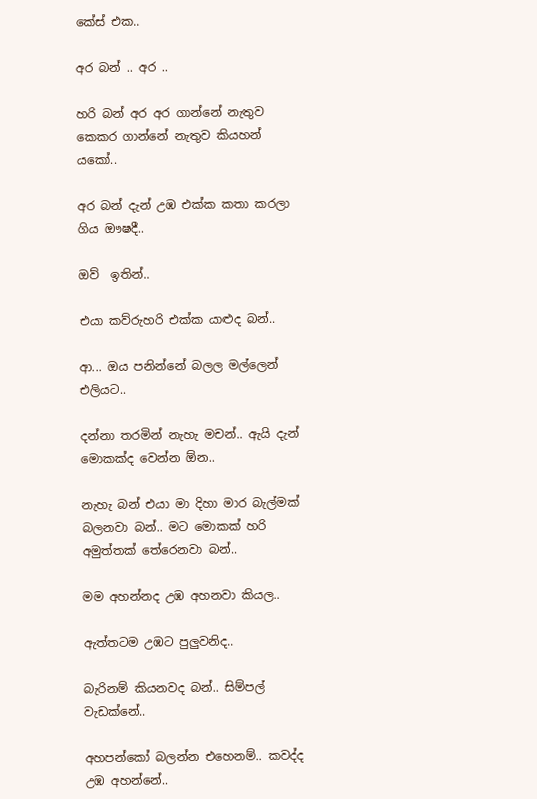කේස් එක..

අර බන් .. අර ..

හරි බන් අර අර ගාන්නේ නැතුව කෙකර ගාන්නේ නැතුව කියහන්  යකෝ..

අර බන් දැන් උඹ එක්ක කතා කරලා ගිය ඖෂදී..

ඔව්  ඉතින්..

එයා කව්රුහරි එක්ක යාළුද බන්..

ආ... ඔය පනින්නේ බලල මල්ලෙන් එලියට..

දන්නා තරමින් නැහැ මචන්.. ඇයි දැන් මොකක්ද වෙන්න ඕන..

නැහැ බන් එයා මා දිහා මාර බැල්මක් බලනවා බන්.. මට මොකක් හරි අමුත්තක් තේරෙනවා බන්..

මම අහන්නද උඹ අහනවා කියල..

ඇත්තටම උඹට පුලුවනිද..

බැරිනම් කියනවද බන්.. සිම්පල් වැඩක්නේ..

අහපන්කෝ බලන්න එහෙනම්.. කවද්ද උඹ අහන්නේ..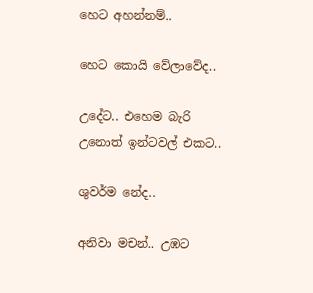හෙට අහන්නම්..

හෙට කොයි වේලාවේද..

උදේට.. එහෙම බැරි උනොත් ඉන්ටවල් එකට..

ශුවර්ම නේද..

අනිවා මචන්.. උඹට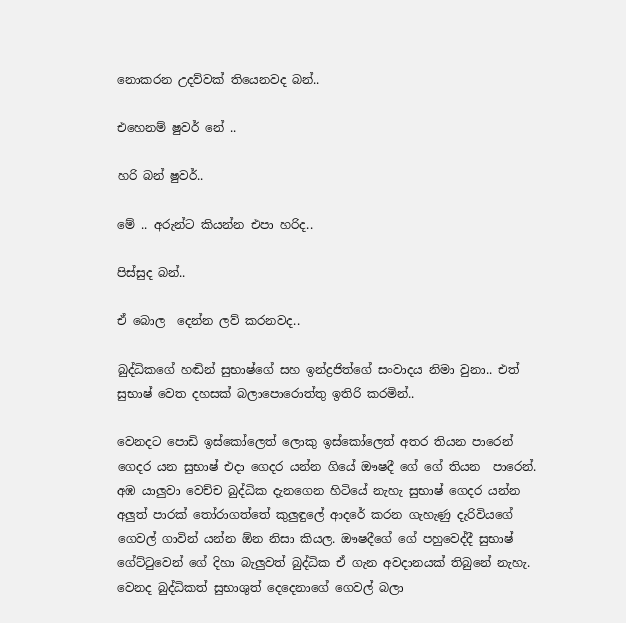නොකරන උදව්වක් තියෙනවද බන්..

එහෙනම් ෂුවර් නේ ..

හරි බන් ෂුවර්..

මේ .. අරුන්ට කියන්න එපා හරිද..

පිස්සුද බන්..

ඒ බොල  දෙන්න ලව් කරනවද..

බුද්ධිකගේ හඬින් සුභාෂ්ගේ සහ ඉන්ද්‍රජිත්ගේ සංවාදය නිමා වුනා.. එත් සුභාෂ් වෙත දහසක් බලාපොරොත්තු ඉතිරි කරමින්..

වෙනදට පොඩි ඉස්කෝලෙත් ලොකු ඉස්කෝලෙත් අතර තියන පාරෙන් ගෙදර යන සුභාෂ් එදා ගෙදර යන්න ගියේ ඖෂදී ගේ ගේ තියන  පාරෙන්. අඹ යාලුවා වෙච්ච බුද්ධික දැනගෙන හිටියේ නැහැ සුභාෂ් ගෙදර යන්න අලුත් පාරක් තෝරාගත්තේ කුලුඳුලේ ආදරේ කරන ගැහැණු දැරිවියගේ ගෙවල් ගාවින් යන්න ඕන නිසා කියල. ඖෂදීගේ ගේ පහුවෙද්දී සුභාෂ් ගේට්ටුවෙන් ගේ දිහා බැලුවත් බුද්ධික ඒ ගැන අවදානයක් තිබුනේ නැහැ. වෙනද බුද්ධිකත් සුභාශුත් දෙදෙනාගේ ගෙවල් බලා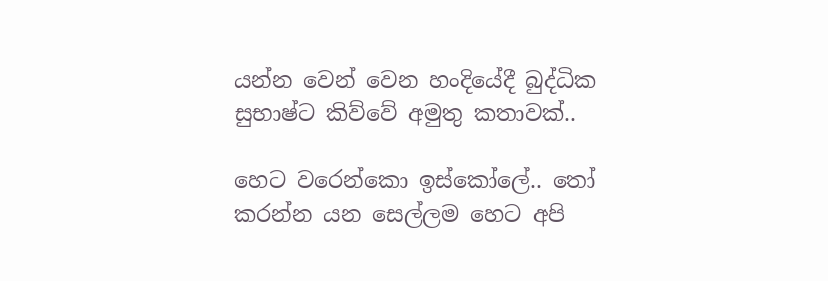යන්න වෙන් වෙන හංදියේදී බුද්ධික සුභාෂ්ට කිව්වේ අමුතු කතාවක්..

හෙට වරෙන්කො ඉස්කෝලේ.. තෝ කරන්න යන සෙල්ලම හෙට අපි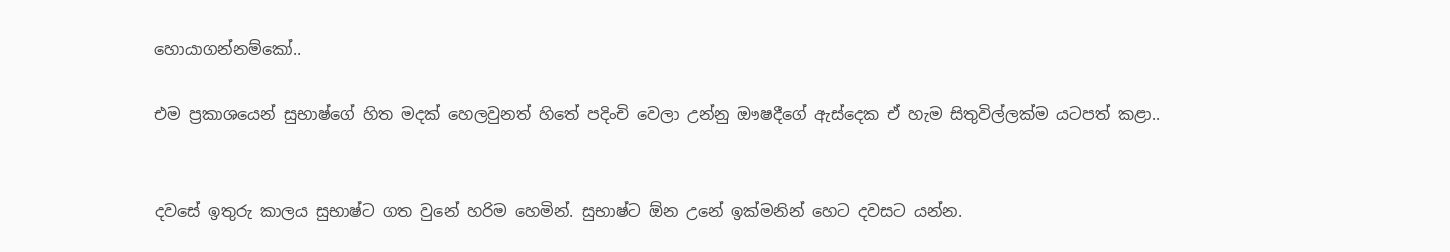හොයාගන්නම්කෝ..

එම ප්‍රකාශයෙන් සුභාෂ්ගේ හිත මදක් හෙලවුනත් හිතේ පදිංචි වෙලා උන්නු ඖෂදීගේ ඇස්දෙක ඒ හැම සිතුවිල්ලක්ම යටපත් කළා..


දවසේ ඉතුරු කාලය සුභාෂ්ට ගත වුනේ හරිම හෙමින්. සුභාෂ්ට ඕන උනේ ඉක්මනින් හෙට දවසට යන්න.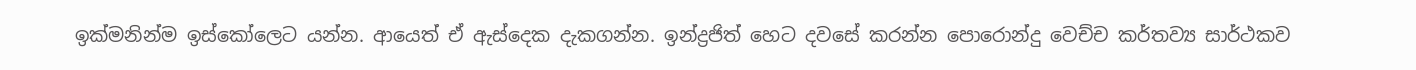ඉක්මනින්ම ඉස්කෝලෙට යන්න. ආයෙත් ඒ ඇස්දෙක දැකගන්න. ඉන්ද්‍රජිත් හෙට දවසේ කරන්න පොරොන්දු වෙච්ච කර්තව්‍ය සාර්ථකව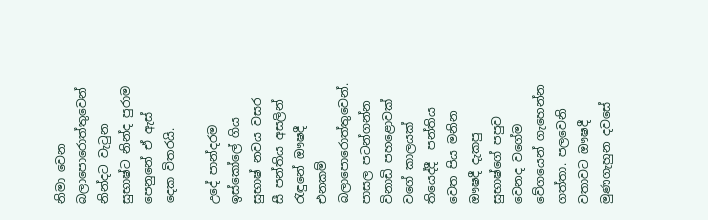නිමා වෙන බලාපොරොත්තුවෙන් නින්දට වැටුන සුභාෂ්ට නින්ද පුරාම පෙනුනේ ඒ ඇස් දෙක විතරයි.

උදේ පාන්දරම ඉස්කෝලේ ගිය සුභාෂ් නවය වසර සී පන්තිය අසලින් රැඳුනේ ඖෂදී එනකම් බලාපොරොත්තුවෙන්. පාසල පටන්ගන්න විනාඩි පහළොවක්  වගේ කාලයක් තියෙද්දී  පන්තිය වෙත පිය මනින ඖෂදී දැකපු සුභාෂ්ගේ පපුව වෙනද වගේම වේගයෙන් ගැහෙන්න ගත්තා. පලවෙනි වතාවට ඖෂදී මුණගැහුන දවසේ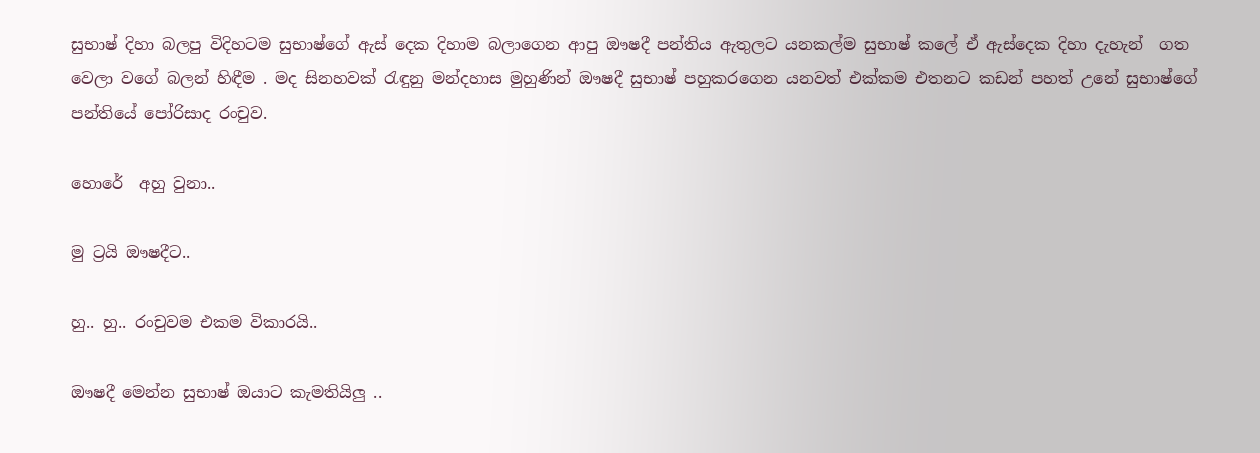සුභාෂ් දිහා බලපු විදිහටම සුභාෂ්ගේ ඇස් දෙක දිහාම බලාගෙන ආපු ඖෂදී පන්තිය ඇතුලට යනකල්ම සුභාෂ් කලේ ඒ ඇස්දෙක දිහා දැහැන්  ගත වෙලා වගේ බලන් හිඳීම . මද සිනහවක් රැඳුනු මන්දහාස මුහුණින් ඖෂදී සුභාෂ් පහුකරගෙන යනවත් එක්කම එතනට කඩන් පහත් උනේ සුභාෂ්ගේ පන්තියේ පෝරිසාද රංචුව.

හොරේ  අහු වුනා..

මු ට්‍රයි ඖෂදීට..

හු.. හු.. රංචුවම එකම විකාරයි..

ඖෂදී මෙන්න සුභාෂ් ඔයාට කැමතියිලු ..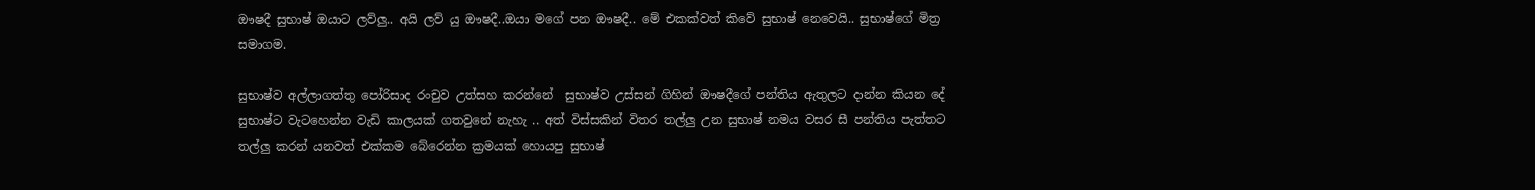ඖෂදී සුභාෂ් ඔයාට ලව්ලු.. අයි ලව් යු ඖෂදී..ඔයා මගේ පන ඖෂදී.. මේ එකක්වත් කිවේ සුභාෂ් නෙවෙයි.. සුභාෂ්ගේ මිත්‍ර සමාගම.

සුභාෂ්ව අල්ලාගත්තු පෝරිසාද රංචුව උත්සහ කරන්නේ  සුභාෂ්ව උස්සන් ගිහින් ඖෂදීගේ පන්තිය ඇතුලට දාන්න කියන දේ සුභාෂ්ට වැටහෙන්න වැඩි කාලයක් ගතවුනේ නැහැ .. අත් විස්සකින් විතර තල්ලු උන සුභාෂ් නමය වසර සී පන්තිය පැත්තට තල්ලු කරන් යනවත් එක්කම බේරෙන්න ක්‍රමයක් හොයපු සුභාෂ්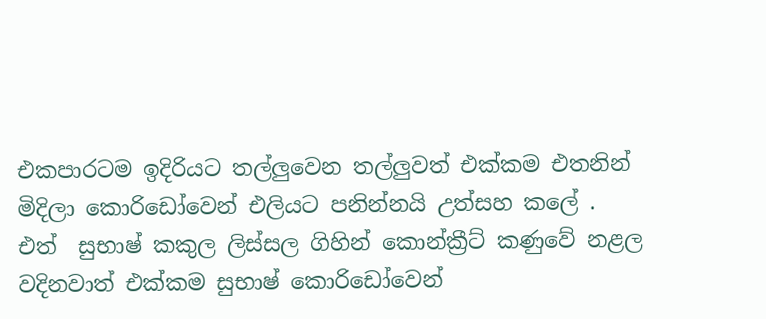එකපාරටම ඉදිරියට තල්ලුවෙන තල්ලුවත් එක්කම එතනින් මිදිලා කොරිඩෝවෙන් එලියට පනින්නයි උත්සහ කලේ . එත්  සුභාෂ් කකුල ලිස්සල ගිහින් කොන්ක්‍රීට් කණුවේ නළල වදිනවාත් එක්කම සුභාෂ් කොරිඩෝවෙන්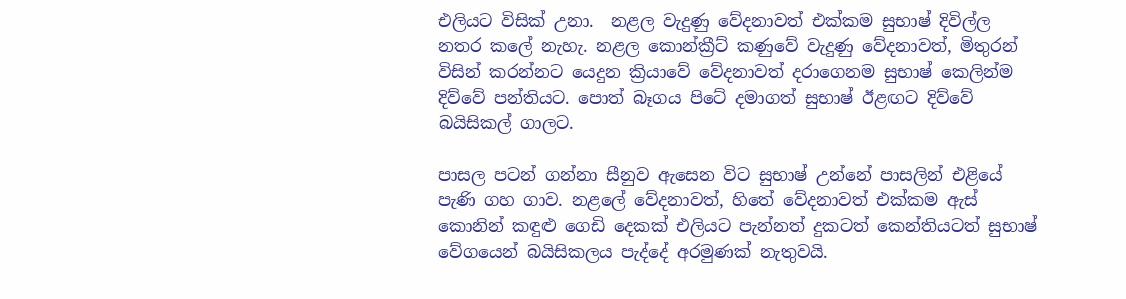එලියට විසික් උනා.  නළල වැදුණු වේදනාවත් එක්කම සුභාෂ් දිවිල්ල  නතර කලේ නැහැ. නළල කොන්ක්‍රීට් කණුවේ වැදුණු වේදනාවත්, මිතුරන් විසින් කරන්නට යෙදුන ක්‍රියාවේ වේදනාවත් දරාගෙනම සුභාෂ් කෙලින්ම දිව්වේ පන්තියට. පොත් බෑගය පිටේ දමාගත් සුභාෂ් ඊළඟට දිව්වේ බයිසිකල් ගාලට.

පාසල පටන් ගන්නා සීනුව ඇසෙන විට සුභාෂ් උන්නේ පාසලින් එළියේ පැණි ගහ ගාව. නළලේ වේදනාවත්, හිතේ වේදනාවත් එක්කම ඇස් කොනින් කඳුළු ගෙඩි දෙකක් එලියට පැන්නත් දුකටත් කෙන්තියටත් සුභාෂ් වේගයෙන් බයිසිකලය පැද්දේ අරමුණක් නැතුවයි.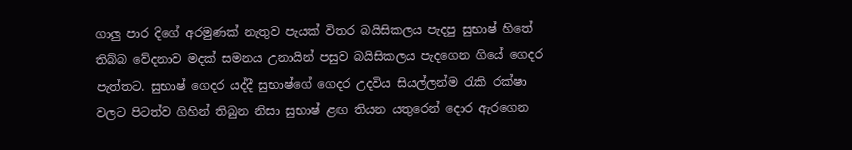ගාලු පාර දිගේ අරමුණක් නැතුව පැයක් විතර බයිසිකලය පැදපු සුභාෂ් හිතේ තිබ්බ වේදනාව මදක් සමනය උනායින් පසුව බයිසිකලය පැදගෙන ගියේ ගෙදර පැත්තට. සුභාෂ් ගෙදර යද්දී සුභාෂ්ගේ ගෙදර උදවිය සියල්ලන්ම රැකි රක්ෂා වලට පිටත්ව ගිහින් තිබුන නිසා සුභාෂ් ළඟ තියන යතුරෙන් දොර ඇරගෙන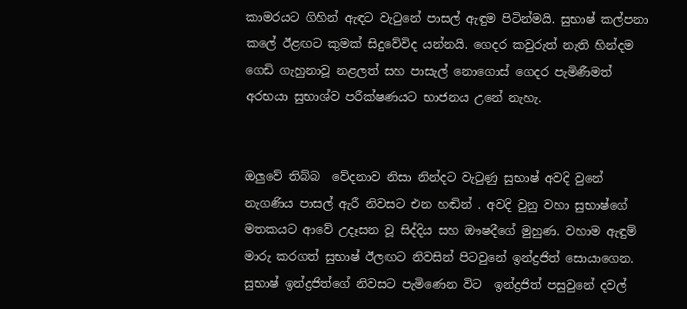කාමරයට ගිහින් ඇඳට වැටුනේ පාසල් ඇඳුම පිටින්මයි. සුභාෂ් කල්පනා කලේ ඊළඟට කුමක් සිදුවේවිද යන්නයි. ගෙදර කවුරුත් නැති හින්දම ගෙඩි ගැහුනාවූ නළලත් සහ පාසැල් නොගොස් ගෙදර පැමිණීමත් අරභයා සුභාශ්ව පරීක්ෂණයට භාජනය උනේ නැහැ.


ඔලුවේ තිබ්බ  වේදනාව නිසා නින්දට වැටුණු සුභාෂ් අවදි වුනේ නැගණිය පාසල් ඇරී නිවසට එන හඬින් . අවදි වුනු වහා සුභාෂ්ගේ මතකයට ආවේ උදෑසන වූ සිද්දිය සහ ඖෂදීගේ මුහුණ. වහාම ඇඳුම් මාරු කරගත් සුභාෂ් ඊලඟට නිවසින් පිටවුනේ ඉන්ද්‍රජිත් සොයාගෙන. සුභාෂ් ඉන්ද්‍රජිත්ගේ නිවසට පැමිණෙන විට  ඉන්ද්‍රජිත් පසුවුනේ දවල්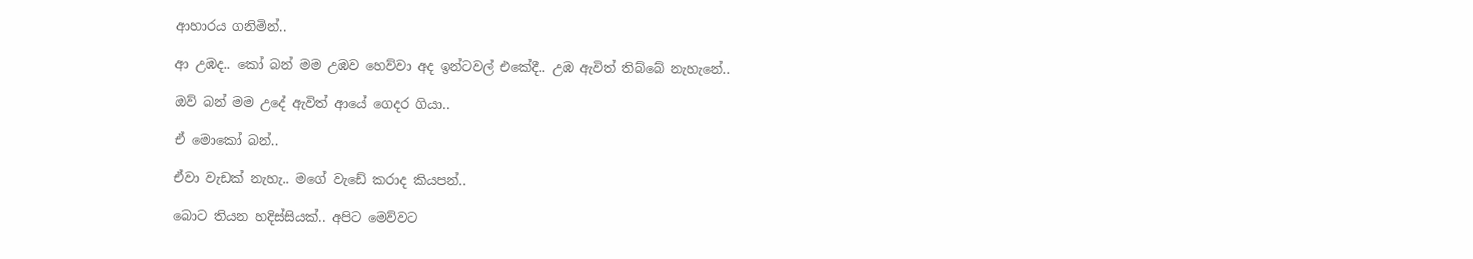ආහාරය ගනිමින්..

ආ උඹද.. කෝ බන් මම උඹව හෙව්වා අද ඉන්ටවල් එකේදී.. උඹ ඇවිත් තිබ්බේ නැහැනේ..

ඔව් බන් මම උදේ ඇවිත් ආයේ ගෙදර ගියා..

ඒ මොකෝ බන්..

ඒවා වැඩක් නැහැ.. මගේ වැඩේ කරාද කියපන්..

බොට තියන හදිස්සියක්.. අපිට මෙව්වට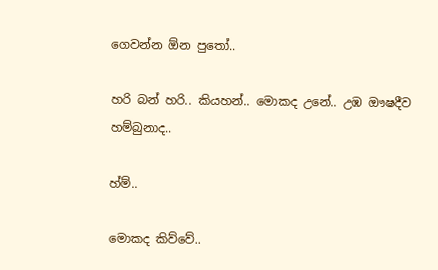ගෙවන්න ඕන පුතෝ..

හරි බන් හරි.. කියහන්.. මොකද උනේ.. උඹ ඖෂදීව හම්බුනාද..

හ්ම්..

මොකද කිව්වේ..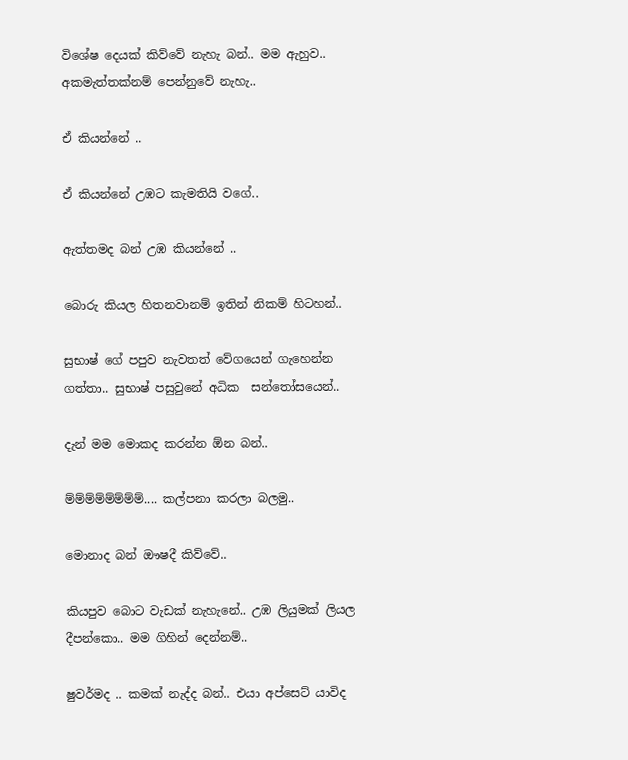විශේෂ දෙයක් කිව්වේ නැහැ බන්.. මම ඇහුව.. අකමැත්තක්නම් පෙන්නුවේ නැහැ..

ඒ කියන්නේ ..

ඒ කියන්නේ උඹට කැමතියි වගේ..

ඇත්තමද බන් උඹ කියන්නේ ..

බොරු කියල හිතනවානම් ඉතින් නිකම් හිටහන්..

සුභාෂ් ගේ පපුව නැවතත් වේගයෙන් ගැහෙන්න ගත්තා.. සුභාෂ් පසුවුනේ අධික  සන්තෝසයෙන්..

දැන් මම මොකද කරන්න ඕන බන්..

ම්ම්ම්ම්ම්ම්ම්ම්.... කල්පනා කරලා බලමු..

මොනාද බන් ඖෂදී කිව්වේ..

කියපුව බොට වැඩක් නැහැනේ.. උඹ ලියුමක් ලියල දීපන්කො.. මම ගිහින් දෙන්නම්..

ෂුවර්මද .. කමක් නැද්ද බන්.. එයා අප්සෙට් යාවිද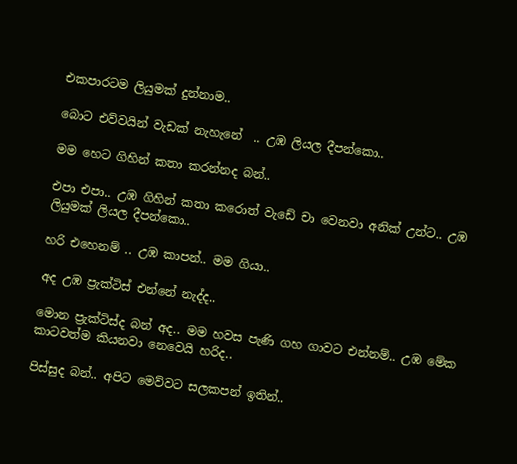එකපාරටම ලියුමක් දුන්නාම..

බොට එව්වයින් වැඩක් නැහැනේ  .. උඹ ලියල දීපන්කො..

මම හෙට ගිහින් කතා කරන්නද බන්..

එපා එපා.. උඹ ගිහින් කතා කරොත් වැඩේ චා වෙනවා අනික් උන්ට.. උඹ ලියුමක් ලියල දීපන්කො..

හරි එහෙනම් .. උඹ කාපන්.. මම ගියා..

අද උඹ ප්‍රැක්ටිස් එන්නේ නැද්ද..

මොන ප්‍රැක්ටිස්ද බන් අද.. මම හවස පැණි ගහ ගාවට එන්නම්.. උඹ මේක කාටවත්ම කියනවා නෙවෙයි හරිද..

පිස්සුද බන්.. අපිට මෙව්වට සලකපන් ඉතින්..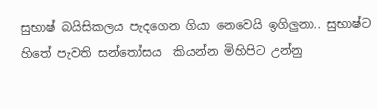සුභාෂ් බයිසිකලය පැදගෙන ගියා නෙවෙයි ඉගිලුනා.. සුභාෂ්ට හිතේ පැවති සන්තෝසය  කියන්න මිහිපිට උන්නු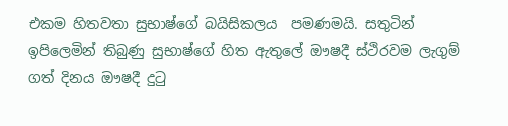එකම හිතවතා සුභාෂ්ගේ බයිසිකලය  පමණමයි. සතුටින් ඉපිලෙමින් තිබුණු සුභාෂ්ගේ හිත ඇතුලේ ඖෂදී ස්ථිරවම ලැගුම් ගත් දිනය ඖෂදී දුටු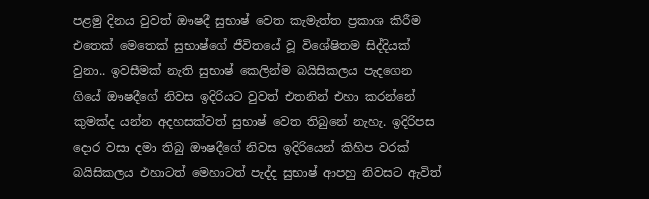පළමු දිනය වුවත් ඖෂදී සුභාෂ් වෙත කැමැත්ත ප්‍රකාශ කිරීම එතෙක් මෙතෙක් සුභාෂ්ගේ ජීවිතයේ වූ විශේෂිතම සිද්දියක් වුනා.. ඉවසීමක් නැති සුභාෂ් කෙලින්ම බයිසිකලය පැදගෙන ගියේ ඖෂදීගේ නිවස ඉදිරියට වුවත් එතනින් එහා කරන්නේ කුමක්ද යන්න අදහසක්වත් සුභාෂ් වෙත තිබුනේ නැහැ. ඉදිරිපස දොර වසා දමා තිබු ඖෂදීගේ නිවස ඉදිරියෙන් කිහිප වරක් බයිසිකලය එහාටත් මෙහාටත් පැද්ද සුභාෂ් ආපහු නිවසට ඇවිත්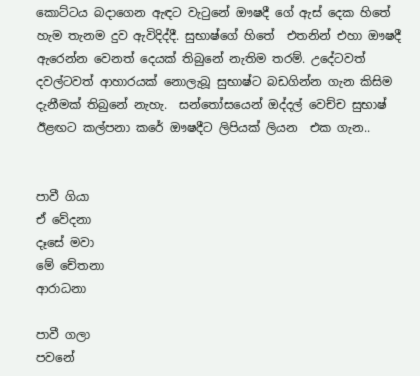කොට්ටය බදාගෙන ඇඳට වැටුනේ ඖෂදී ගේ ඇස් දෙක හිතේ හැම තැනම දුව ඇවිදිද්දී. සුභාෂ්ගේ හිතේ  එතනින් එහා ඖෂදී ඇරෙන්න වෙනත් දෙයක් තිබුනේ නැතිම තරම්. උදේටවත් දවල්ටවත් ආහාරයක් නොලැබූ සුභාෂ්ට බඩගින්න ගැන කිසිම දැනීමක් තිබුනේ නැහැ.  සන්තෝසයෙන් ඔද්දල් වෙච්ච සුභාෂ් ඊළඟට කල්පනා කරේ ඖෂදීට ලිපියක් ලියන  එක ගැන..


පාවී ගියා
ඒ වේදනා
දෑසේ මවා
මේ චේතනා
ආරාධනා

පාවී ගලා
පවනේ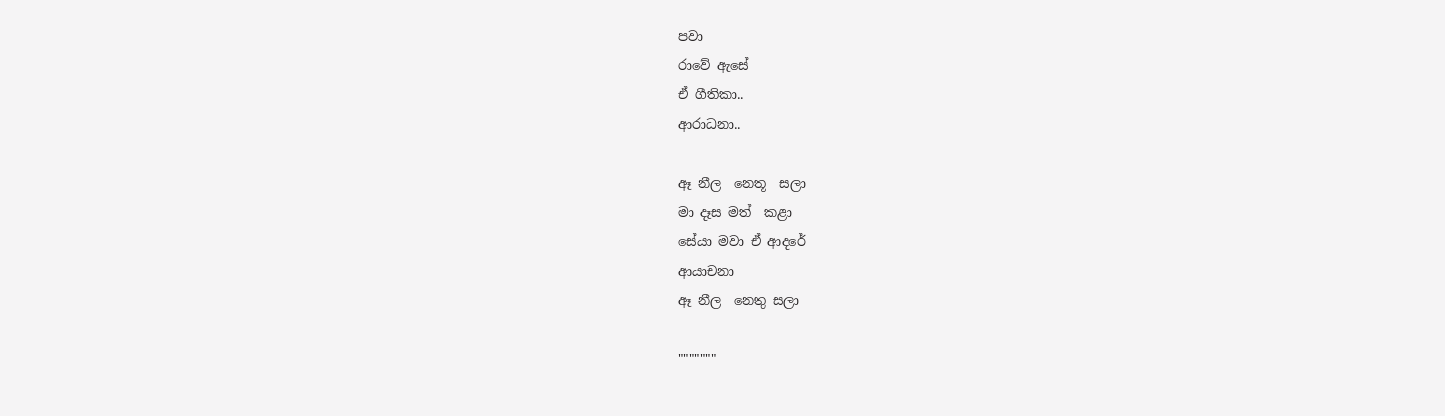පවා
රාවේ ඇසේ
ඒ ගීතිකා..
ආරාධනා..

ඈ නීල  නෙතූ  සලා
මා දෑස මත්  කළා
සේයා මවා ඒ ආදරේ
ආයාචනා
ඈ නීල  නෙතු සලා

"""""""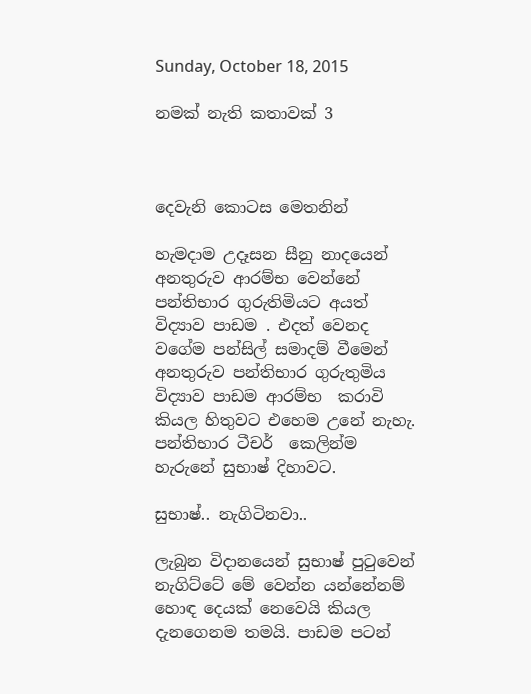Sunday, October 18, 2015

නමක් නැති කතාවක් 3



දෙවැනි කොටස මෙතනින්

හැමදාම උදෑසන සීනු නාදයෙන් අනතුරුව ආරම්භ වෙන්නේ පන්තිභාර ගුරුතිමියට අයත් විද්‍යාව පාඩම . එදත් වෙනද වගේම පන්සිල් සමාදම් වීමෙන් අනතුරුව පන්තිභාර ගුරුතුමිය විද්‍යාව පාඩම ආරම්භ  කරාවි කියල හිතුවට එහෙම උනේ නැහැ. පන්තිභාර ටීචර්  කෙලින්ම හැරුනේ සුභාෂ් දිහාවට.

සුභාෂ්.. නැගිටිනවා..

ලැබුන විදානයෙන් සුභාෂ් පුටුවෙන් නැගිට්ටේ මේ වෙන්න යන්නේනම් හොඳ දෙයක් නෙවෙයි කියල දැනගෙනම තමයි. පාඩම පටන්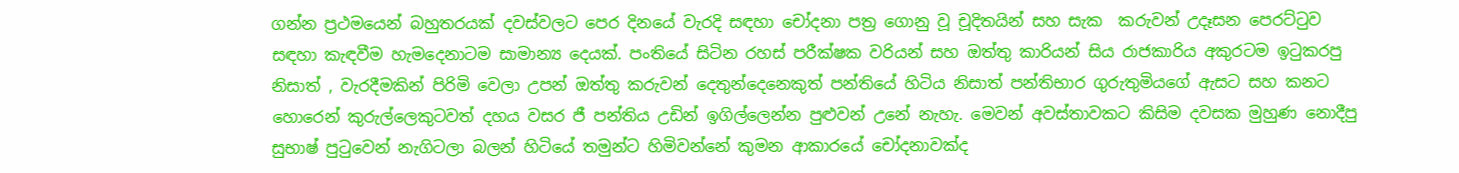ගන්න ප්‍රථමයෙන් බහුතරයක් දවස්වලට පෙර දිනයේ වැරදි සඳහා චෝදනා පත්‍ර ගොනු වූ චූදිතයින් සහ සැක  කරුවන් උදෑසන පෙරට්ටුව සඳහා කැඳවීම හැමදෙනාටම සාමාන්‍ය දෙයක්. පංතියේ සිටින රහස් පරීක්ෂක වරියන් සහ ඔත්තු කාරියන් සිය රාජකාරිය අකුරටම ඉටුකරපු නිසාත් , වැරදීමකින් පිරිමි වෙලා උපන් ඔත්තු කරුවන් දෙතුන්දෙනෙකුත් පන්තියේ හිටිය නිසාත් පන්තිභාර ගුරුතුමියගේ ඇසට සහ කනට හොරෙන් කුරුල්ලෙකුටවත් දහය වසර ජී පන්තිය උඩින් ඉගිල්ලෙන්න පුළුවන් උනේ නැහැ. මෙවන් අවස්තාවකට කිසිම දවසක මුහුණ නොදීපු සුභාෂ් පුටුවෙන් නැගිටලා බලන් හිටියේ තමුන්ට හිමිවන්නේ කුමන ආකාරයේ චෝදනාවක්ද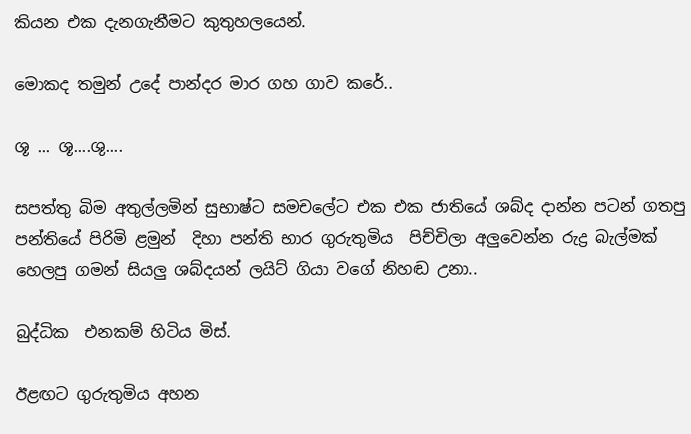කියන එක දැනගැනීමට කුතුහලයෙන්.

මොකද තමුන් උදේ පාන්දර මාර ගහ ගාව කරේ..

ශූ ... ශූ....ශු....

සපත්තු බිම අතුල්ලමින් සුභාෂ්ට සමචලේට එක එක ජාතියේ ශබ්ද දාන්න පටන් ගතපු පන්තියේ පිරිමි ළමුන්  දිහා පන්ති භාර ගුරුතුමිය  පිච්චිලා අලුවෙන්න රුද්‍ර බැල්මක් හෙලපු ගමන් සියලු ශබ්දයන් ලයිට් ගියා වගේ නිහඬ උනා..

බුද්ධික  එනකම් හිටිය මිස්.

ඊළඟට ගුරුතුමිය අහන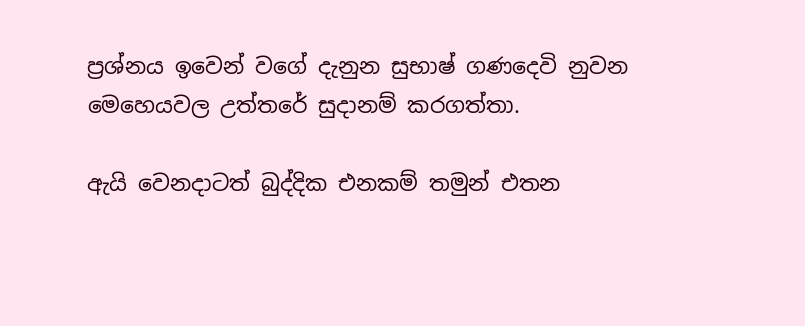ප්‍රශ්නය ඉවෙන් වගේ දැනුන සුභාෂ් ගණදෙවි නුවන මෙහෙයවල උත්තරේ සුදානම් කරගත්තා.

ඇයි වෙනදාටත් බුද්දික එනකම් තමුන් එතන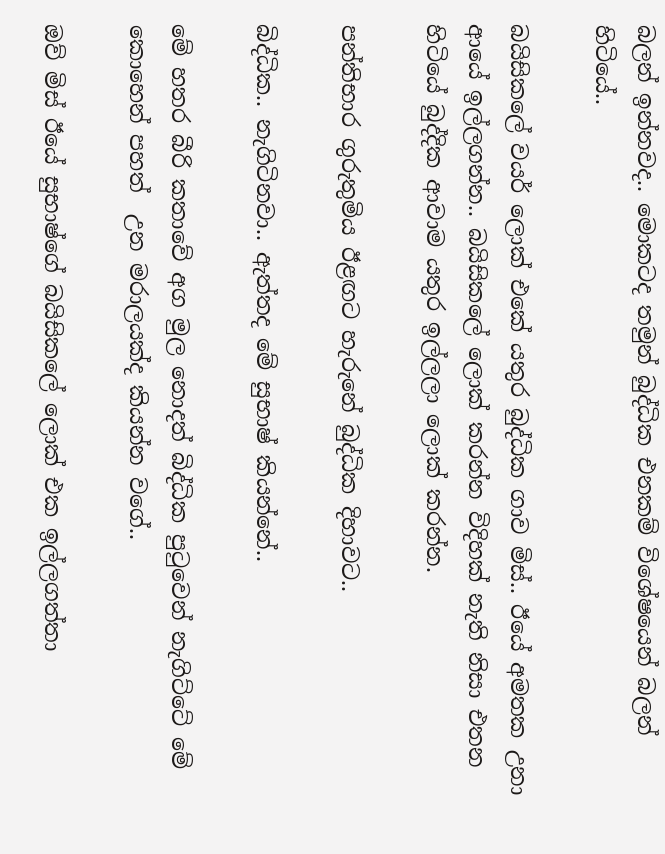බලන් ඉන්නවද.. මොකටද තමුන් බුද්ධික එනකම් විශේෂයෙන් බලන් හිටියේ..

බයිසිකලේ වයර් ලොක් එකේ යතුර බුද්ධික ගාව මිස්.. ඊයේ අමතක උනා ආයේ ඉල්ලගන්න.. බයිසිකලේ ලොක් කරන්න විදිහක් නැති නිසා එතන හිටියේ බුද්දික ආවාම යතුර ඉල්ලලා ලොක් කරන්න.

පන්තිභාර ගුරුතුමිය ඊළඟට හැරුනේ බුද්ධික දිහාවට..

බිද්ධික.. නැගිටිනවා.. ඇත්තද මේ සුභාෂ් කියන්නේ..

මේ හතර බීරි කතාවේ අග මුල නොදත් බිද්ධික පුටුවෙන් නැගිට්ටේ මේ කොහෙන් පහත්  උන මරාලයක්ද කියන්න වගේ..

ඔව් මිස් ඊයේ සුභාෂ්ගේ බයිසිකලේ ලොක් එක ඉල්ලගත්තා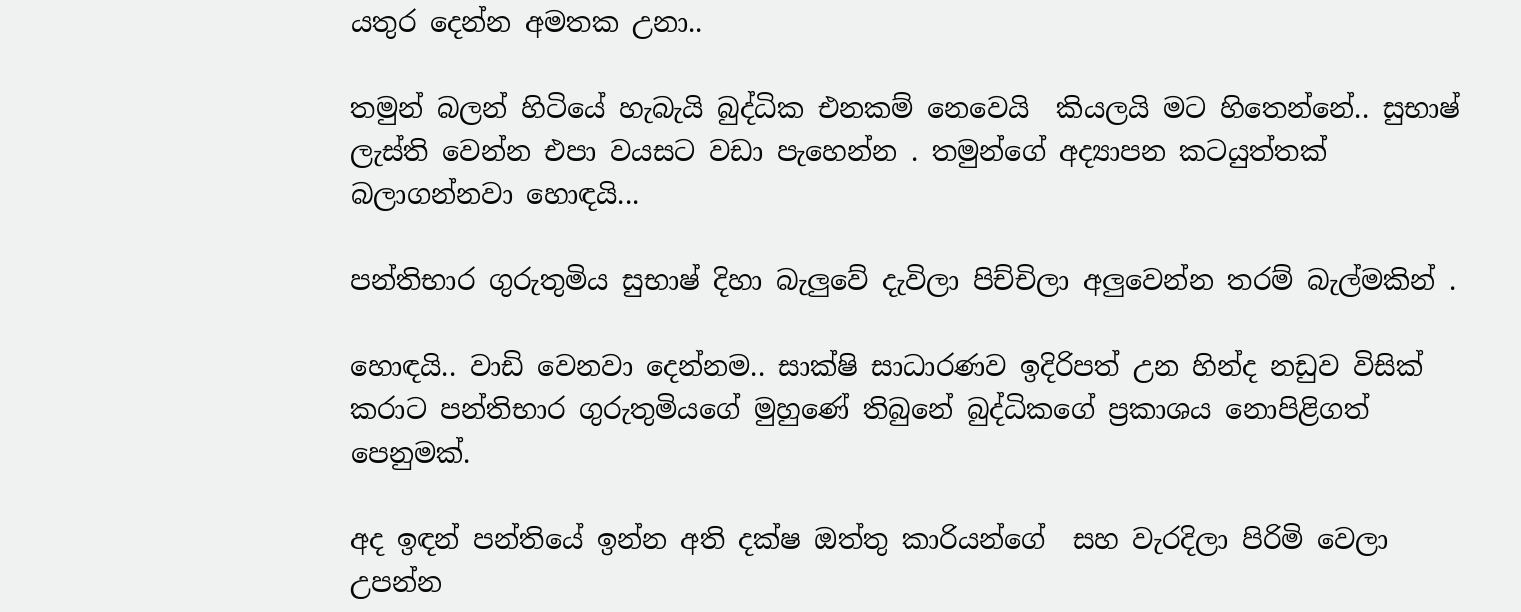යතුර දෙන්න අමතක උනා..

තමුන් බලන් හිටියේ හැබැයි බුද්ධික එනකම් නෙවෙයි  කියලයි මට හිතෙන්නේ.. සුභාෂ් ලැස්ති වෙන්න එපා වයසට වඩා පැහෙන්න . තමුන්ගේ අද්‍යාපන කටයුත්තක් බලාගන්නවා හොඳයි...

පන්තිභාර ගුරුතුමිය සුභාෂ් දිහා බැලුවේ දැවිලා පිච්චිලා අලුවෙන්න තරම් බැල්මකින් .

හොඳයි.. වාඩි වෙනවා දෙන්නම.. සාක්ෂි සාධාරණව ඉදිරිපත් උන හින්ද නඩුව විසික් කරාට පන්තිභාර ගුරුතුමියගේ මුහුණේ තිබුනේ බුද්ධිකගේ ප්‍රකාශය නොපිළිගත් පෙනුමක්.

අද ඉඳන් පන්තියේ ඉන්න අති දක්ෂ ඔත්තු කාරියන්ගේ  සහ වැරදිලා පිරිමි වෙලා උපන්න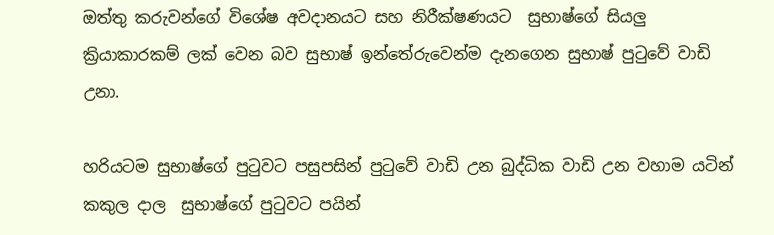ඔත්තු කරුවන්ගේ විශේෂ අවදානයට සහ නිරීක්ෂණයට  සුභාෂ්ගේ සියලු ක්‍රියාකාරකම් ලක් වෙන බව සුභාෂ් ඉන්තේරුවෙන්ම දැනගෙන සුභාෂ් පුටුවේ වාඩි උනා.

හරියටම සුභාෂ්ගේ පුටුවට පසුපසින් පුටුවේ වාඩි උන බුද්ධික වාඩි උන වහාම යටින් කකුල දාල  සුභාෂ්ගේ පුටුවට පයින්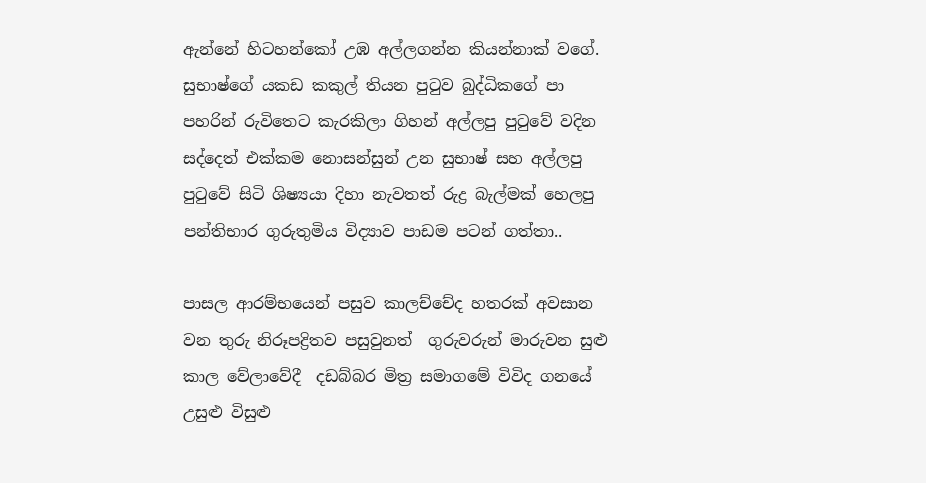ඇන්නේ හිටහන්කෝ උඹ අල්ලගන්න කියන්නාක් වගේ. සුභාෂ්ගේ යකඩ කකුල් තියන පුටුව බුද්ධිකගේ පා පහරින් රුවිතෙට කැරකිලා ගිහන් අල්ලපු පුටුවේ වදින සද්දෙත් එක්කම නොසන්සුන් උන සුභාෂ් සහ අල්ලපු පුටුවේ සිටි ශිෂ්‍යයා දිහා නැවතත් රුද්‍ර බැල්මක් හෙලපු පන්තිභාර ගුරුතුමිය විද්‍යාව පාඩම පටන් ගත්තා..

පාසල ආරම්භයෙන් පසුව කාලච්චේද හතරක් අවසාන වන තුරු නිරූපද්‍රිතව පසුවුනත්  ගුරුවරුන් මාරුවන සුළු කාල වේලාවේදී  දඩබ්බර මිත්‍ර සමාගමේ විවිද ගනයේ උසුළු විසුළු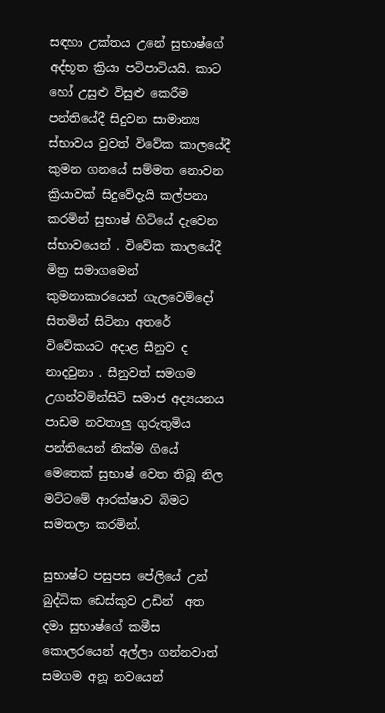සඳහා උක්තය උනේ සුභාෂ්ගේ අද්භූත ක්‍රියා පටිපාටියයි. කාට හෝ උසුළු විසුළු කෙරීම පන්තියේදී සිදුවන සාමාන්‍ය ස්භාවය වුවත් විවේක කාලයේදී කුමන ගනයේ සම්මත නොවන ක්‍රියාවක් සිදුවේදැයි කල්පනා කරමින් සුභාෂ් හිටියේ දැවෙන ස්භාවයෙන් . විවේක කාලයේදී මිත්‍ර සමාගමෙන් කුමනාකාරයෙන් ගැලවෙම්දෝ  සිතමින් සිටිනා අතරේ විවේකයට අදාළ සීනුව ද  නාදවුනා . සීනුවත් සමගම උගන්වමින්සිටි සමාජ අද්‍යයනය පාඩම නවතාලු ගුරුතුමිය පන්තියෙන් නික්ම ගියේ මෙතෙක් සුභාෂ් වෙත තිබූ නිල මට්ටමේ ආරක්ෂාව බිමට සමතලා කරමින්.

සුභාෂ්ට පසුපස පේලියේ උන් බුද්ධික ඩෙස්කුව උඩින්  අත  දමා සුභාෂ්ගේ කමීස කොලරයෙන් අල්ලා ගන්නවාත් සමගම අනූ නවයෙන්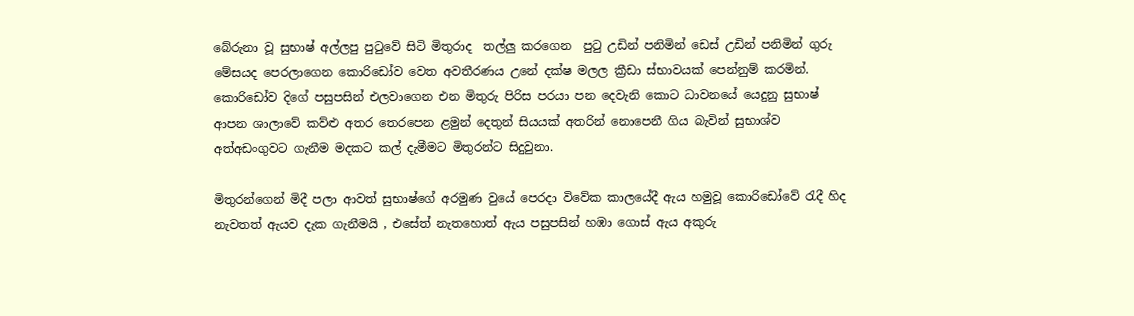බේරුනා වූ සුභාෂ් අල්ලපු පුටුවේ සිටි මිතුරාද  තල්ලු කරගෙන  පුටු උඩින් පනිමින් ඩෙස් උඩින් පනිමින් ගුරු මේසයද පෙරලාගෙන කොරිඩෝව වෙත අවතීරණය උනේ දක්ෂ මලල ක්‍රීඩා ස්භාවයක් පෙන්නුම් කරමින්. කොරිඩෝව දිගේ පසුපසින් එලවාගෙන එන මිතුරු පිරිස පරයා පන දෙවැනි කොට ධාවනයේ යෙදුනු සුභාෂ් ආපන ශාලාවේ කව්ළු අතර තෙරපෙන ළමුන් දෙතුන් සියයක් අතරින් නොපෙනී ගිය බැවින් සුභාශ්ව අත්අඩංගුවට ගැනීම මදකට කල් දැමීමට මිතුරන්ට සිදුවුනා.

මිතුරන්ගෙන් මිදී පලා ආවත් සුභාෂ්ගේ අරමුණ වුයේ පෙරදා විවේක කාලයේදී ඇය හමුවූ කොරිඩෝවේ රැදී හිද  නැවතත් ඇයව දැක ගැනීමයි , එසේත් නැතහොත් ඇය පසුපසින් හඹා ගොස් ඇය අකුරු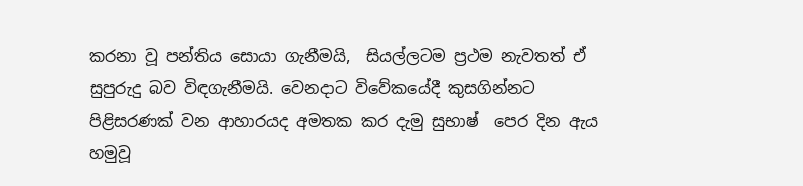කරනා වූ පන්තිය සොයා ගැනීමයි,  සියල්ලටම ප්‍රථම නැවතත් ඒ සුපුරුදු බව විඳගැනීමයි. වෙනදාට විවේකයේදී කුසගින්නට පිළිසරණක් වන ආහාරයද අමතක කර දැමු සුභාෂ්  පෙර දින ඇය හමුවූ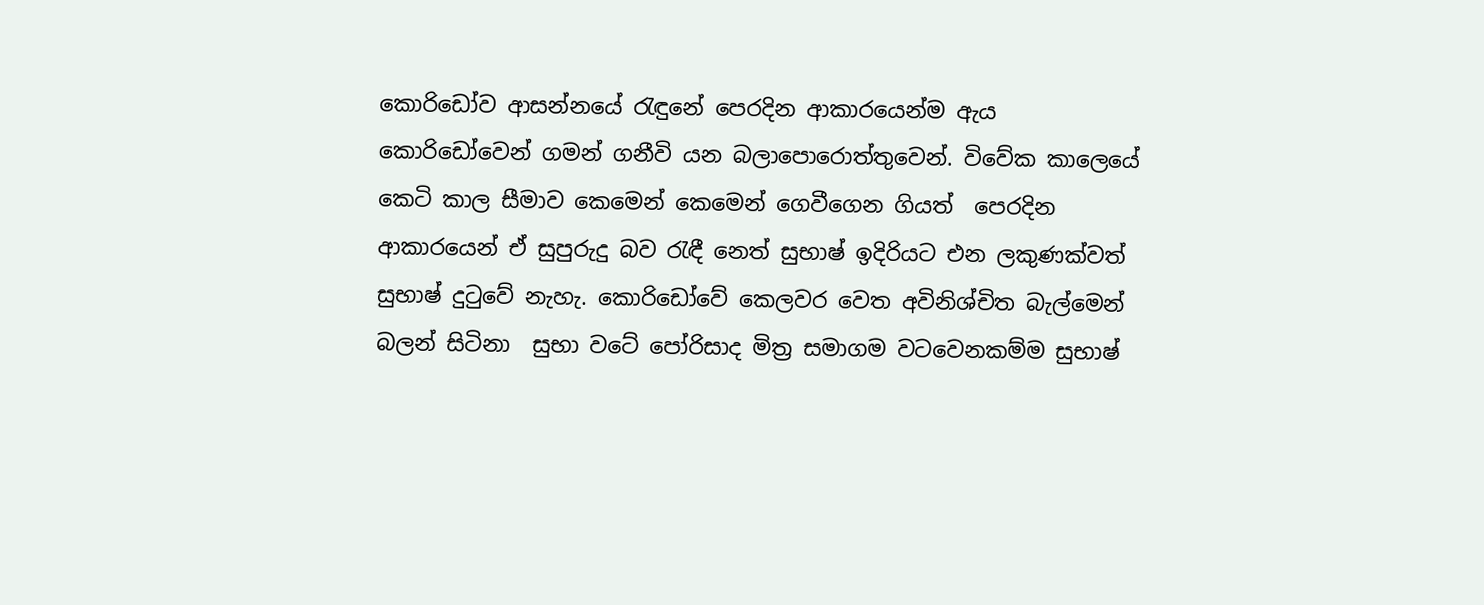කොරිඩෝව ආසන්නයේ රැඳුනේ පෙරදින ආකාරයෙන්ම ඇය කොරිඩෝවෙන් ගමන් ගනීවි යන බලාපොරොත්තුවෙන්. විවේක කාලෙයේ කෙටි කාල සීමාව කෙමෙන් කෙමෙන් ගෙවීගෙන ගියත්  පෙරදින ආකාරයෙන් ඒ සුපුරුදු බව රැඳී නෙත් සුභාෂ් ඉදිරියට එන ලකුණක්වත් සුභාෂ් දුටුවේ නැහැ. කොරිඩෝවේ කෙලවර වෙත අවිනිශ්චිත බැල්මෙන් බලන් සිටිනා  සුභා වටේ පෝරිසාද මිත්‍ර සමාගම වටවෙනකම්ම සුභාෂ්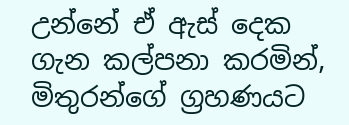උන්නේ ඒ ඇස් දෙක ගැන කල්පනා කරමින්, මිතුරන්ගේ ග්‍රහණයට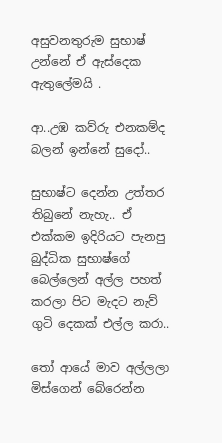අසුවනතුරුම සුභාෂ් උන්නේ ඒ ඇස්දෙක ඇතුලේමයි .

ආ..උඹ කව්රු එනකම්ද බලන් ඉන්නේ සුදෝ..

සුභාෂ්ට දෙන්න උත්තර තිබුනේ නැහැ.. ඒ එක්කම ඉදිරියට පැනපු බුද්ධික සුභාෂ්ගේ බෙල්ලෙන් අල්ල පහත්  කරලා පිට මැදට නැව් ගුටි දෙකක් එල්ල කරා..

තෝ ආයේ මාව අල්ලලා මිස්ගෙන් බේරෙන්න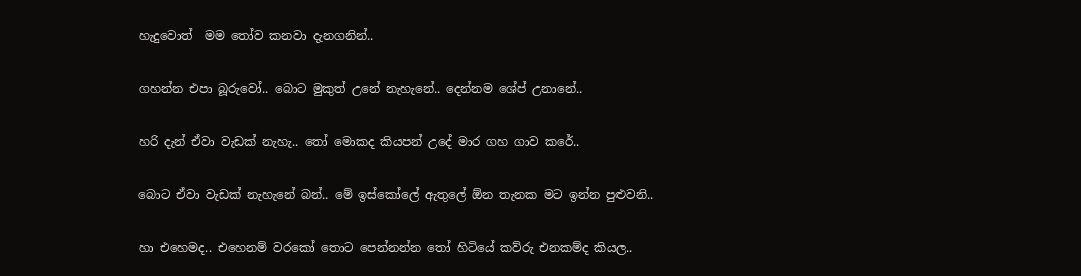හැදුවොත්  මම තෝව කනවා දැනගනින්..

ගහන්න එපා බූරුවෝ.. බොට මුකුත් උනේ නැහැනේ.. දෙන්නම ශේප් උනානේ..

හරි දැන් ඒවා වැඩක් නැහැ.. තෝ මොකද කියපන් උදේ මාර ගහ ගාව කරේ..

බොට ඒවා වැඩක් නැහැනේ බන්.. මේ ඉස්කෝලේ ඇතුලේ ඕන තැනක මට ඉන්න පුළුවනි..

හා එහෙමද.. එහෙනම් වරකෝ තොට පෙන්නන්න තෝ හිටියේ කව්රු එනකම්ද කියල..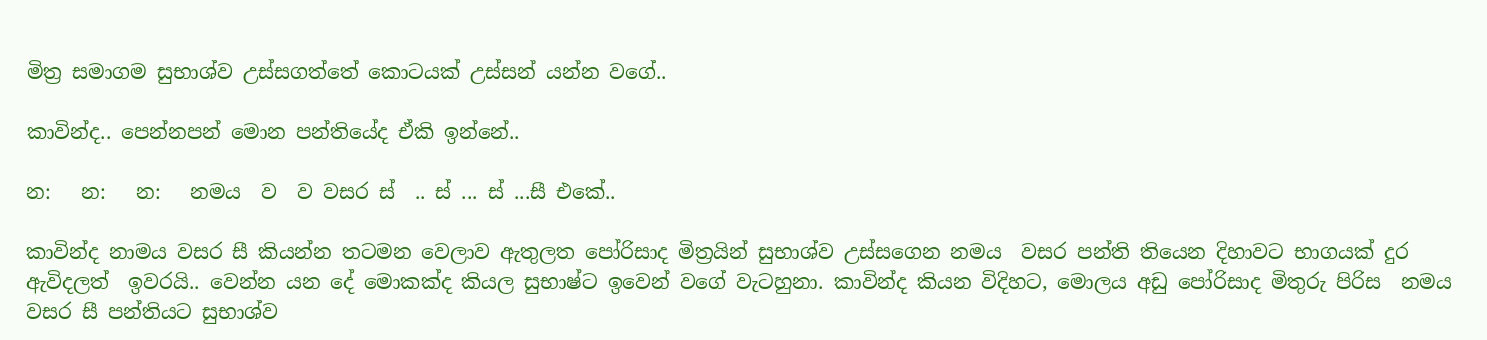මිත්‍ර සමාගම සුභාශ්ව උස්සගත්තේ කොටයක් උස්සන් යන්න වගේ..

කාවින්ද.. පෙන්නපන් මොන පන්තියේද ඒකි ඉන්නේ..

න:   න:   න:   නමය  ව  ව වසර ස්  .. ස් ... ස් ...සී එකේ..

කාවින්ද නාමය වසර සී කියන්න තටමන වෙලාව ඇතුලත පෝරිසාද මිත්‍රයින් සුභාශ්ව උස්සගෙන නමය  වසර පන්ති තියෙන දිහාවට භාගයක් දුර ඇවිදලත්  ඉවරයි.. වෙන්න යන දේ මොකක්ද කියල සුභාෂ්ට ඉවෙන් වගේ වැටහුනා. කාවින්ද කියන විදිහට, මොලය අඩු පෝරිසාද මිතුරු පිරිස  නමය වසර සී පන්තියට සුභාශ්ව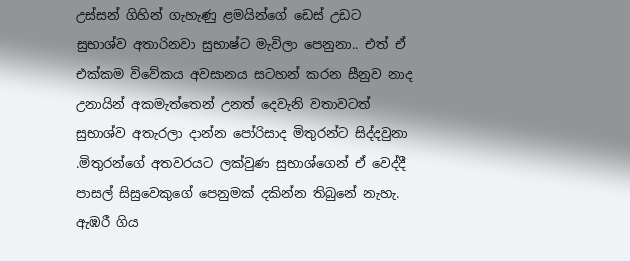උස්සන් ගිහින් ගැහැණු ළමයින්ගේ ඩෙස් උඩට සුභාශ්ව අතාරිනවා සුභාෂ්ට මැවිලා පෙනුනා.. එත් ඒ එක්කම විවේකය අවසානය සටහන් කරන සීනුව නාද උනායින් අකමැත්තෙන් උනත් දෙවැනි වතාවටත් සුභාශ්ව අතැරලා දාන්න පෝරිසාද මිතුරන්ට සිද්දවුනා .මිතුරන්ගේ අතවරයට ලක්වුණ සුභාශ්ගෙන් ඒ වෙද්දී පාසල් සිසුවෙකුගේ පෙනුමක් දකින්න තිබුනේ නැහැ. ඇඹරී ගිය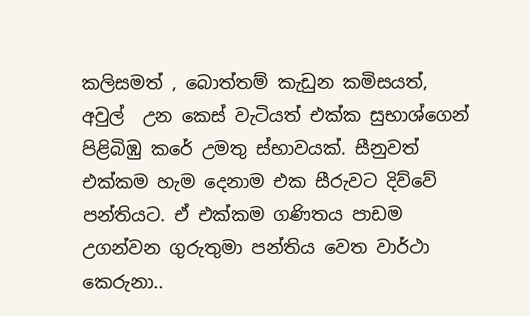කලිසමත් , බොත්තම් කැඩුන කමිසයත්, අවුල්  උන කෙස් වැටියත් එක්ක සුභාශ්ගෙන් පිළිබිඹු කරේ උමතු ස්භාවයක්. සීනුවත් එක්කම හැම දෙනාම එක සීරුවට දිව්වේ පන්තියට. ඒ එක්කම ගණිතය පාඩම උගන්වන ගුරුතුමා පන්තිය වෙත වාර්ථා කෙරුනා..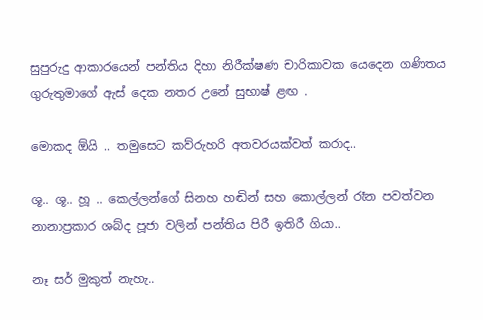සුපුරුදු ආකාරයෙන් පන්තිය දිහා නිරීක්ෂණ චාරිකාවක යෙදෙන ගණිතය ගුරුතුමාගේ ඇස් දෙක නතර උනේ සුභාෂ් ළඟ .

මොකද ඕයි .. තමුසෙට කව්රුහරි අතවරයක්වත් කරාද..

ශූ.. ශූ.. හූ .. කෙල්ලන්ගේ සිනහ හඬින් සහ කොල්ලන් රෑන පවත්වන නානාප්‍රකාර ශබ්ද පූජා වලින් පන්තිය පිරී ඉතිරී ගියා..

නෑ සර් මුකුත් නැහැ..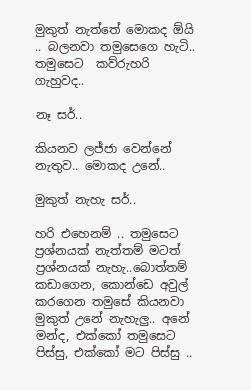මුකුත් නැත්තේ මොකද ඕයි .. බලනවා තමුසෙගෙ හැටි.. තමුසෙට  කව්රුහරි ගැහුවද..

නෑ සර්..

කියනව ලජ්ජා වෙන්නේ නැතුව.. මොකද උනේ..

මුකුත් නැහැ සර්..

හරි එහෙනම් .. තමුසෙට ප්‍රශ්නයක් නැත්තම් මටත් ප්‍රශ්නයක් නැහැ..බොත්තම් කඩාගෙන, කොන්ඩෙ අවුල් කරගෙන තමුසේ කියනවා මුකුත් උනේ නැහැලු.. අනේ මන්ද, එක්කෝ තමුසෙට පිස්සු, එක්කෝ මට පිස්සු ..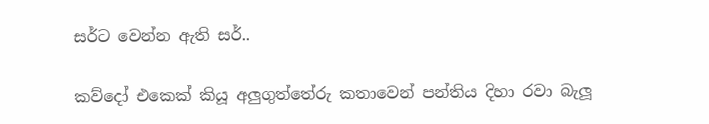සර්ට වෙන්න ඇති සර්..

කව්දෝ එකෙක් කියූ අලුගුත්තේරු කතාවෙන් පන්තිය දිහා රවා බැලූ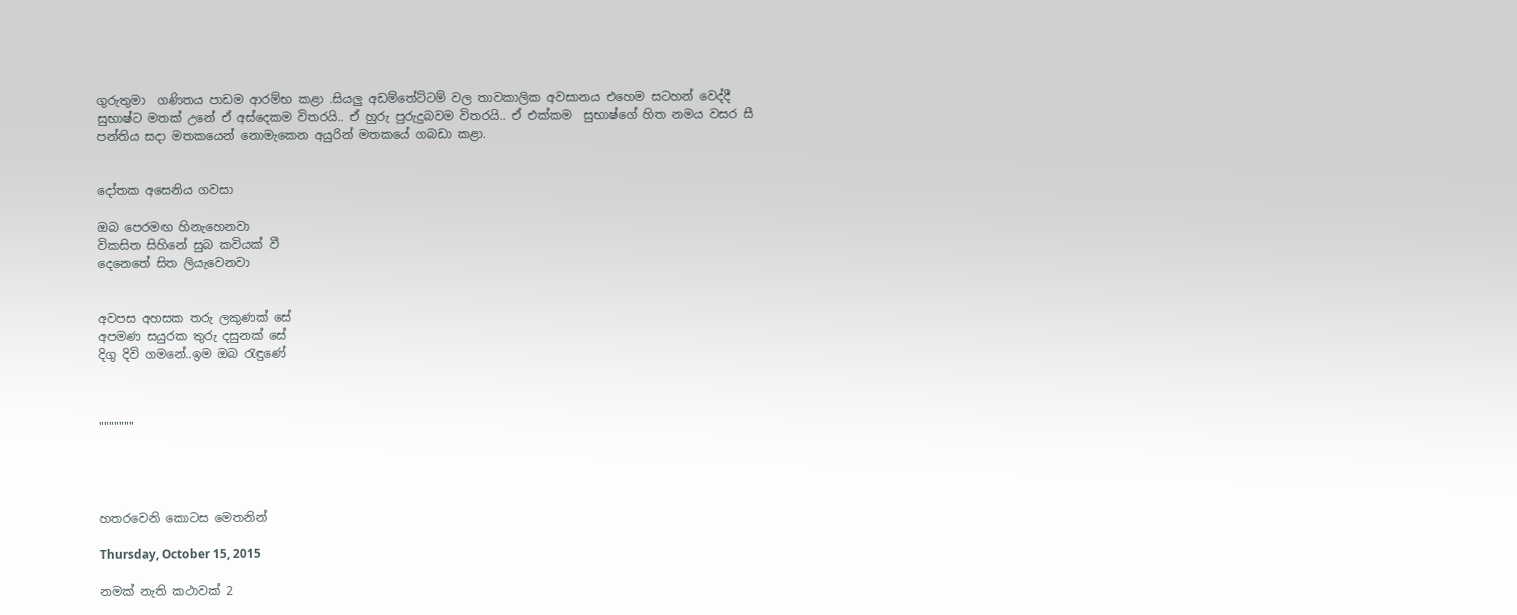ගුරුතුමා  ගණිතය පාඩම ආරම්භ කළා .සියලු අඩම්තේට්ටම් වල තාවකාලික අවසානය එහෙම සටහන් වෙද්දී සුභාෂ්ට මතක් උනේ ඒ අස්දෙකම විතරයි.. ඒ හුරු පුරුදුබවම විතරයි.. ඒ එක්කම  සුභාෂ්ගේ හිත නමය වසර සී පන්තිය සදා මතකයෙන් නොමැකෙන අයුරින් මතකයේ ගබඩා කළා.


දෝතක අසෙනිය ගවසා

ඔබ පෙරමඟ හිනැහෙනවා
විකසිත සිහිනේ සුබ කවියක් වී
දෙනෙතේ සිත ලියැවෙනවා


අවපස අහසක තරු ලකුණක් සේ
අපමණ සයුරක තුරු දසුනක් සේ
දිගු දිවි ගමනේ..ඉම ඔබ රැඳුණේ



"""""""




හතරවෙනි කොටස මෙතනින්

Thursday, October 15, 2015

නමක් නැති කථාවක් 2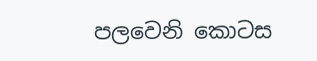පලවෙනි කොටස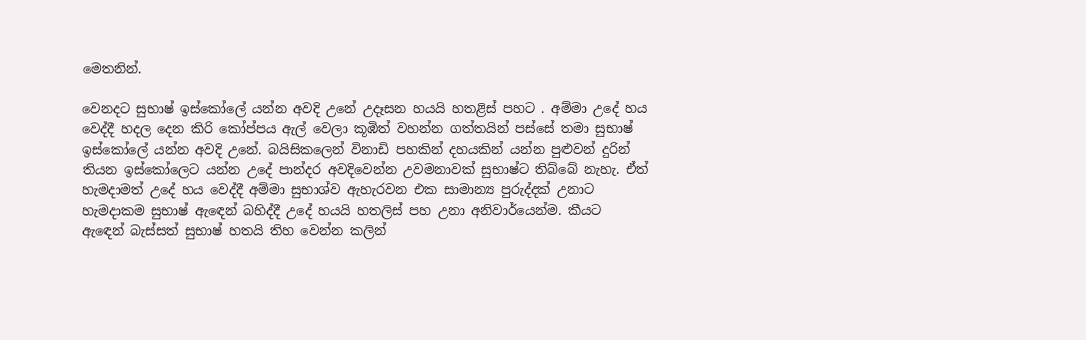මෙතනින්.

වෙනදට සුභාෂ් ඉස්කෝලේ යන්න අවදි උනේ උදෑසන හයයි හතළිස් පහට . අම්මා උදේ හය වෙද්දී හදල දෙන කිරි කෝප්පය ඇල් වෙලා කූඹිත් වහන්න ගත්තයින් පස්සේ තමා සුභාෂ් ඉස්කෝලේ යන්න අවදි උනේ. බයිසිකලෙන් විනාඩි පහකින් දහයකින් යන්න පුළුවන් දුරින් තියන ඉස්කෝලෙට යන්න උදේ පාන්දර අවදිවෙන්න උවමනාවක් සුභාෂ්ට තිබ්බේ නැහැ. ඒත් හැමදාමත් උදේ හය වෙද්දී අම්මා සුභාශ්ව ඇහැරවන එක සාමාන්‍ය පුරුද්දක් උනාට හැමදාකම සුභාෂ් ඇඳෙන් බහිද්දී උදේ හයයි හතලිස් පහ උනා අනිවාර්යෙන්ම. කීයට ඇඳෙන් බැස්සත් සුභාෂ් හතයි තිහ වෙන්න කලින්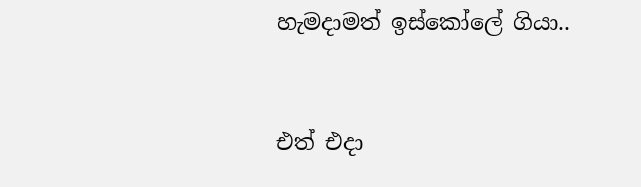හැමදාමත් ඉස්කෝලේ ගියා..


එත් එදා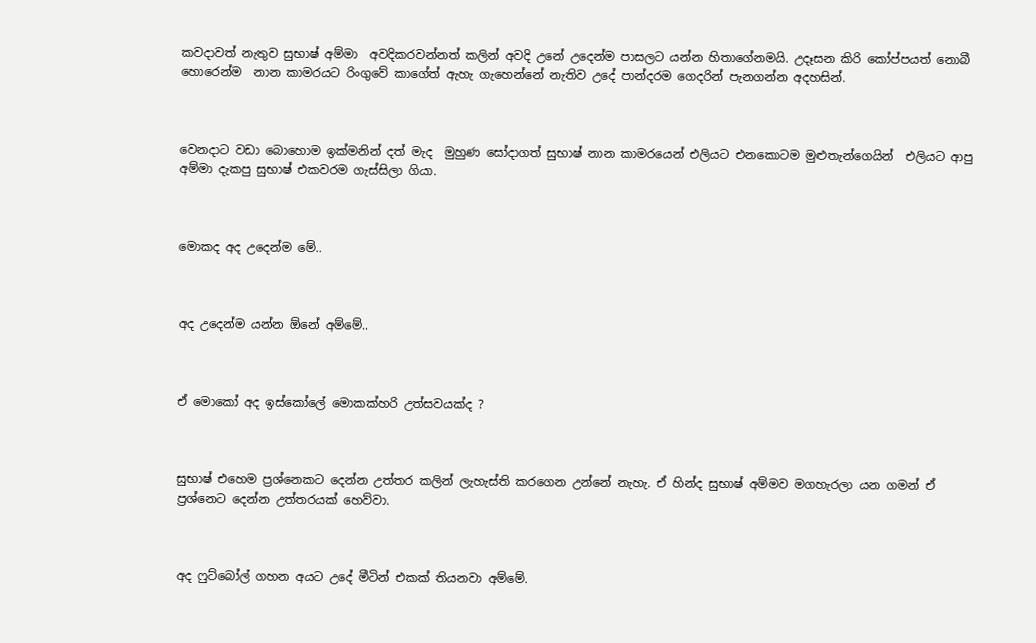කවදාවත් නැතුව සුභාෂ් අම්මා  අවදිකරවන්නත් කලින් අවදි උනේ උදෙන්ම පාසලට යන්න හිතාගේනමයි. උදෑසන කිරි කෝප්පයත් නොබී හොරෙන්ම  නාන කාමරයට රිංගුවේ කාගේත් ඇහැ ගැහෙන්නේ නැතිව උදේ පාන්දරම ගෙදරින් පැනගන්න අදහසින්.



වෙනදාට වඩා බොහොම ඉක්මනින් දත් මැද  මුහුණ සෝදාගත් සුභාෂ් නාන කාමරයෙන් එලියට එනකොටම මුළුතැන්ගෙයින්  එලියට ආපු අම්මා දැකපු සුභාෂ් එකවරම ගැස්සිලා ගියා.



මොකද අද උදෙන්ම මේ..



අද උදෙන්ම යන්න ඕනේ අම්මේ..



ඒ මොකෝ අද ඉස්කෝලේ මොකක්හරි උත්සවයක්ද ?



සුභාෂ් එහෙම ප්‍රශ්නෙකට දෙන්න උත්තර කලින් ලැහැස්ති කරගෙන උන්නේ නැහැ. ඒ හින්ද සුභාෂ් අම්මව මගහැරලා යන ගමන් ඒ ප්‍රශ්නෙට දෙන්න උත්තරයක් හෙව්වා.



අද ෆුට්බෝල් ගහන අයට උදේ මීටින් එකක් තියනවා අම්මේ.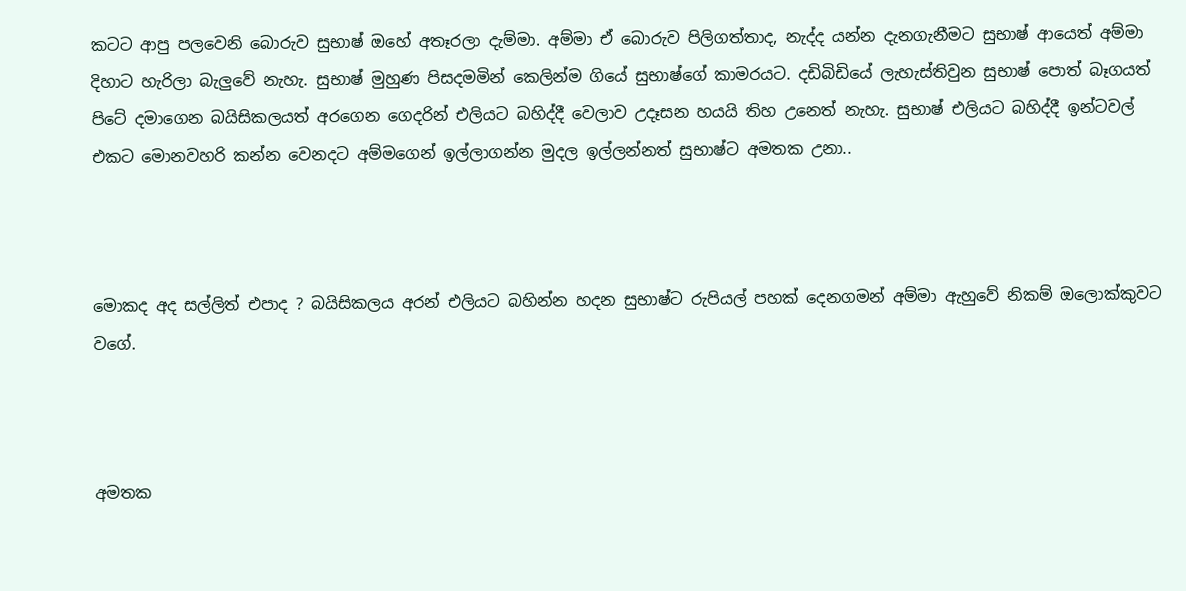කටට ආපු පලවෙනි බොරුව සුභාෂ් ඔහේ අතෑරලා දැම්මා. අම්මා ඒ බොරුව පිලිගත්තාද, නැද්ද යන්න දැනගැනීමට සුභාෂ් ආයෙත් අම්මා දිහාට හැරිලා බැලුවේ නැහැ. සුභාෂ් මුහුණ පිසදමමින් කෙලින්ම ගියේ සුභාෂ්ගේ කාමරයට. දඩිබිඩියේ ලැහැස්තිවුන සුභාෂ් පොත් බෑගයත් පිටේ දමාගෙන බයිසිකලයත් අරගෙන ගෙදරින් එලියට බහිද්දී වෙලාව උදෑසන හයයි තිහ උනෙත් නැහැ. සුභාෂ් එලියට බහිද්දී ඉන්ටවල් එකට මොනවහරි කන්න වෙනදට අම්මගෙන් ඉල්ලාගන්න මුදල ඉල්ලන්නත් සුභාෂ්ට අමතක උනා..



මොකද අද සල්ලිත් එපාද ? බයිසිකලය අරන් එලියට බහින්න හදන සුභාෂ්ට රුපියල් පහක් දෙනගමන් අම්මා ඇහුවේ නිකම් ඔලොක්කුවට වගේ.



අමතක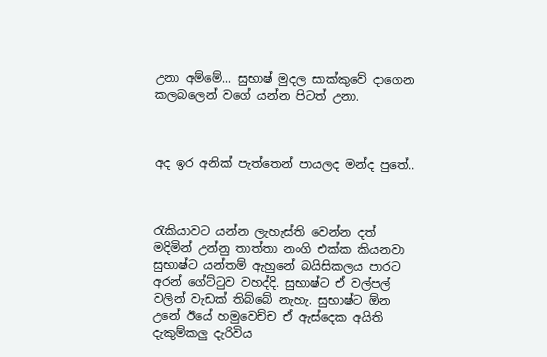උනා අම්මේ... සුභාෂ් මුදල සාක්කුවේ දාගෙන කලබලෙන් වගේ යන්න පිටත් උනා.



අද ඉර අනික් පැත්තෙන් පායලද මන්ද පුතේ..



රැකියාවට යන්න ලැහැස්ති වෙන්න දත් මදිමින් උන්නු තාත්තා නංගි එක්ක කියනවා සුභාෂ්ට යන්තම් ඇහුනේ බයිසිකලය පාරට අරන් ගේට්ටුව වහද්දි. සුභාෂ්ට ඒ වල්පල් වලින් වැඩක් තිබ්බේ නැහැ. සුභාෂ්ට ඕන උනේ ඊයේ හමුවෙච්ච ඒ ඇස්දෙක අයිති දැකුම්කලු දැරිවිය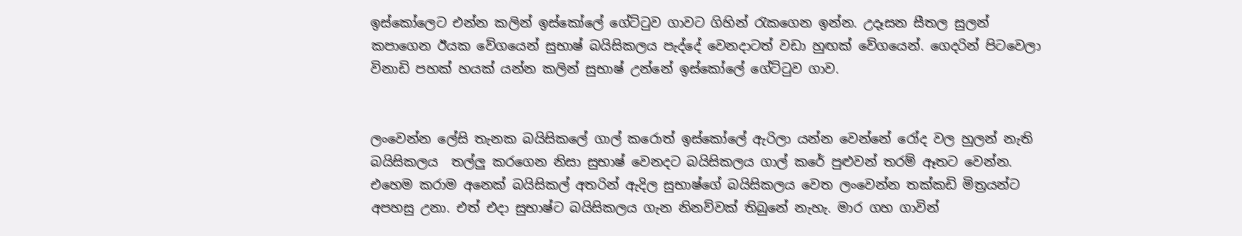ඉස්කෝලෙට එන්න කලින් ඉස්කෝලේ ගේට්ටුව ගාවට ගිහින් රැකගෙන ඉන්න. උදෑසන සීතල සුලන් කපාගෙන ඊයක වේගයෙන් සුභාෂ් බයිසිකලය පැද්දේ වෙනදාටත් වඩා හුඟක් වේගයෙන්. ගෙදරින් පිටවෙලා විනාඩි පහක් හයක් යන්න කලින් සුභාෂ් උන්නේ ඉස්කෝලේ ගේට්ටුව ගාව.


ලංවෙන්න ලේසි තැනක බයිසිකලේ ගාල් කරොත් ඉස්කෝලේ ඇරිලා යන්න වෙන්නේ රෝද වල හුලන් නැති බයිසිකලය  තල්ලු කරගෙන නිසා සුභාෂ් වෙනදට බයිසිකලය ගාල් කරේ පුළුවන් තරම් ඈතට වෙන්න. එහෙම කරාම අනෙක් බයිසිකල් අතරින් ඇදිල සුභාෂ්ගේ බයිසිකලය වෙත ලංවෙන්න තක්කඩි මිත්‍රයන්ට අපහසු උනා. එත් එදා සුභාෂ්ට බයිසිකලය ගැන නිනව්වක් තිබුනේ නැහැ. මාර ගහ ගාවින්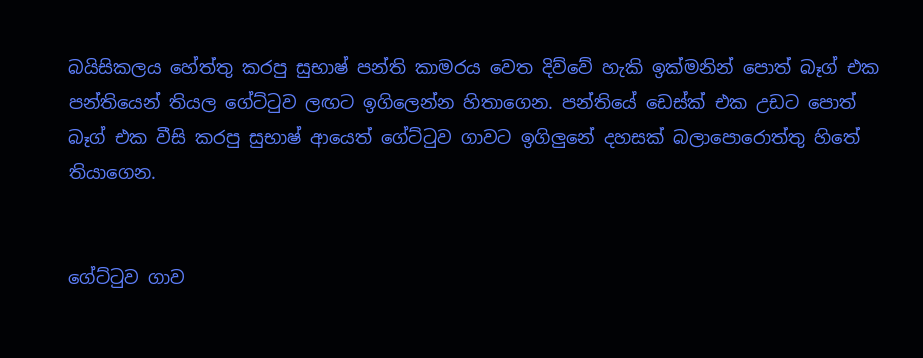බයිසිකලය හේත්තු කරපු සුභාෂ් පන්ති කාමරය වෙත දිව්වේ හැකි ඉක්මනින් පොත් බෑග් එක පන්තියෙන් තියල ගේට්ටුව ලඟට ඉගිලෙන්න හිතාගෙන. පන්තියේ ඩෙස්ක් එක උඩට පොත් බෑග් එක වීසි කරපු සුභාෂ් ආයෙත් ගේට්ටුව ගාවට ඉගිලුනේ දහසක් බලාපොරොත්තු හිතේ තියාගෙන.


ගේට්ටුව ගාව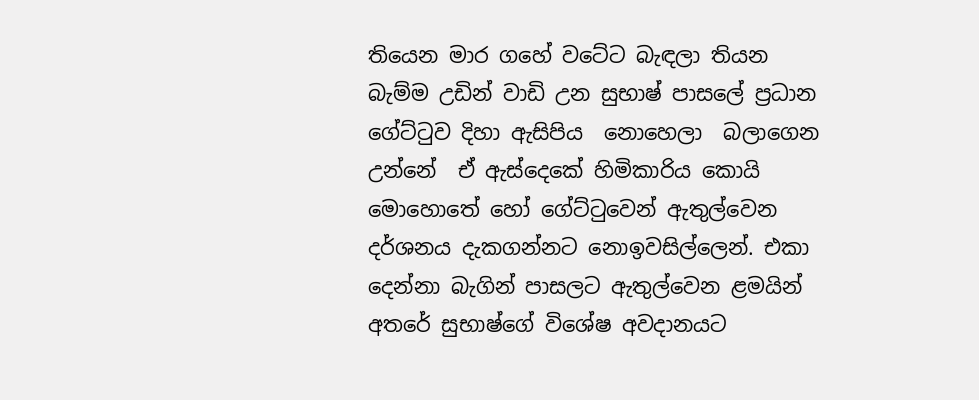තියෙන මාර ගහේ වටේට බැඳලා තියන බැම්ම උඩින් වාඩි උන සුභාෂ් පාසලේ ප්‍රධාන ගේට්ටුව දිහා ඇසිපිය  නොහෙලා  බලාගෙන උන්නේ  ඒ ඇස්දෙකේ හිමිකාරිය කොයි මොහොතේ හෝ ගේට්ටුවෙන් ඇතුල්වෙන දර්ශනය දැකගන්නට නොඉවසිල්ලෙන්. එකා දෙන්නා බැගින් පාසලට ඇතුල්වෙන ළමයින් අතරේ සුභාෂ්ගේ විශේෂ අවදානයට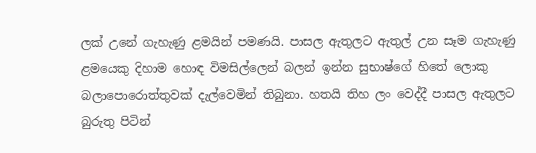ලක් උනේ ගැහැණු ළමයින් පමණයි. පාසල ඇතුලට ඇතුල් උන සෑම ගැහැණු ළමයෙකු දිහාම හොඳ විමසිල්ලෙන් බලන් ඉන්න සුභාෂ්ගේ හිතේ ලොකු බලාපොරොත්තුවක් දැල්වෙමින් තිබුනා. හතයි තිහ ලං වෙද්දී පාසල ඇතුලට බුරුතු පිටින්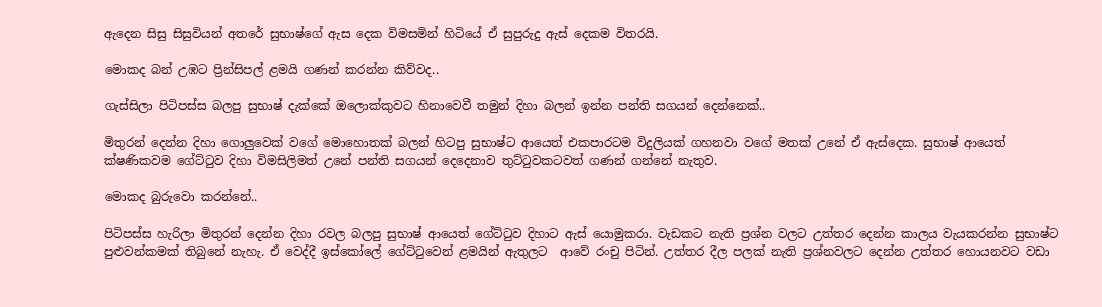ඇදෙන සිසු සිසුවියන් අතරේ සුභාෂ්ගේ ඇස දෙක විමසමින් හිටියේ ඒ සුපුරුදු ඇස් දෙකම විතරයි.

මොකද බන් උඹට ප්‍රින්සිපල් ළමයි ගණන් කරන්න කිව්වද..

ගැස්සිලා පිටිපස්ස බලපු සුභාෂ් දැක්කේ ඔලොක්කුවට හිනාවෙවී තමුන් දිහා බලන් ඉන්න පන්ති සගයන් දෙන්නෙක්..

මිතුරන් දෙන්න දිහා ගොලුවෙක් වගේ මොහොතක් බලන් හිටපු සුභාෂ්ට ආයෙත් එකපාරටම විදුලියක් ගහනවා වගේ මතක් උනේ ඒ ඇස්දෙක. සුභාෂ් ආයෙත් ක්ෂණිකවම ගේට්ටුව දිහා විමසිලිමත් උනේ පන්ති සගයන් දෙදෙනාව තුට්ටුවකටවත් ගණන් ගන්නේ නැතුව.

මොකද බුරුවො කරන්නේ..

පිටිපස්ස හැරිලා මිතුරන් දෙන්න දිහා රවල බලපු සුභාෂ් ආයෙත් ගේට්ටුව දිහාට ඇස් යොමුකරා. වැඩකට නැති ප්‍රශ්න වලට උත්තර දෙන්න කාලය වැයකරන්න සුභාෂ්ට පුළුවන්කමක් තිබුනේ නැහැ. ඒ වෙද්දී ඉස්කෝලේ ගේට්ටුවෙන් ළමයින් ඇතුලට  ආවේ රංචු පිටින්. උත්තර දීල පලක් නැති ප්‍රශ්නවලට දෙන්න උත්තර හොයනවට වඩා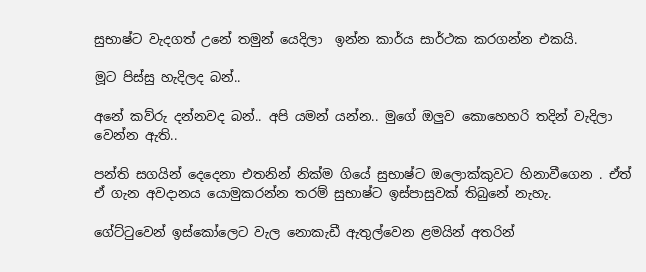සුභාෂ්ට වැදගත් උනේ තමුන් යෙදිලා  ඉන්න කාර්ය සාර්ථක කරගන්න එකයි.

මූට පිස්සු හැදිලද බන්..

අනේ කව්රු දන්නවද බන්.. අපි යමන් යන්න.. මුගේ ඔලුව කොහෙහරි තදින් වැදිලා වෙන්න ඇති..

පන්ති සගයින් දෙදෙනා එතනින් නික්ම ගියේ සුභාෂ්ට ඔලොක්කුවට හිනාවීගෙන . ඒත් ඒ ගැන අවදානය යොමුකරන්න තරම් සුභාෂ්ට ඉස්පාසුවක් තිබුනේ නැහැ.

ගේට්ටුවෙන් ඉස්කෝලෙට වැල නොකැඩී ඇතුල්වෙන ළමයින් අතරින්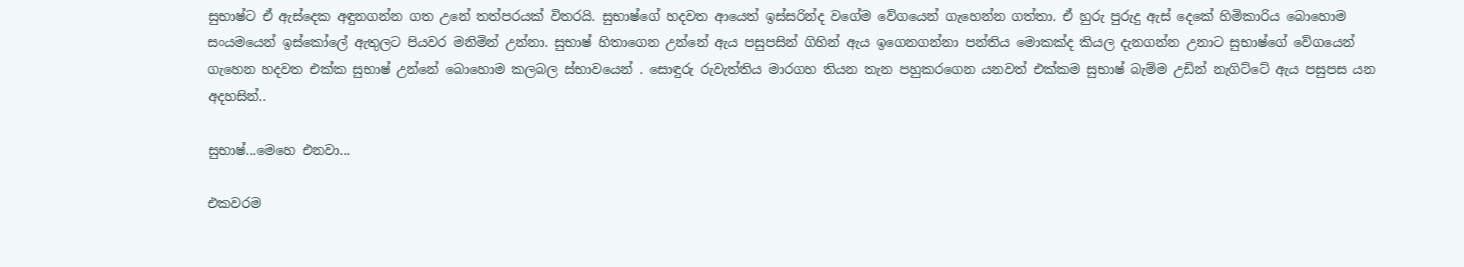සුභාෂ්ට ඒ ඇස්දෙක අඳුනගන්න ගත උනේ තත්පරයක් විතරයි. සුභාෂ්ගේ හදවත ආයෙත් ඉස්සරින්ද වගේම වේගයෙන් ගැහෙන්න ගත්තා. ඒ හුරු පුරුදු ඇස් දෙකේ හිමිකාරිය බොහොම සංයමයෙන් ඉස්කෝලේ ඇතුලට පියවර මනිමින් උන්නා. සුභාෂ් හිතාගෙන උන්නේ ඇය පසුපසින් ගිහින් ඇය ඉගෙනගන්නා පන්තිය මොකක්ද කියල දැනගන්න උනාට සුභාෂ්ගේ වේගයෙන් ගැහෙන හදවත එක්ක සුභාෂ් උන්නේ බොහොම කලබල ස්භාවයෙන් . සොඳුරු රුවැත්තිය මාරගහ තියන තැන පහුකරගෙන යනවත් එක්කම සුභාෂ් බැම්ම උඩින් නැගිට්ටේ ඇය පසුපස යන අදහසින්..

සුභාෂ්...මෙහෙ එනවා...

එකවරම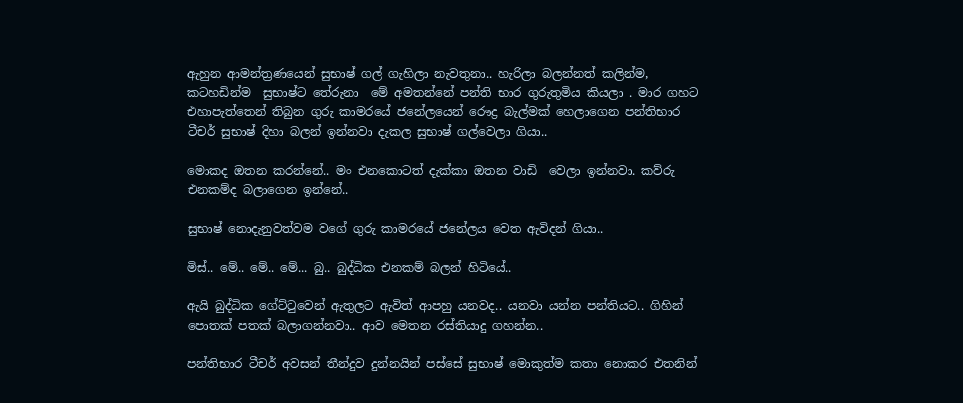ඇහුන ආමන්ත්‍රණයෙන් සුභාෂ් ගල් ගැහිලා නැවතුනා.. හැරිලා බලන්නත් කලින්ම, කටහඩින්ම  සුභාෂ්ට තේරුනා  මේ අමතන්නේ පන්ති භාර ගුරුතුමිය කියලා . මාර ගහට එහාපැත්තෙන් තිබුන ගුරු කාමරයේ ජනේලයෙන් රෞද්‍ර බැල්මක් හෙලාගෙන පන්තිභාර ටීචර් සුභාෂ් දිහා බලන් ඉන්නවා දැකල සුභාෂ් ගල්වෙලා ගියා..

මොකද ඔතන කරන්නේ.. මං එනකොටත් දැක්කා ඔතන වාඩි  වෙලා ඉන්නවා. කව්රු එනකම්ද බලාගෙන ඉන්නේ..

සුභාෂ් නොදැනුවත්වම වගේ ගුරු කාමරයේ ජනේලය වෙත ඇවිදන් ගියා..

මිස්.. මේ.. මේ.. මේ... බු.. බුද්ධික එනකම් බලන් හිටියේ..

ඇයි බුද්ධික ගේට්ටුවෙන් ඇතුලට ඇවිත් ආපහු යනවද.. යනවා යන්න පන්තියට.. ගිහින් පොතක් පතක් බලාගන්නවා.. ආව මෙතන රස්තියාදු ගහන්න..

පන්තිභාර ටීචර් අවසන් තීන්දුව දුන්නයින් පස්සේ සුභාෂ් මොකුත්ම කතා නොකර එතනින්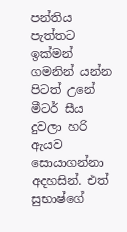පන්තිය පැත්තට ඉක්මන් ගමනින් යන්න පිටත් උනේ මීටර් සීය දුවලා හරි ඇයව සොයාගන්නා  අදහසින්. එත් සුභාෂ්ගේ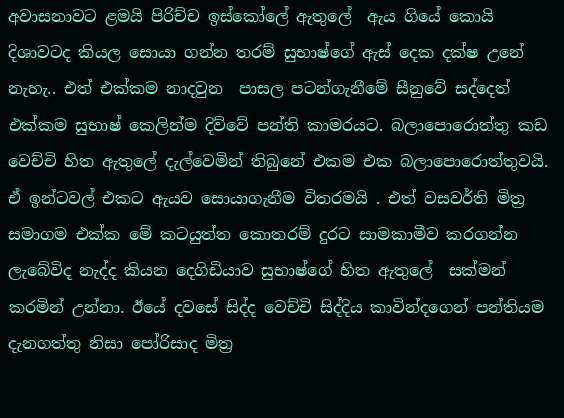අවාසනාවට ළමයි පිරිච්ච ඉස්කෝලේ ඇතුලේ  ඇය ගියේ කොයි දිශාවටද කියල සොයා ගන්න තරම් සුභාෂ්ගේ ඇස් දෙක දක්ෂ උනේ නැහැ.. එත් එක්කම නාදවුන  පාසල පටන්ගැනීමේ සීනුවේ සද්දෙත් එක්කම සුභාෂ් කෙලින්ම දිව්වේ පන්ති කාමරයට. බලාපොරොත්තු කඩ වෙච්චි හිත ඇතුලේ දැල්වෙමින් තිබුනේ එකම එක බලාපොරොත්තුවයි. ඒ ඉන්ටවල් එකට ඇයව සොයාගැනීම විතරමයි . එත් වසවර්ති මිත්‍ර සමාගම එක්ක මේ කටයුත්ත කොතරම් දුරට සාමකාමීව කරගන්න ලැබේවිද නැද්ද කියන දෙගිඩියාව සුභාෂ්ගේ හිත ඇතුලේ  සක්මන් කරමින් උන්නා. ඊයේ දවසේ සිද්ද වෙච්චි සිද්දිය කාවින්දගෙන් පන්තියම දැනගත්තු නිසා පෝරිසාද මිත්‍ර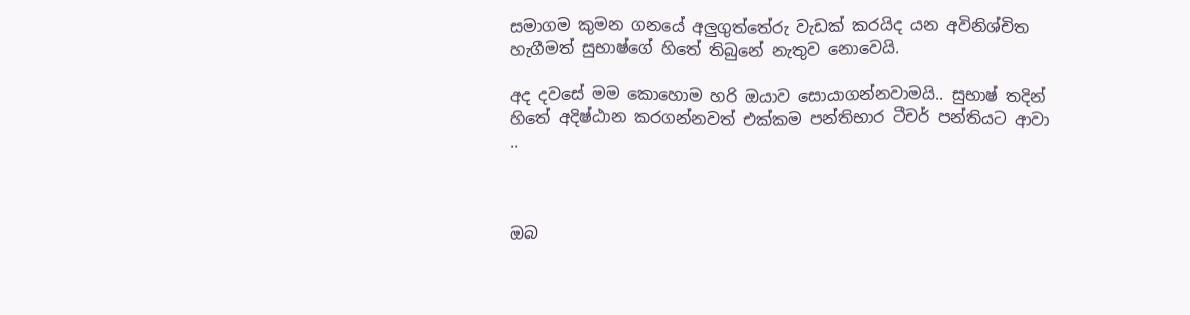සමාගම කුමන ගනයේ අලුගුත්තේරු වැඩක් කරයිද යන අවිනිශ්චිත හැගීමත් සුභාෂ්ගේ හිතේ තිබුනේ නැතුව නොවෙයි.

අද දවසේ මම කොහොම හරි ඔයාව සොයාගන්නවාමයි.. සුභාෂ් තදින් හිතේ අදිෂ්ඨාන කරගන්නවත් එක්කම පන්තිභාර ටීචර් පන්තියට ආවා ..



ඔබ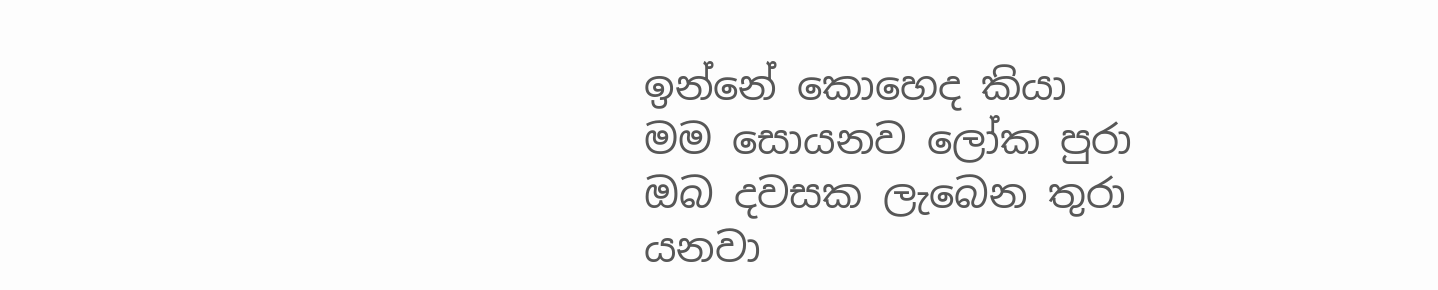ඉන්නේ කොහෙද කියා
මම සොයනව ලෝක පුරා
ඔබ දවසක ලැබෙන තුරා
යනවා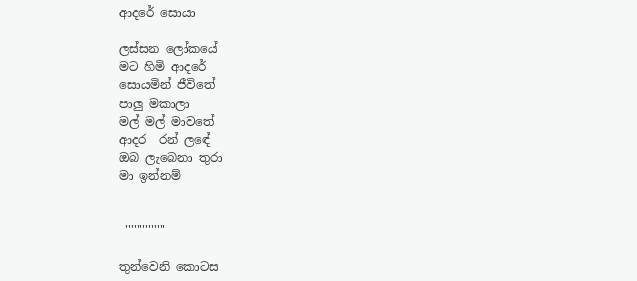ආදරේ සොයා

ලස්සන ලෝකයේ
මට හිමි ආදරේ
සොයමින් ජීවිතේ
පාලු මකාලා
මල් මල් මාවතේ
ආදර  රන් ලඳේ
ඔබ ලැබෙනා තුරා
මා ඉන්නම්


 ''''''''''''''

තුන්වෙනි කොටස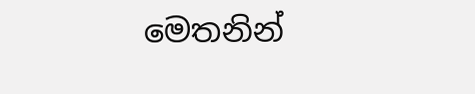මෙතනින්